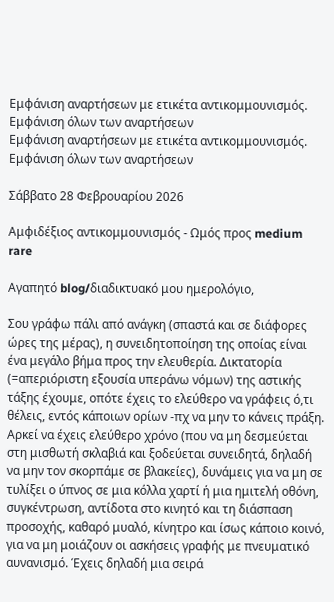Εμφάνιση αναρτήσεων με ετικέτα αντικομμουνισμός. Εμφάνιση όλων των αναρτήσεων
Εμφάνιση αναρτήσεων με ετικέτα αντικομμουνισμός. Εμφάνιση όλων των αναρτήσεων

Σάββατο 28 Φεβρουαρίου 2026

Αμφιδέξιος αντικομμουνισμός - Ωμός προς medium rare

Αγαπητό blog/διαδικτυακό μου ημερολόγιο,

Σου γράφω πάλι από ανάγκη (σπαστά και σε διάφορες ώρες της μέρας), η συνειδητοποίηση της οποίας είναι ένα μεγάλο βήμα προς την ελευθερία. Δικτατορία (=απεριόριστη εξουσία υπεράνω νόμων) της αστικής τάξης έχουμε, οπότε έχεις το ελεύθερο να γράφεις ό,τι θέλεις, εντός κάποιων ορίων -πχ να μην το κάνεις πράξη. Αρκεί να έχεις ελεύθερο χρόνο (που να μη δεσμεύεται στη μισθωτή σκλαβιά και ξοδεύεται συνειδητά, δηλαδή να μην τον σκορπάμε σε βλακείες), δυνάμεις για να μη σε τυλίξει ο ύπνος σε μια κόλλα χαρτί ή μια ημιτελή οθόνη, συγκέντρωση, αντίδοτα στο κινητό και τη διάσπαση προσοχής, καθαρό μυαλό, κίνητρο και ίσως κάποιο κοινό, για να μη μοιάζουν οι ασκήσεις γραφής με πνευματικό αυνανισμό. Έχεις δηλαδή μια σειρά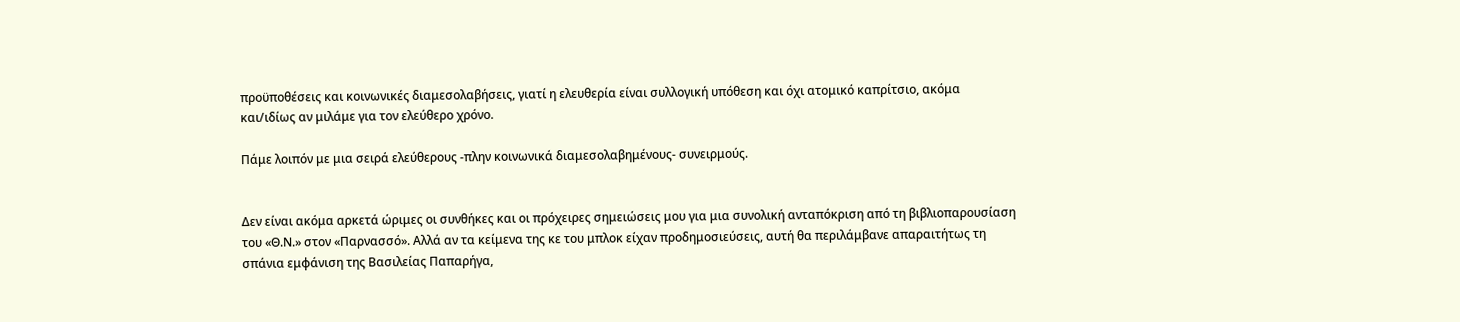προϋποθέσεις και κοινωνικές διαμεσολαβήσεις, γιατί η ελευθερία είναι συλλογική υπόθεση και όχι ατομικό καπρίτσιο, ακόμα και/ιδίως αν μιλάμε για τον ελεύθερο χρόνο.

Πάμε λοιπόν με μια σειρά ελεύθερους -πλην κοινωνικά διαμεσολαβημένους- συνειρμούς.


Δεν είναι ακόμα αρκετά ώριμες οι συνθήκες και οι πρόχειρες σημειώσεις μου για μια συνολική ανταπόκριση από τη βιβλιοπαρουσίαση του «Θ.Ν.» στον «Παρνασσό». Αλλά αν τα κείμενα της κε του μπλοκ είχαν προδημοσιεύσεις, αυτή θα περιλάμβανε απαραιτήτως τη σπάνια εμφάνιση της Βασιλείας Παπαρήγα,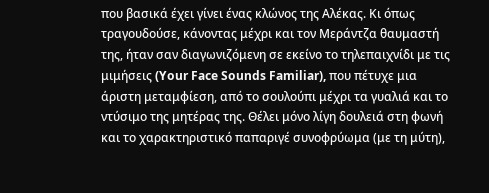που βασικά έχει γίνει ένας κλώνος της Αλέκας. Κι όπως τραγουδούσε, κάνοντας μέχρι και τον Μεράντζα θαυμαστή της, ήταν σαν διαγωνιζόμενη σε εκείνο το τηλεπαιχνίδι με τις μιμήσεις (Your Face Sounds Familiar), που πέτυχε μια άριστη μεταμφίεση, από το σουλούπι μέχρι τα γυαλιά και το ντύσιμο της μητέρας της. Θέλει μόνο λίγη δουλειά στη φωνή και το χαρακτηριστικό παπαριγέ συνοφρύωμα (με τη μύτη),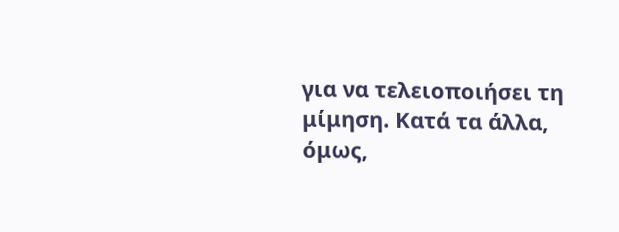για να τελειοποιήσει τη μίμηση. Κατά τα άλλα, όμως,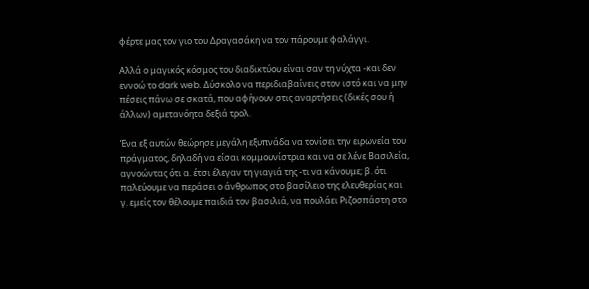φέρτε μας τον γιο του Δραγασάκη να τον πάρουμε φαλάγγι.

Αλλά ο μαγικός κόσμος του διαδικτύου είναι σαν τη νύχτα -και δεν εννοώ το dark web. Δύσκολο να περιδιαβαίνεις στον ιστό και να μην πέσεις πάνω σε σκατά, που αφήνουν στις αναρτήσεις (δικές σου ή άλλων) αμετανόητα δεξιά τρολ.

Ένα εξ αυτών θεώρησε μεγάλη εξυπνάδα να τονίσει την ειρωνεία του πράγματος, δηλαδή να είσαι κομμουνίστρια και να σε λένε Βασιλεία, αγνοώντας ότι α. έτσι έλεγαν τη γιαγιά της -τι να κάνουμε; β. ότι παλεύουμε να περάσει ο άνθρωπος στο βασίλειο της ελευθερίας και γ. εμείς τον θέλουμε παιδιά τον βασιλιά, να πουλάει Ριζοσπάστη στο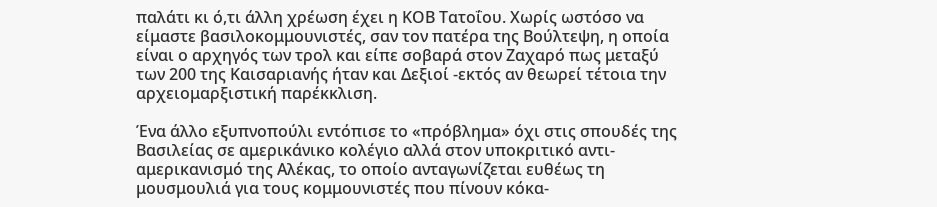παλάτι κι ό,τι άλλη χρέωση έχει η ΚΟΒ Τατοΐου. Χωρίς ωστόσο να είμαστε βασιλοκομμουνιστές, σαν τον πατέρα της Βούλτεψη, η οποία είναι ο αρχηγός των τρολ και είπε σοβαρά στον Ζαχαρό πως μεταξύ των 200 της Καισαριανής ήταν και Δεξιοί -εκτός αν θεωρεί τέτοια την αρχειομαρξιστική παρέκκλιση.

Ένα άλλο εξυπνοπούλι εντόπισε το «πρόβλημα» όχι στις σπουδές της Βασιλείας σε αμερικάνικο κολέγιο αλλά στον υποκριτικό αντι-αμερικανισμό της Αλέκας, το οποίο ανταγωνίζεται ευθέως τη μουσμουλιά για τους κομμουνιστές που πίνουν κόκα-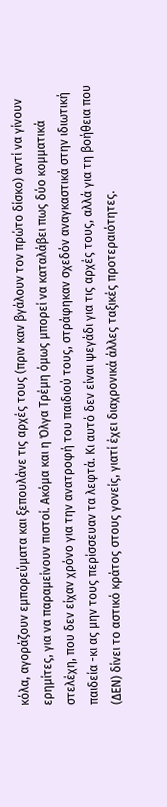κόλα, αγοράζουν εμπορεύματα και ξεπουλάνε τις αρχές τους (πριν καν βγάλουν τον πρώτο δίσκο) αντί να γίνουν ερημίτες, για να παραμείνουν πιστοί. Ακόμα και η Όλγα Τρέμη όμως μπορεί να καταλάβει πως δύο κομματικά στελέχη, που δεν είχαν χρόνο για την ανατροφή του παιδιού τους, στράφηκαν σχεδόν αναγκαστικά στην ιδιωτική παιδεία -κι ας μην τους περίσσευαν τα λεφτά. Κι αυτό δεν είναι ψεγάδι για τις αρχές τους, αλλά για τη βοήθεια που (ΔΕΝ) δίνει το αστικό κράτος στους γονείς, γιατί έχει διαχρονικά άλλες ταξικές προτεραιότητες.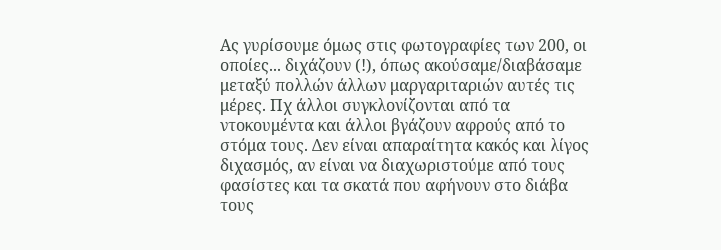Ας γυρίσουμε όμως στις φωτογραφίες των 200, οι οποίες... διχάζουν (!), όπως ακούσαμε/διαβάσαμε μεταξύ πολλών άλλων μαργαριταριών αυτές τις μέρες. Πχ άλλοι συγκλονίζονται από τα ντοκουμέντα και άλλοι βγάζουν αφρούς από το στόμα τους. Δεν είναι απαραίτητα κακός και λίγος διχασμός, αν είναι να διαχωριστούμε από τους φασίστες και τα σκατά που αφήνουν στο διάβα τους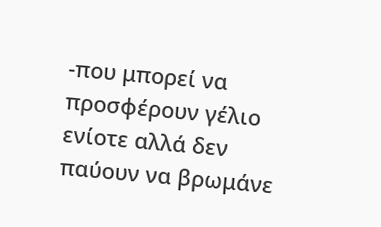-που μπορεί να προσφέρουν γέλιο ενίοτε αλλά δεν παύουν να βρωμάνε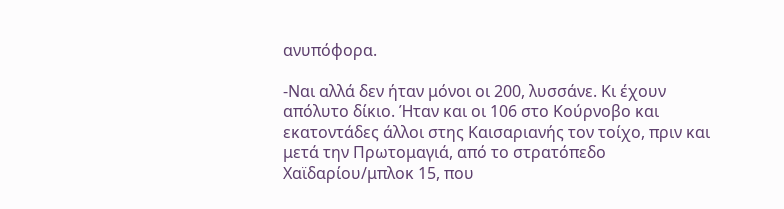ανυπόφορα.

-Ναι αλλά δεν ήταν μόνοι οι 200, λυσσάνε. Κι έχουν απόλυτο δίκιο. Ήταν και οι 106 στο Κούρνοβο και εκατοντάδες άλλοι στης Καισαριανής τον τοίχο, πριν και μετά την Πρωτομαγιά, από το στρατόπεδο Χαϊδαρίου/μπλοκ 15, που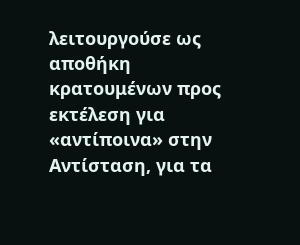λειτουργούσε ως αποθήκη κρατουμένων προς εκτέλεση για «αντίποινα» στην Αντίσταση, για τα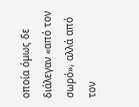οποία όμως δε διάλεγαν «από τον σωρό», αλλά από τον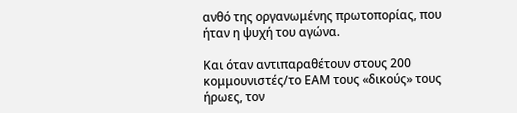ανθό της οργανωμένης πρωτοπορίας, που ήταν η ψυχή του αγώνα.

Και όταν αντιπαραθέτουν στους 200 κομμουνιστές/το ΕΑΜ τους «δικούς» τους ήρωες, τον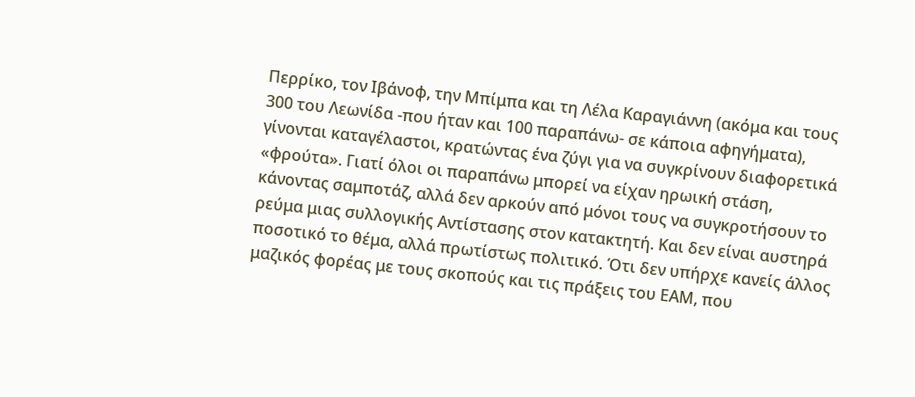Περρίκο, τον Ιβάνοφ, την Μπίμπα και τη Λέλα Καραγιάννη (ακόμα και τους 300 του Λεωνίδα -που ήταν και 100 παραπάνω- σε κάποια αφηγήματα), γίνονται καταγέλαστοι, κρατώντας ένα ζύγι για να συγκρίνουν διαφορετικά «φρούτα». Γιατί όλοι οι παραπάνω μπορεί να είχαν ηρωική στάση, κάνοντας σαμποτάζ, αλλά δεν αρκούν από μόνοι τους να συγκροτήσουν το ρεύμα μιας συλλογικής Αντίστασης στον κατακτητή. Και δεν είναι αυστηρά ποσοτικό το θέμα, αλλά πρωτίστως πολιτικό. Ότι δεν υπήρχε κανείς άλλος μαζικός φορέας με τους σκοπούς και τις πράξεις του ΕΑΜ, που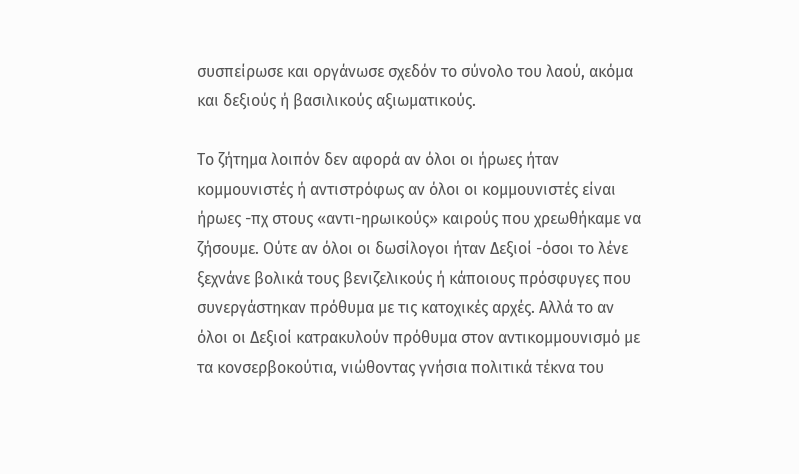συσπείρωσε και οργάνωσε σχεδόν το σύνολο του λαού, ακόμα και δεξιούς ή βασιλικούς αξιωματικούς.

Το ζήτημα λοιπόν δεν αφορά αν όλοι οι ήρωες ήταν κομμουνιστές ή αντιστρόφως αν όλοι οι κομμουνιστές είναι ήρωες -πχ στους «αντι-ηρωικούς» καιρούς που χρεωθήκαμε να ζήσουμε. Ούτε αν όλοι οι δωσίλογοι ήταν Δεξιοί -όσοι το λένε ξεχνάνε βολικά τους βενιζελικούς ή κάποιους πρόσφυγες που συνεργάστηκαν πρόθυμα με τις κατοχικές αρχές. Αλλά το αν όλοι οι Δεξιοί κατρακυλούν πρόθυμα στον αντικομμουνισμό με τα κονσερβοκούτια, νιώθοντας γνήσια πολιτικά τέκνα του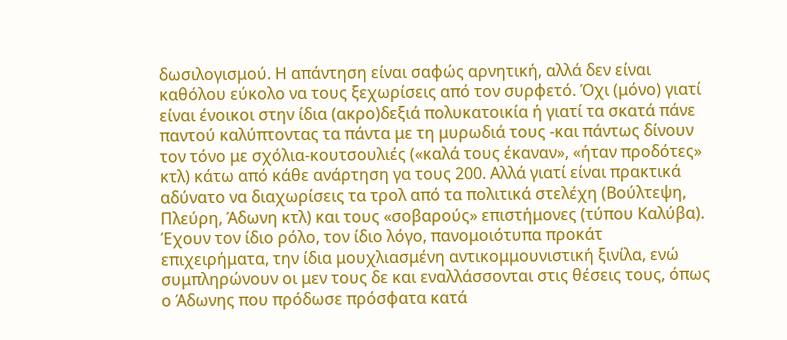δωσιλογισμού. Η απάντηση είναι σαφώς αρνητική, αλλά δεν είναι καθόλου εύκολο να τους ξεχωρίσεις από τον συρφετό. Όχι (μόνο) γιατί είναι ένοικοι στην ίδια (ακρο)δεξιά πολυκατοικία ή γιατί τα σκατά πάνε παντού καλύπτοντας τα πάντα με τη μυρωδιά τους -και πάντως δίνουν τον τόνο με σχόλια-κουτσουλιές («καλά τους έκαναν», «ήταν προδότες» κτλ) κάτω από κάθε ανάρτηση γα τους 200. Αλλά γιατί είναι πρακτικά αδύνατο να διαχωρίσεις τα τρολ από τα πολιτικά στελέχη (Βούλτεψη, Πλεύρη, Άδωνη κτλ) και τους «σοβαρούς» επιστήμονες (τύπου Καλύβα). Έχουν τον ίδιο ρόλο, τον ίδιο λόγο, πανομοιότυπα προκάτ επιχειρήματα, την ίδια μουχλιασμένη αντικομμουνιστική ξινίλα, ενώ συμπληρώνουν οι μεν τους δε και εναλλάσσονται στις θέσεις τους, όπως ο Άδωνης που πρόδωσε πρόσφατα κατά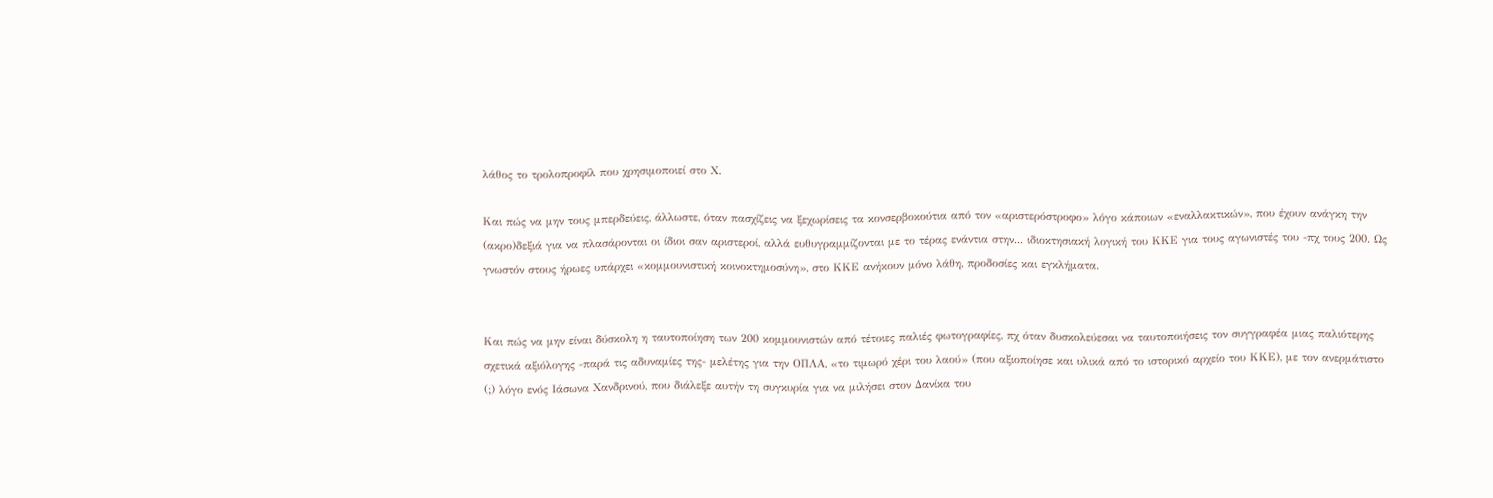λάθος το τρολοπροφίλ που χρησιμοποιεί στο Χ.

Και πώς να μην τους μπερδεύεις, άλλωστε, όταν πασχίζεις να ξεχωρίσεις τα κονσερβοκούτια από τον «αριστερόστροφο» λόγο κάποιων «εναλλακτικών», που έχουν ανάγκη την (ακρο)δεξιά για να πλασάρονται οι ίδιοι σαν αριστεροί, αλλά ευθυγραμμίζονται με το τέρας ενάντια στην... ιδιοκτησιακή λογική του ΚΚΕ για τους αγωνιστές του -πχ τους 200. Ως γνωστόν στους ήρωες υπάρχει «κομμουνιστική κοινοκτημοσύνη», στο ΚΚΕ ανήκουν μόνο λάθη, προδοσίες και εγκλήματα.


Και πώς να μην είναι δύσκολη η ταυτοποίηση των 200 κομμουνιστών από τέτοιες παλιές φωτογραφίες, πχ όταν δυσκολεύεσαι να ταυτοποιήσεις τον συγγραφέα μιας παλιότερης σχετικά αξιόλογης -παρά τις αδυναμίες της- μελέτης για την ΟΠΛΑ, «το τιμωρό χέρι του λαού» (που αξιοποίησε και υλικά από το ιστορικό αρχείο του ΚΚΕ), με τον ανερμάτιστο (;) λόγο ενός Ιάσωνα Χανδρινού, που διάλεξε αυτήν τη συγκυρία για να μιλήσει στον Δανίκα του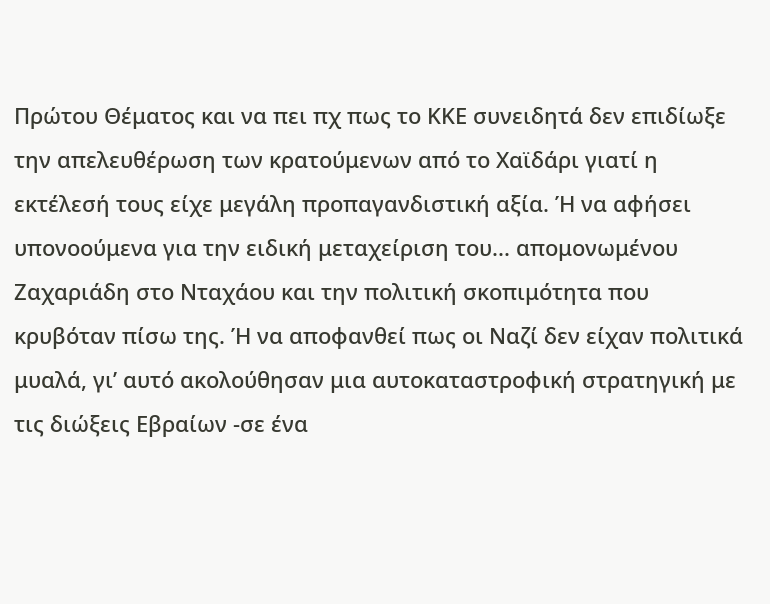Πρώτου Θέματος και να πει πχ πως το ΚΚΕ συνειδητά δεν επιδίωξε την απελευθέρωση των κρατούμενων από το Χαϊδάρι γιατί η εκτέλεσή τους είχε μεγάλη προπαγανδιστική αξία. Ή να αφήσει υπονοούμενα για την ειδική μεταχείριση του... απομονωμένου Ζαχαριάδη στο Νταχάου και την πολιτική σκοπιμότητα που κρυβόταν πίσω της. Ή να αποφανθεί πως οι Ναζί δεν είχαν πολιτικά μυαλά, γι’ αυτό ακολούθησαν μια αυτοκαταστροφική στρατηγική με τις διώξεις Εβραίων -σε ένα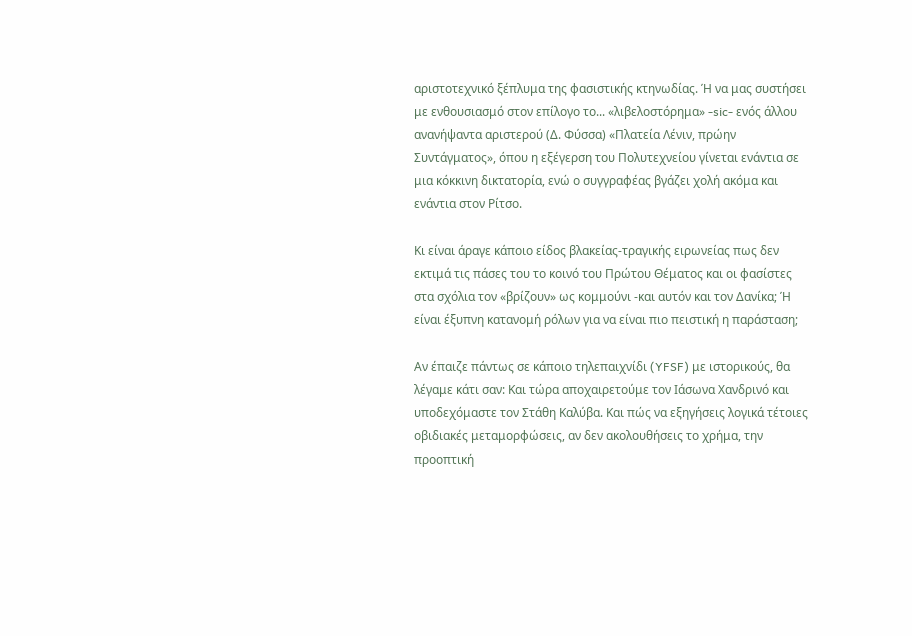αριστοτεχνικό ξέπλυμα της φασιστικής κτηνωδίας. Ή να μας συστήσει με ενθουσιασμό στον επίλογο το... «λιβελοστόρημα» -sic- ενός άλλου ανανήψαντα αριστερού (Δ. Φύσσα) «Πλατεία Λένιν, πρώην Συντάγματος», όπου η εξέγερση του Πολυτεχνείου γίνεται ενάντια σε μια κόκκινη δικτατορία, ενώ ο συγγραφέας βγάζει χολή ακόμα και ενάντια στον Ρίτσο.

Κι είναι άραγε κάποιο είδος βλακείας-τραγικής ειρωνείας πως δεν εκτιμά τις πάσες του το κοινό του Πρώτου Θέματος και οι φασίστες στα σχόλια τον «βρίζουν» ως κομμούνι -και αυτόν και τον Δανίκα; Ή είναι έξυπνη κατανομή ρόλων για να είναι πιο πειστική η παράσταση;

Αν έπαιζε πάντως σε κάποιο τηλεπαιχνίδι (YFSF) με ιστορικούς, θα λέγαμε κάτι σαν: Και τώρα αποχαιρετούμε τον Ιάσωνα Χανδρινό και υποδεχόμαστε τον Στάθη Καλύβα. Και πώς να εξηγήσεις λογικά τέτοιες οβιδιακές μεταμορφώσεις, αν δεν ακολουθήσεις το χρήμα, την προοπτική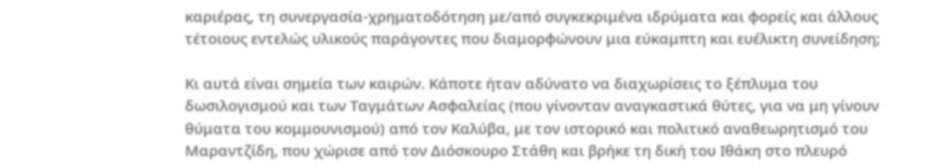καριέρας, τη συνεργασία-χρηματοδότηση με/από συγκεκριμένα ιδρύματα και φορείς και άλλους τέτοιους εντελώς υλικούς παράγοντες που διαμορφώνουν μια εύκαμπτη και ευέλικτη συνείδηση;

Κι αυτά είναι σημεία των καιρών. Κάποτε ήταν αδύνατο να διαχωρίσεις το ξέπλυμα του δωσιλογισμού και των Ταγμάτων Ασφαλείας (που γίνονταν αναγκαστικά θύτες, για να μη γίνουν θύματα του κομμουνισμού) από τον Καλύβα, με τον ιστορικό και πολιτικό αναθεωρητισμό του Μαραντζίδη, που χώρισε από τον Διόσκουρο Στάθη και βρήκε τη δική του Ιθάκη στο πλευρό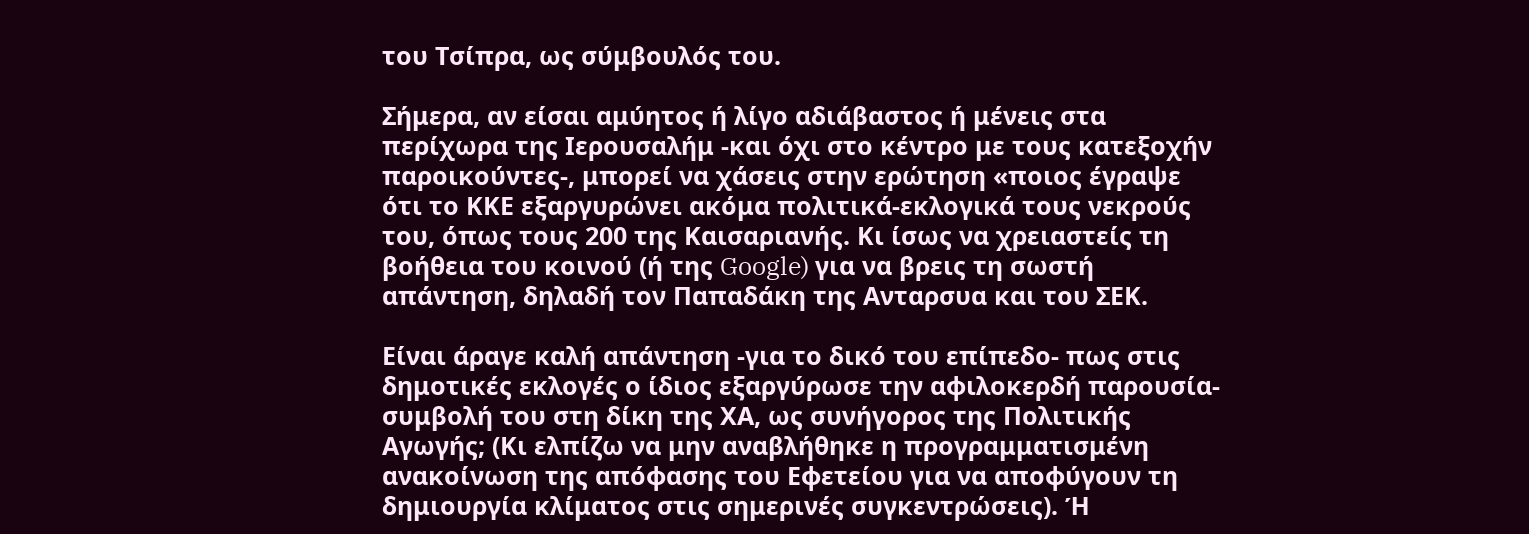του Τσίπρα, ως σύμβουλός του.

Σήμερα, αν είσαι αμύητος ή λίγο αδιάβαστος ή μένεις στα περίχωρα της Ιερουσαλήμ -και όχι στο κέντρο με τους κατεξοχήν παροικούντες-, μπορεί να χάσεις στην ερώτηση «ποιος έγραψε ότι το ΚΚΕ εξαργυρώνει ακόμα πολιτικά-εκλογικά τους νεκρούς του, όπως τους 200 της Καισαριανής. Κι ίσως να χρειαστείς τη βοήθεια του κοινού (ή της Google) για να βρεις τη σωστή απάντηση, δηλαδή τον Παπαδάκη της Ανταρσυα και του ΣΕΚ.

Είναι άραγε καλή απάντηση -για το δικό του επίπεδο- πως στις δημοτικές εκλογές ο ίδιος εξαργύρωσε την αφιλοκερδή παρουσία-συμβολή του στη δίκη της ΧΑ, ως συνήγορος της Πολιτικής Αγωγής; (Κι ελπίζω να μην αναβλήθηκε η προγραμματισμένη ανακοίνωση της απόφασης του Εφετείου για να αποφύγουν τη δημιουργία κλίματος στις σημερινές συγκεντρώσεις). Ή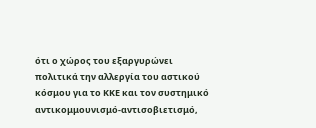ότι ο χώρος του εξαργυρώνει πολιτικά την αλλεργία του αστικού κόσμου για το ΚΚΕ και τον συστημικό αντικομμουνισμό-αντισοβιετισμό,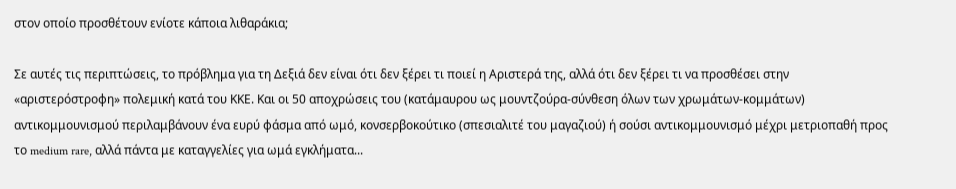στον οποίο προσθέτουν ενίοτε κάποια λιθαράκια;

Σε αυτές τις περιπτώσεις, το πρόβλημα για τη Δεξιά δεν είναι ότι δεν ξέρει τι ποιεί η Αριστερά της, αλλά ότι δεν ξέρει τι να προσθέσει στην «αριστερόστροφη» πολεμική κατά του ΚΚΕ. Και οι 50 αποχρώσεις του (κατάμαυρου ως μουντζούρα-σύνθεση όλων των χρωμάτων-κομμάτων) αντικομμουνισμού περιλαμβάνουν ένα ευρύ φάσμα από ωμό, κονσερβοκούτικο (σπεσιαλιτέ του μαγαζιού) ή σούσι αντικομμουνισμό μέχρι μετριοπαθή προς το medium rare, αλλά πάντα με καταγγελίες για ωμά εγκλήματα...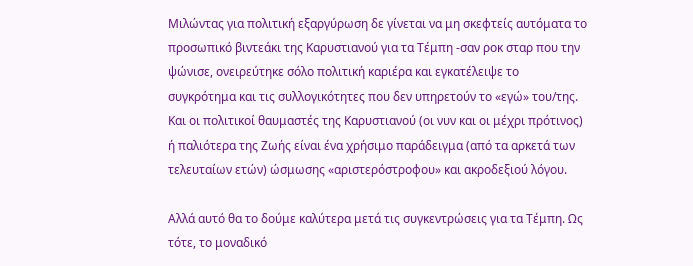Μιλώντας για πολιτική εξαργύρωση δε γίνεται να μη σκεφτείς αυτόματα το προσωπικό βιντεάκι της Καρυστιανού για τα Τέμπη -σαν ροκ σταρ που την ψώνισε, ονειρεύτηκε σόλο πολιτική καριέρα και εγκατέλειψε το συγκρότημα και τις συλλογικότητες που δεν υπηρετούν το «εγώ» του/της. Και οι πολιτικοί θαυμαστές της Καρυστιανού (οι νυν και οι μέχρι πρότινος) ή παλιότερα της Ζωής είναι ένα χρήσιμο παράδειγμα (από τα αρκετά των τελευταίων ετών) ώσμωσης «αριστερόστροφου» και ακροδεξιού λόγου.

Αλλά αυτό θα το δούμε καλύτερα μετά τις συγκεντρώσεις για τα Τέμπη. Ως τότε, το μοναδικό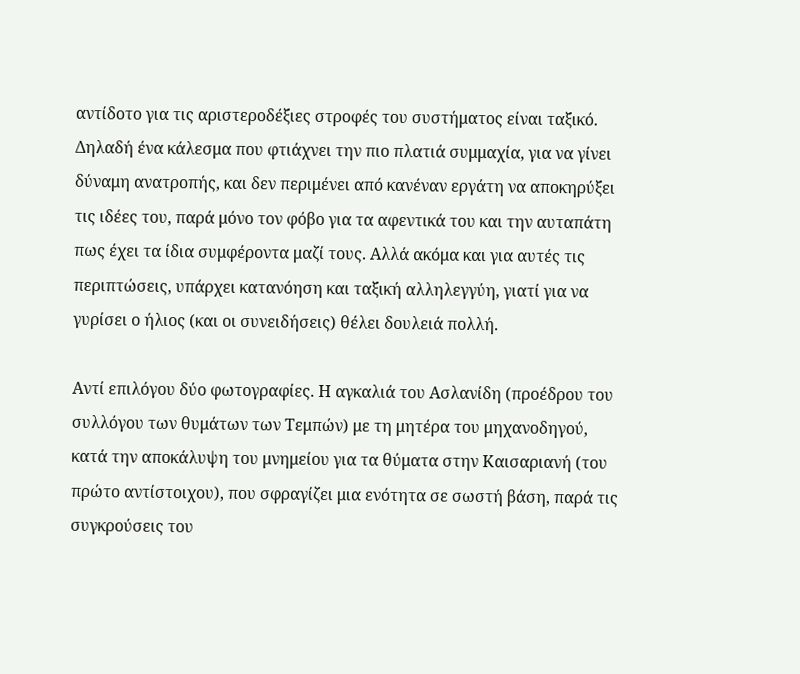αντίδοτο για τις αριστεροδέξιες στροφές του συστήματος είναι ταξικό. Δηλαδή ένα κάλεσμα που φτιάχνει την πιο πλατιά συμμαχία, για να γίνει δύναμη ανατροπής, και δεν περιμένει από κανέναν εργάτη να αποκηρύξει τις ιδέες του, παρά μόνο τον φόβο για τα αφεντικά του και την αυταπάτη πως έχει τα ίδια συμφέροντα μαζί τους. Αλλά ακόμα και για αυτές τις περιπτώσεις, υπάρχει κατανόηση και ταξική αλληλεγγύη, γιατί για να γυρίσει ο ήλιος (και οι συνειδήσεις) θέλει δουλειά πολλή.

Αντί επιλόγου δύο φωτογραφίες. Η αγκαλιά του Ασλανίδη (προέδρου του συλλόγου των θυμάτων των Τεμπών) με τη μητέρα του μηχανοδηγού, κατά την αποκάλυψη του μνημείου για τα θύματα στην Καισαριανή (του πρώτο αντίστοιχου), που σφραγίζει μια ενότητα σε σωστή βάση, παρά τις συγκρούσεις του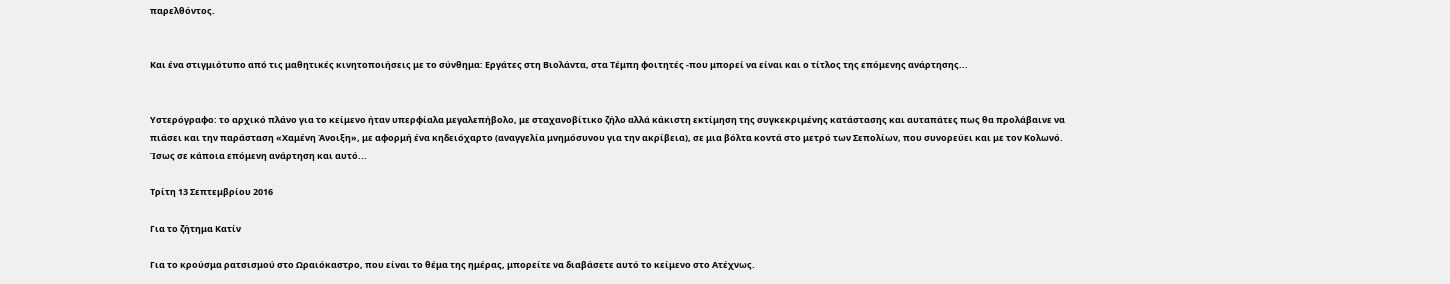παρελθόντος.


Και ένα στιγμιότυπο από τις μαθητικές κινητοποιήσεις με το σύνθημα: Εργάτες στη Βιολάντα, στα Τέμπη φοιτητές -που μπορεί να είναι και ο τίτλος της επόμενης ανάρτησης...


Υστερόγραφο: το αρχικό πλάνο για το κείμενο ήταν υπερφίαλα μεγαλεπήβολο, με σταχανοβίτικο ζήλο αλλά κάκιστη εκτίμηση της συγκεκριμένης κατάστασης και αυταπάτες πως θα προλάβαινε να πιάσει και την παράσταση «Χαμένη Άνοιξη», με αφορμή ένα κηδειόχαρτο (αναγγελία μνημόσυνου για την ακρίβεια), σε μια βόλτα κοντά στο μετρό των Σεπολίων, που συνορεύει και με τον Κολωνό. Ίσως σε κάποια επόμενη ανάρτηση και αυτό...

Τρίτη 13 Σεπτεμβρίου 2016

Για το ζήτημα Κατίν

Για το κρούσμα ρατσισμού στο Ωραιόκαστρο, που είναι το θέμα της ημέρας, μπορείτε να διαβάσετε αυτό το κείμενο στο Ατέχνως.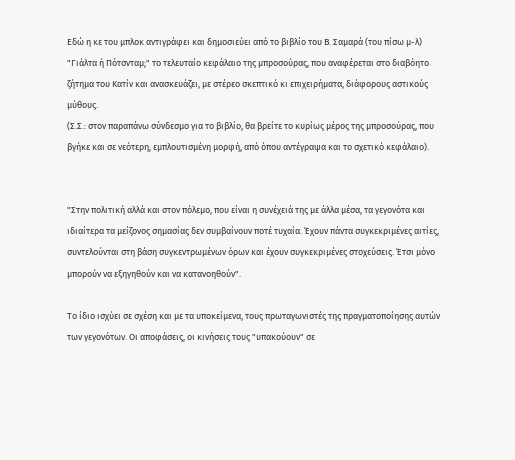Εδώ η κε του μπλοκ αντιγράφει και δημοσιεύει από το βιβλίο του Β. Σαμαρά (του πίσω μ-λ) "Γιάλτα ή Πότσνταμ;" το τελευταίο κεφάλαιο της μπροσούρας, που αναφέρεται στο διαβόητο ζήτημα του Κατίν και ανασκευάζει, με στέρεο σκεπτικό κι επιχειρήματα, διάφορους αστικούς μύθους.
(Σ.Σ.: στον παραπάνω σύνδεσμο για το βιβλίο, θα βρείτε το κυρίως μέρος της μπροσούρας, που βγήκε και σε νεότερη, εμπλουτισμένη μορφή, από όπου αντέγραψα και το σχετικό κεφάλαιο).


"Στην πολιτική αλλά και στον πόλεμο, που είναι η συνέχειά της με άλλα μέσα, τα γεγονότα και ιδιαίτερα τα μείζονος σημασίας δεν συμβαίνουν ποτέ τυχαία. Έχουν πάντα συγκεκριμένες αιτίες, συντελούνται στη βάση συγκεντρωμένων όρων και έχουν συγκεκριμένες στοχεύσεις. Έτσι μόνο μπορούν να εξηγηθούν και να κατανοηθούν".

Το ίδιο ισχύει σε σχέση και με τα υποκείμενα, τους πρωταγωνιστές της πραγματοποίησης αυτών των γεγονότων. Οι αποφάσεις, οι κινήσεις τους "υπακούουν" σε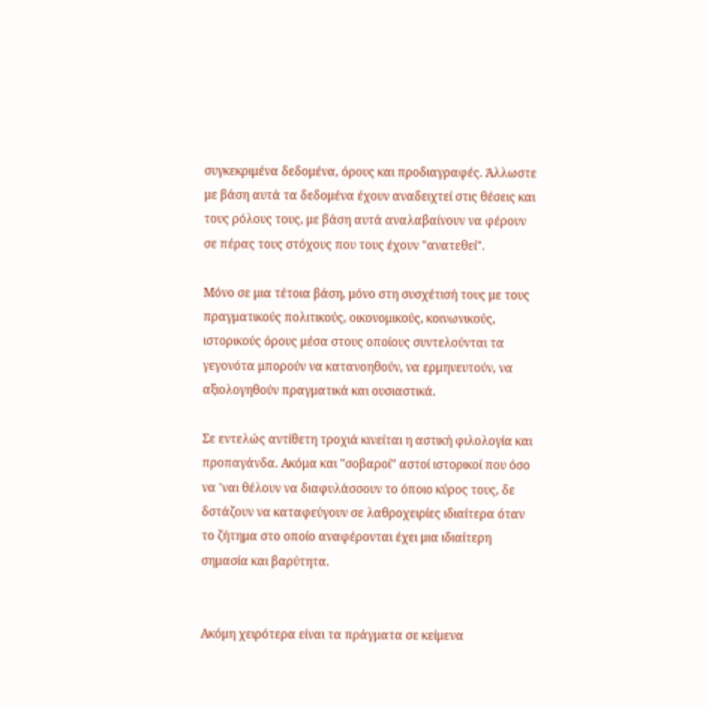συγκεκριμένα δεδομένα, όρους και προδιαγραφές. Άλλωστε με βάση αυτά τα δεδομένα έχουν αναδειχτεί στις θέσεις και τους ρόλους τους, με βάση αυτά αναλαβαίνουν να φέρουν σε πέρας τους στόχους που τους έχουν "ανατεθεί".

Μόνο σε μια τέτοια βάση, μόνο στη συσχέτισή τους με τους πραγματικούς πολιτικούς, οικονομικούς, κοινωνικούς, ιστορικούς όρους μέσα στους οποίους συντελούνται τα γεγονότα μπορούν να κατανοηθούν, να ερμηνευτούν, να αξιολογηθούν πραγματικά και ουσιαστικά.

Σε εντελώς αντίθετη τροχιά κινείται η αστική φιλολογία και προπαγάνδα. Ακόμα και "σοβαροί" αστοί ιστορικοί που όσο να 'ναι θέλουν να διαφυλάσσουν το όποιο κύρος τους, δε δστάζουν να καταφεύγουν σε λαθροχειρίες ιδιαίτερα όταν το ζήτημα στο οποίο αναφέρονται έχει μια ιδιαίτερη σημασία και βαρύτητα.


Ακόμη χειρότερα είναι τα πράγματα σε κείμενα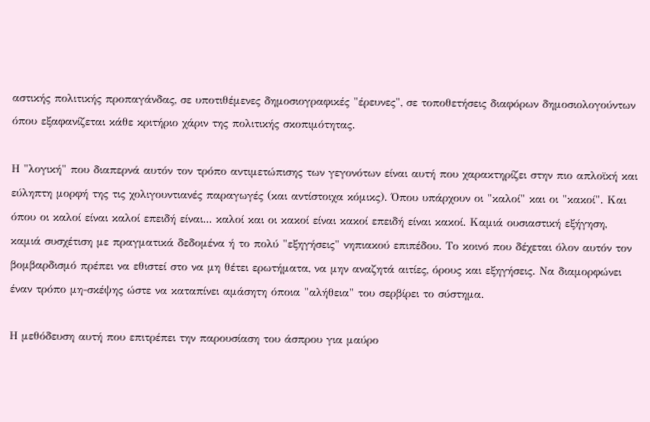αστικής πολιτικής προπαγάνδας, σε υποτιθέμενες δημοσιογραφικές "έρευνες", σε τοποθετήσεις διαφόρων δημοσιολογούντων όπου εξαφανίζεται κάθε κριτήριο χάριν της πολιτικής σκοπιμότητας.

Η "λογική" που διαπερνά αυτόν τον τρόπο αντιμετώπισης των γεγονότων είναι αυτή που χαρακτηρίζει στην πιο απλοϊκή και εύληπτη μορφή της τις χολιγουντιανές παραγωγές (και αντίστοιχα κόμικς). Όπου υπάρχουν οι "καλοί" και οι "κακοί". Και όπου οι καλοί είναι καλοί επειδή είναι... καλοί και οι κακοί είναι κακοί επειδή είναι κακοί. Καμιά ουσιαστική εξήγηση, καμιά συσχέτιση με πραγματικά δεδομένα ή το πολύ "εξηγήσεις" νηπιακού επιπέδου. Το κοινό που δέχεται όλον αυτόν τον βομβαρδισμό πρέπει να εθιστεί στο να μη θέτει ερωτήματα, να μην αναζητά αιτίες, όρους και εξηγήσεις. Να διαμορφώνει έναν τρόπο μη-σκέψης ώστε να καταπίνει αμάσητη όποια "αλήθεια" του σερβίρει το σύστημα.

Η μεθόδευση αυτή που επιτρέπει την παρουσίαση του άσπρου για μαύρο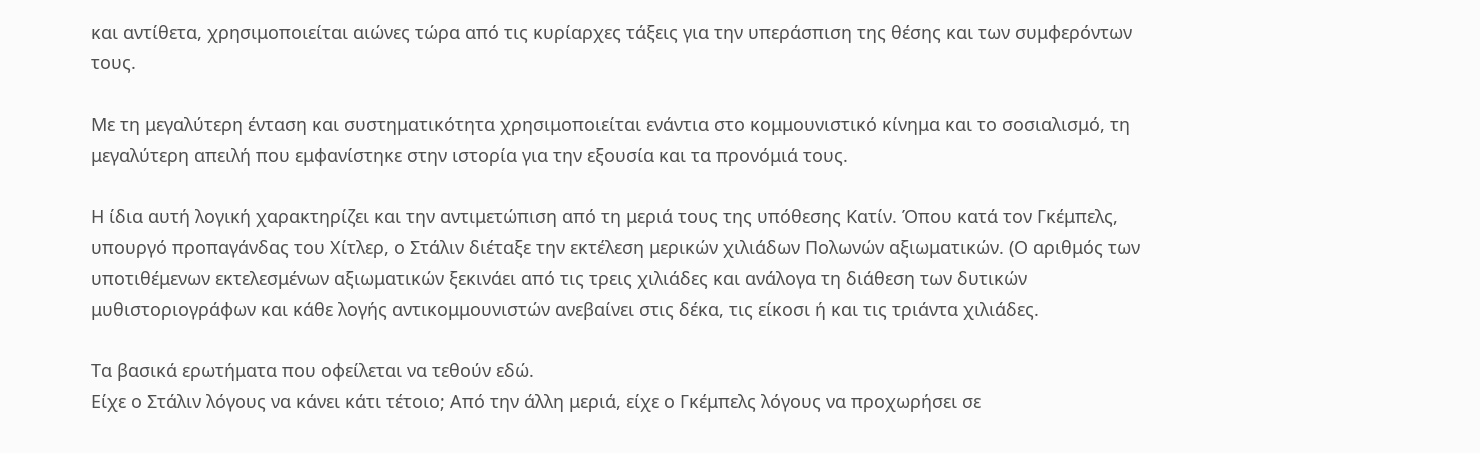και αντίθετα, χρησιμοποιείται αιώνες τώρα από τις κυρίαρχες τάξεις για την υπεράσπιση της θέσης και των συμφερόντων τους.

Με τη μεγαλύτερη ένταση και συστηματικότητα χρησιμοποιείται ενάντια στο κομμουνιστικό κίνημα και το σοσιαλισμό, τη μεγαλύτερη απειλή που εμφανίστηκε στην ιστορία για την εξουσία και τα προνόμιά τους.

Η ίδια αυτή λογική χαρακτηρίζει και την αντιμετώπιση από τη μεριά τους της υπόθεσης Κατίν. Όπου κατά τον Γκέμπελς, υπουργό προπαγάνδας του Χίτλερ, ο Στάλιν διέταξε την εκτέλεση μερικών χιλιάδων Πολωνών αξιωματικών. (Ο αριθμός των υποτιθέμενων εκτελεσμένων αξιωματικών ξεκινάει από τις τρεις χιλιάδες και ανάλογα τη διάθεση των δυτικών μυθιστοριογράφων και κάθε λογής αντικομμουνιστών ανεβαίνει στις δέκα, τις είκοσι ή και τις τριάντα χιλιάδες.

Τα βασικά ερωτήματα που οφείλεται να τεθούν εδώ.
Είχε ο Στάλιν λόγους να κάνει κάτι τέτοιο; Από την άλλη μεριά, είχε ο Γκέμπελς λόγους να προχωρήσει σε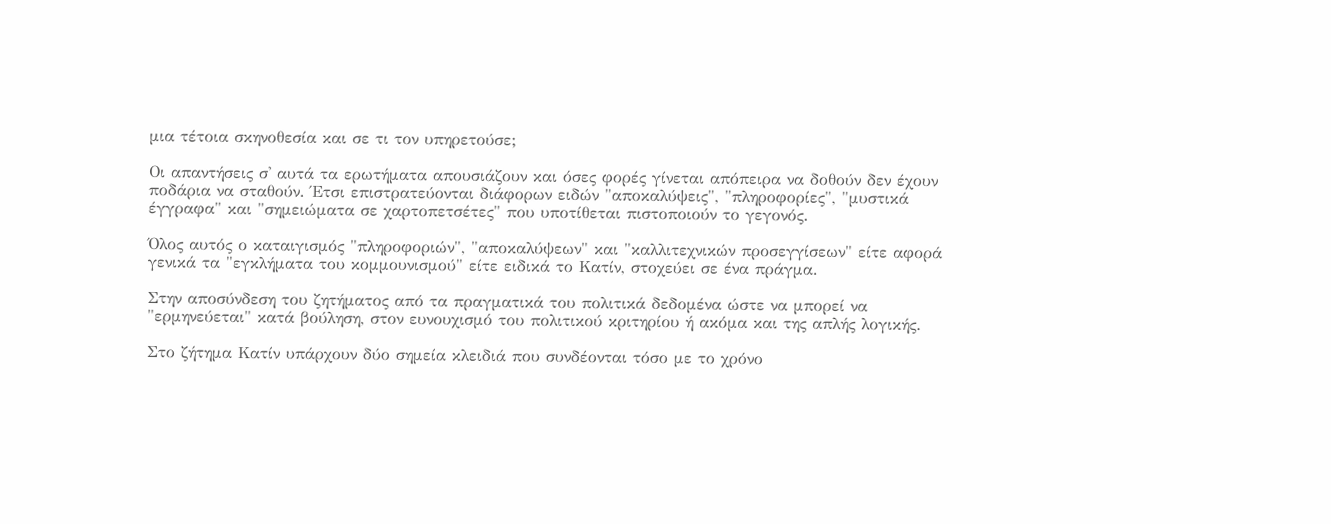μια τέτοια σκηνοθεσία και σε τι τον υπηρετούσε;

Οι απαντήσεις σ' αυτά τα ερωτήματα απουσιάζουν και όσες φορές γίνεται απόπειρα να δοθούν δεν έχουν ποδάρια να σταθούν. Έτσι επιστρατεύονται διάφορων ειδών "αποκαλύψεις", "πληροφορίες", "μυστικά έγγραφα" και "σημειώματα σε χαρτοπετσέτες" που υποτίθεται πιστοποιούν το γεγονός.

Όλος αυτός ο καταιγισμός "πληροφοριών", "αποκαλύψεων" και "καλλιτεχνικών προσεγγίσεων" είτε αφορά γενικά τα "εγκλήματα του κομμουνισμού" είτε ειδικά το Κατίν, στοχεύει σε ένα πράγμα.

Στην αποσύνδεση του ζητήματος από τα πραγματικά του πολιτικά δεδομένα ώστε να μπορεί να "ερμηνεύεται" κατά βούληση, στον ευνουχισμό του πολιτικού κριτηρίου ή ακόμα και της απλής λογικής.

Στο ζήτημα Κατίν υπάρχουν δύο σημεία κλειδιά που συνδέονται τόσο με το χρόνο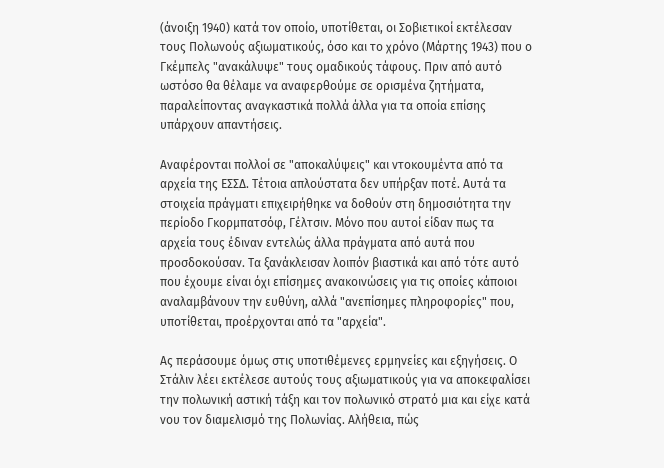(άνοιξη 1940) κατά τον οποίο, υποτίθεται, οι Σοβιετικοί εκτέλεσαν τους Πολωνούς αξιωματικούς, όσο και το χρόνο (Μάρτης 1943) που ο Γκέμπελς "ανακάλυψε" τους ομαδικούς τάφους. Πριν από αυτό ωστόσο θα θέλαμε να αναφερθούμε σε ορισμένα ζητήματα, παραλείποντας αναγκαστικά πολλά άλλα για τα οποία επίσης υπάρχουν απαντήσεις.

Αναφέρονται πολλοί σε "αποκαλύψεις" και ντοκουμέντα από τα αρχεία της ΕΣΣΔ. Τέτοια απλούστατα δεν υπήρξαν ποτέ. Αυτά τα στοιχεία πράγματι επιχειρήθηκε να δοθούν στη δημοσιότητα την περίοδο Γκορμπατσόφ, Γέλτσιν. Μόνο που αυτοί είδαν πως τα αρχεία τους έδιναν εντελώς άλλα πράγματα από αυτά που προσδοκούσαν. Τα ξανάκλεισαν λοιπόν βιαστικά και από τότε αυτό που έχουμε είναι όχι επίσημες ανακοινώσεις για τις οποίες κάποιοι αναλαμβάνουν την ευθύνη, αλλά "ανεπίσημες πληροφορίες" που, υποτίθεται, προέρχονται από τα "αρχεία".

Ας περάσουμε όμως στις υποτιθέμενες ερμηνείες και εξηγήσεις. Ο Στάλιν λέει εκτέλεσε αυτούς τους αξιωματικούς για να αποκεφαλίσει την πολωνική αστική τάξη και τον πολωνικό στρατό μια και είχε κατά νου τον διαμελισμό της Πολωνίας. Αλήθεια, πώς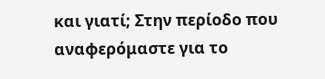και γιατί; Στην περίοδο που αναφερόμαστε για το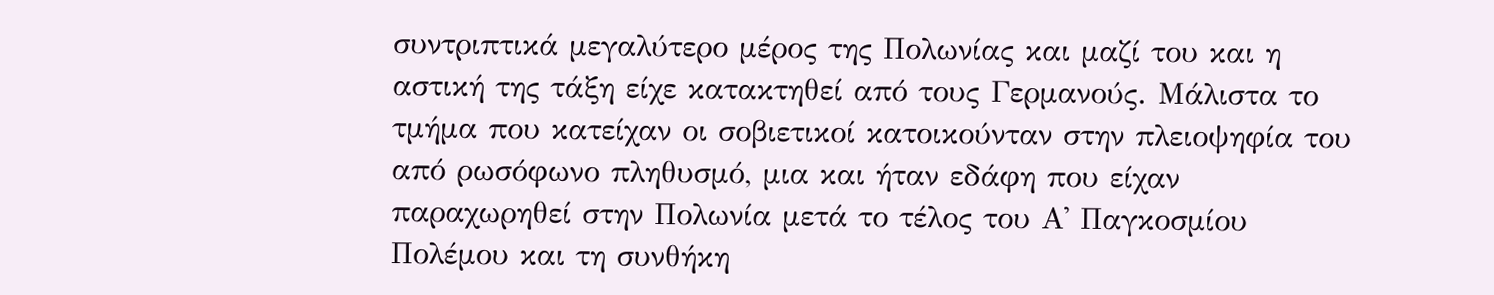συντριπτικά μεγαλύτερο μέρος της Πολωνίας και μαζί του και η αστική της τάξη είχε κατακτηθεί από τους Γερμανούς. Μάλιστα το τμήμα που κατείχαν οι σοβιετικοί κατοικούνταν στην πλειοψηφία του από ρωσόφωνο πληθυσμό, μια και ήταν εδάφη που είχαν παραχωρηθεί στην Πολωνία μετά το τέλος του Α' Παγκοσμίου Πολέμου και τη συνθήκη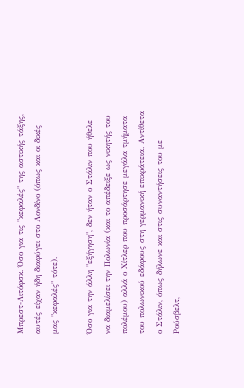Μπρεστ-Λιτόφσκ. Όσο για τις "κεφαλές" της αστικής τάξης, αυτές είχαν ήδη διαφύγει στο Λονδίνο (όπως και οι δικές μας "κεφαλές" τότε).

Όσο για την άλλη "εξήγηση", δεν ήταν ο Στάλιν που ήθελε να διαμελίσει την Πολωνία (και το απέδειξε ως νικητής του πολέμου) αλλά ο Χίτλερ που προσάρτησε μεγάλα τμήματα του πολωνικού εδάφους στη γερμανική επικράτεια. Αντίθετα ο Στάλιν, όπως δήλωνε και στις συναντήσεις του με Ρούσβελτ,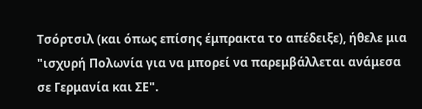Τσόρτσιλ (και όπως επίσης έμπρακτα το απέδειξε), ήθελε μια "ισχυρή Πολωνία για να μπορεί να παρεμβάλλεται ανάμεσα σε Γερμανία και ΣΕ".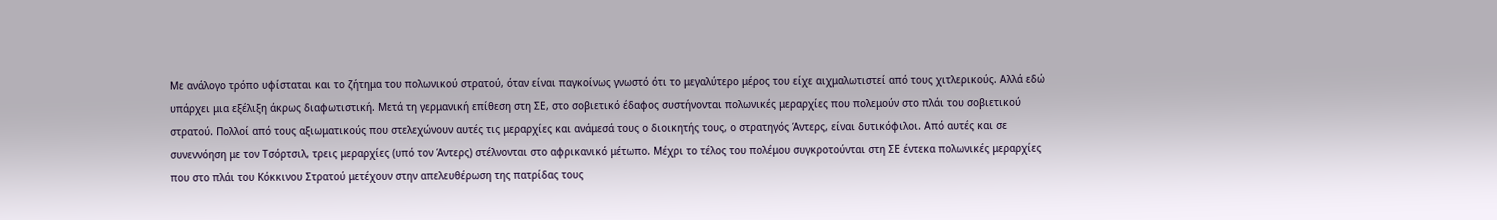Με ανάλογο τρόπο υφίσταται και το ζήτημα του πολωνικού στρατού, όταν είναι παγκοίνως γνωστό ότι το μεγαλύτερο μέρος του είχε αιχμαλωτιστεί από τους χιτλερικούς. Αλλά εδώ υπάρχει μια εξέλιξη άκρως διαφωτιστική. Μετά τη γερμανική επίθεση στη ΣΕ, στο σοβιετικό έδαφος συστήνονται πολωνικές μεραρχίες που πολεμούν στο πλάι του σοβιετικού στρατού. Πολλοί από τους αξιωματικούς που στελεχώνουν αυτές τις μεραρχίες και ανάμεσά τους ο διοικητής τους, ο στρατηγός Άντερς, είναι δυτικόφιλοι. Από αυτές και σε συνεννόηση με τον Τσόρτσιλ, τρεις μεραρχίες (υπό τον Άντερς) στέλνονται στο αφρικανικό μέτωπο. Μέχρι το τέλος του πολέμου συγκροτούνται στη ΣΕ έντεκα πολωνικές μεραρχίες που στο πλάι του Κόκκινου Στρατού μετέχουν στην απελευθέρωση της πατρίδας τους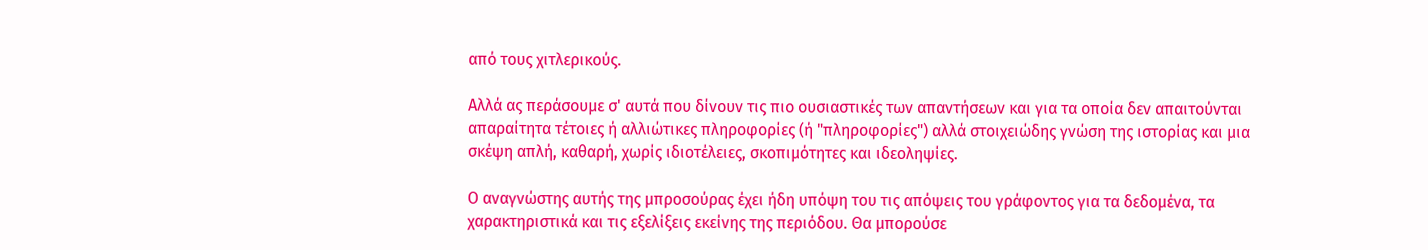από τους χιτλερικούς.

Αλλά ας περάσουμε σ' αυτά που δίνουν τις πιο ουσιαστικές των απαντήσεων και για τα οποία δεν απαιτούνται απαραίτητα τέτοιες ή αλλιώτικες πληροφορίες (ή "πληροφορίες") αλλά στοιχειώδης γνώση της ιστορίας και μια σκέψη απλή, καθαρή, χωρίς ιδιοτέλειες, σκοπιμότητες και ιδεοληψίες.

Ο αναγνώστης αυτής της μπροσούρας έχει ήδη υπόψη του τις απόψεις του γράφοντος για τα δεδομένα, τα χαρακτηριστικά και τις εξελίξεις εκείνης της περιόδου. Θα μπορούσε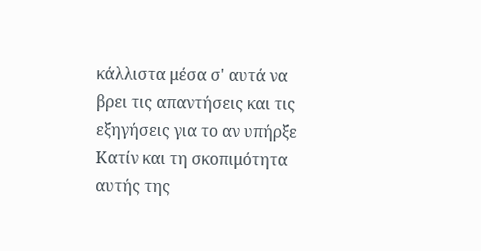κάλλιστα μέσα σ' αυτά να βρει τις απαντήσεις και τις εξηγήσεις για το αν υπήρξε Κατίν και τη σκοπιμότητα αυτής της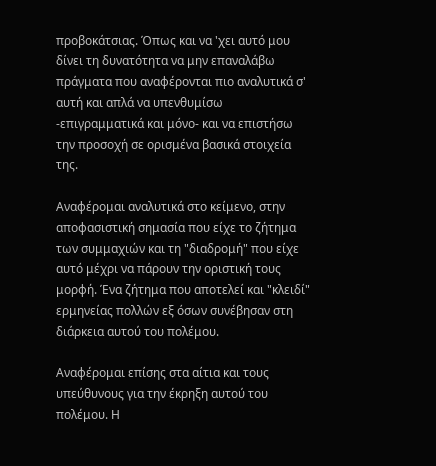προβοκάτσιας. Όπως και να 'χει αυτό μου δίνει τη δυνατότητα να μην επαναλάβω πράγματα που αναφέρονται πιο αναλυτικά σ' αυτή και απλά να υπενθυμίσω -επιγραμματικά και μόνο- και να επιστήσω την προσοχή σε ορισμένα βασικά στοιχεία της.

Αναφέρομαι αναλυτικά στο κείμενο, στην αποφασιστική σημασία που είχε το ζήτημα των συμμαχιών και τη "διαδρομή" που είχε αυτό μέχρι να πάρουν την οριστική τους μορφή. Ένα ζήτημα που αποτελεί και "κλειδί" ερμηνείας πολλών εξ όσων συνέβησαν στη διάρκεια αυτού του πολέμου.

Αναφέρομαι επίσης στα αίτια και τους υπεύθυνους για την έκρηξη αυτού του πολέμου. Η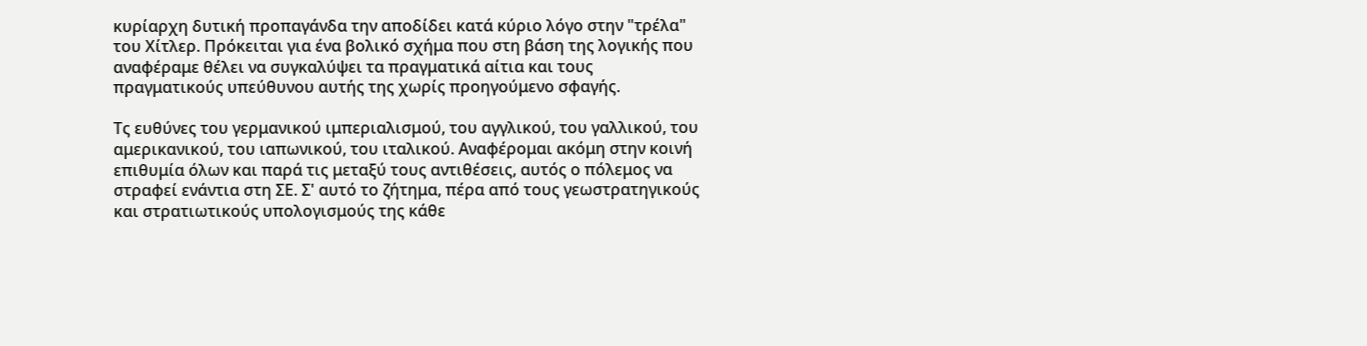κυρίαρχη δυτική προπαγάνδα την αποδίδει κατά κύριο λόγο στην "τρέλα" του Χίτλερ. Πρόκειται για ένα βολικό σχήμα που στη βάση της λογικής που αναφέραμε θέλει να συγκαλύψει τα πραγματικά αίτια και τους πραγματικούς υπεύθυνου αυτής της χωρίς προηγούμενο σφαγής.

Τς ευθύνες του γερμανικού ιμπεριαλισμού, του αγγλικού, του γαλλικού, του αμερικανικού, του ιαπωνικού, του ιταλικού. Αναφέρομαι ακόμη στην κοινή επιθυμία όλων και παρά τις μεταξύ τους αντιθέσεις, αυτός ο πόλεμος να στραφεί ενάντια στη ΣΕ. Σ' αυτό το ζήτημα, πέρα από τους γεωστρατηγικούς και στρατιωτικούς υπολογισμούς της κάθε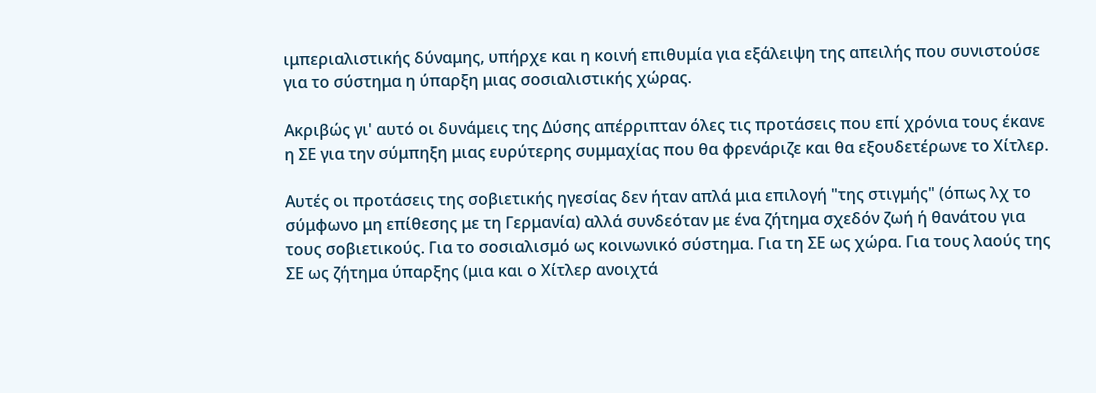ιμπεριαλιστικής δύναμης, υπήρχε και η κοινή επιθυμία για εξάλειψη της απειλής που συνιστούσε για το σύστημα η ύπαρξη μιας σοσιαλιστικής χώρας.

Ακριβώς γι' αυτό οι δυνάμεις της Δύσης απέρριπταν όλες τις προτάσεις που επί χρόνια τους έκανε η ΣΕ για την σύμπηξη μιας ευρύτερης συμμαχίας που θα φρενάριζε και θα εξουδετέρωνε το Χίτλερ.

Αυτές οι προτάσεις της σοβιετικής ηγεσίας δεν ήταν απλά μια επιλογή "της στιγμής" (όπως λχ το σύμφωνο μη επίθεσης με τη Γερμανία) αλλά συνδεόταν με ένα ζήτημα σχεδόν ζωή ή θανάτου για τους σοβιετικούς. Για το σοσιαλισμό ως κοινωνικό σύστημα. Για τη ΣΕ ως χώρα. Για τους λαούς της ΣΕ ως ζήτημα ύπαρξης (μια και ο Χίτλερ ανοιχτά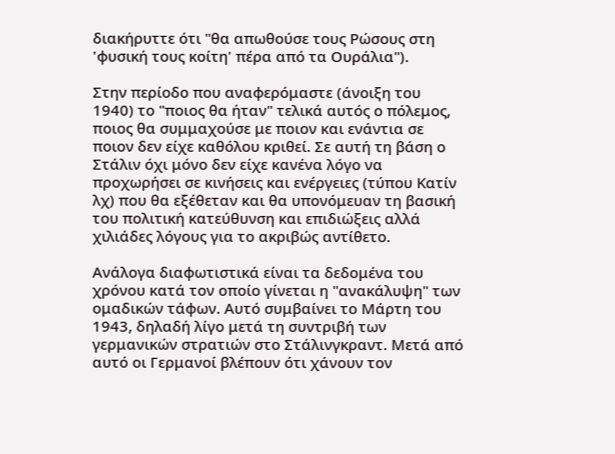διακήρυττε ότι "θα απωθούσε τους Ρώσους στη 'φυσική τους κοίτη' πέρα από τα Ουράλια").

Στην περίοδο που αναφερόμαστε (άνοιξη του 1940) το "ποιος θα ήταν" τελικά αυτός ο πόλεμος, ποιος θα συμμαχούσε με ποιον και ενάντια σε ποιον δεν είχε καθόλου κριθεί. Σε αυτή τη βάση ο Στάλιν όχι μόνο δεν είχε κανένα λόγο να προχωρήσει σε κινήσεις και ενέργειες (τύπου Κατίν λχ) που θα εξέθεταν και θα υπονόμευαν τη βασική του πολιτική κατεύθυνση και επιδιώξεις αλλά χιλιάδες λόγους για το ακριβώς αντίθετο.

Ανάλογα διαφωτιστικά είναι τα δεδομένα του χρόνου κατά τον οποίο γίνεται η "ανακάλυψη" των ομαδικών τάφων. Αυτό συμβαίνει το Μάρτη του 1943, δηλαδή λίγο μετά τη συντριβή των γερμανικών στρατιών στο Στάλινγκραντ. Μετά από αυτό οι Γερμανοί βλέπουν ότι χάνουν τον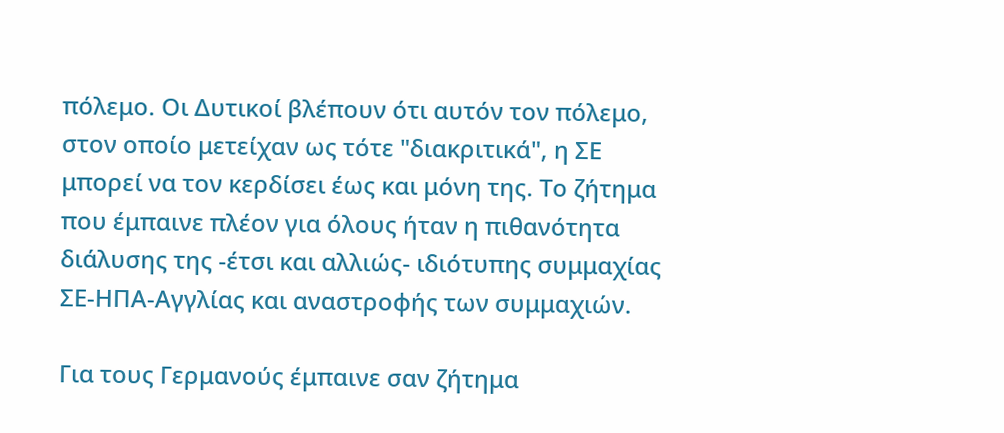πόλεμο. Οι Δυτικοί βλέπουν ότι αυτόν τον πόλεμο, στον οποίο μετείχαν ως τότε "διακριτικά", η ΣΕ μπορεί να τον κερδίσει έως και μόνη της. Το ζήτημα που έμπαινε πλέον για όλους ήταν η πιθανότητα διάλυσης της -έτσι και αλλιώς- ιδιότυπης συμμαχίας ΣΕ-ΗΠΑ-Αγγλίας και αναστροφής των συμμαχιών.

Για τους Γερμανούς έμπαινε σαν ζήτημα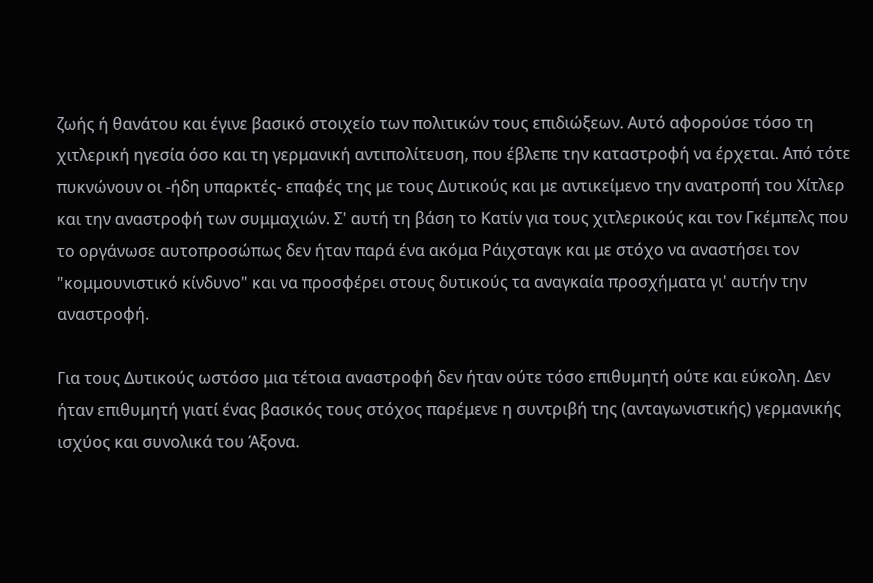ζωής ή θανάτου και έγινε βασικό στοιχείο των πολιτικών τους επιδιώξεων. Αυτό αφορούσε τόσο τη χιτλερική ηγεσία όσο και τη γερμανική αντιπολίτευση, που έβλεπε την καταστροφή να έρχεται. Από τότε πυκνώνουν οι -ήδη υπαρκτές- επαφές της με τους Δυτικούς και με αντικείμενο την ανατροπή του Χίτλερ και την αναστροφή των συμμαχιών. Σ' αυτή τη βάση το Κατίν για τους χιτλερικούς και τον Γκέμπελς που το οργάνωσε αυτοπροσώπως δεν ήταν παρά ένα ακόμα Ράιχσταγκ και με στόχο να αναστήσει τον "κομμουνιστικό κίνδυνο" και να προσφέρει στους δυτικούς τα αναγκαία προσχήματα γι' αυτήν την αναστροφή.

Για τους Δυτικούς ωστόσο μια τέτοια αναστροφή δεν ήταν ούτε τόσο επιθυμητή ούτε και εύκολη. Δεν ήταν επιθυμητή γιατί ένας βασικός τους στόχος παρέμενε η συντριβή της (ανταγωνιστικής) γερμανικής ισχύος και συνολικά του Άξονα.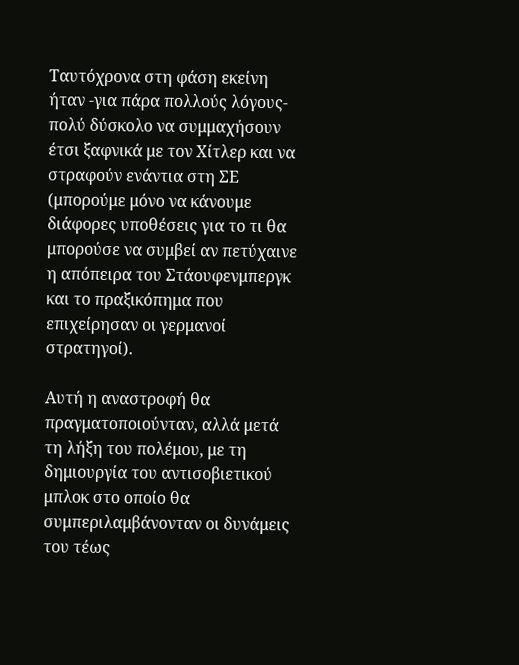Ταυτόχρονα στη φάση εκείνη ήταν -για πάρα πολλούς λόγους- πολύ δύσκολο να συμμαχήσουν έτσι ξαφνικά με τον Χίτλερ και να στραφούν ενάντια στη ΣΕ (μπορούμε μόνο να κάνουμε διάφορες υποθέσεις για το τι θα μπορούσε να συμβεί αν πετύχαινε η απόπειρα του Στάουφενμπεργκ και το πραξικόπημα που επιχείρησαν οι γερμανοί στρατηγοί).

Αυτή η αναστροφή θα πραγματοποιούνταν, αλλά μετά τη λήξη του πολέμου, με τη δημιουργία του αντισοβιετικού μπλοκ στο οποίο θα συμπεριλαμβάνονταν οι δυνάμεις του τέως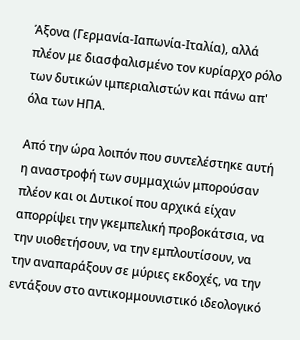Άξονα (Γερμανία-Ιαπωνία-Ιταλία), αλλά πλέον με διασφαλισμένο τον κυρίαρχο ρόλο των δυτικών ιμπεριαλιστών και πάνω απ' όλα των ΗΠΑ.

Από την ώρα λοιπόν που συντελέστηκε αυτή η αναστροφή των συμμαχιών μπορούσαν πλέον και οι Δυτικοί που αρχικά είχαν απορρίψει την γκεμπελική προβοκάτσια, να την υιοθετήσουν, να την εμπλουτίσουν, να την αναπαράξουν σε μύριες εκδοχές, να την εντάξουν στο αντικομμουνιστικό ιδεολογικό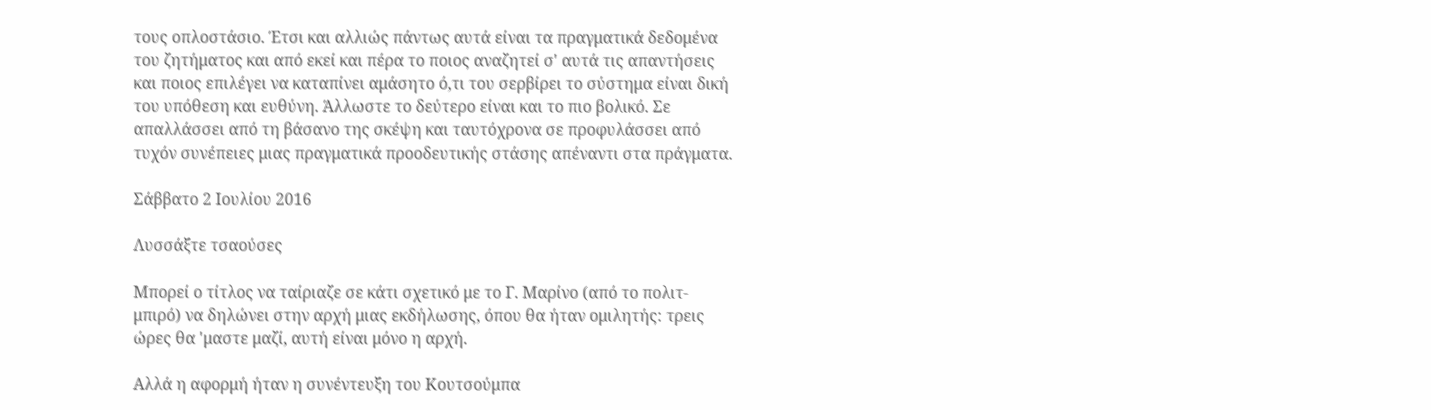τους οπλοστάσιο. Έτσι και αλλιώς πάντως αυτά είναι τα πραγματικά δεδομένα του ζητήματος και από εκεί και πέρα το ποιος αναζητεί σ' αυτά τις απαντήσεις και ποιος επιλέγει να καταπίνει αμάσητο ό,τι του σερβίρει το σύστημα είναι δική του υπόθεση και ευθύνη. Άλλωστε το δεύτερο είναι και το πιο βολικό. Σε απαλλάσσει από τη βάσανο της σκέψη και ταυτόχρονα σε προφυλάσσει από τυχόν συνέπειες μιας πραγματικά προοδευτικής στάσης απέναντι στα πράγματα.

Σάββατο 2 Ιουλίου 2016

Λυσσάξτε τσαούσες

Μπορεί ο τίτλος να ταίριαζε σε κάτι σχετικό με το Γ. Μαρίνο (από το πολιτ-μπιρό) να δηλώνει στην αρχή μιας εκδήλωσης, όπου θα ήταν ομιλητής: τρεις ώρες θα 'μαστε μαζί, αυτή είναι μόνο η αρχή.

Αλλά η αφορμή ήταν η συνέντευξη του Κουτσούμπα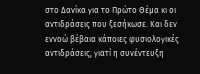στο Δανίκα για το Πρώτο Θέμα κι οι αντιδράσεις που ξεσήκωσε. Και δεν εννοώ βέβαια κάποιες φυσιολογικές αντιδράσεις, γιατί η συνέντευξη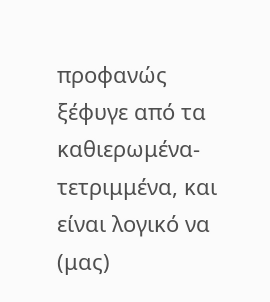προφανώς ξέφυγε από τα καθιερωμένα-τετριμμένα, και είναι λογικό να (μας)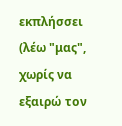εκπλήσσει (λέω "μας", χωρίς να εξαιρώ τον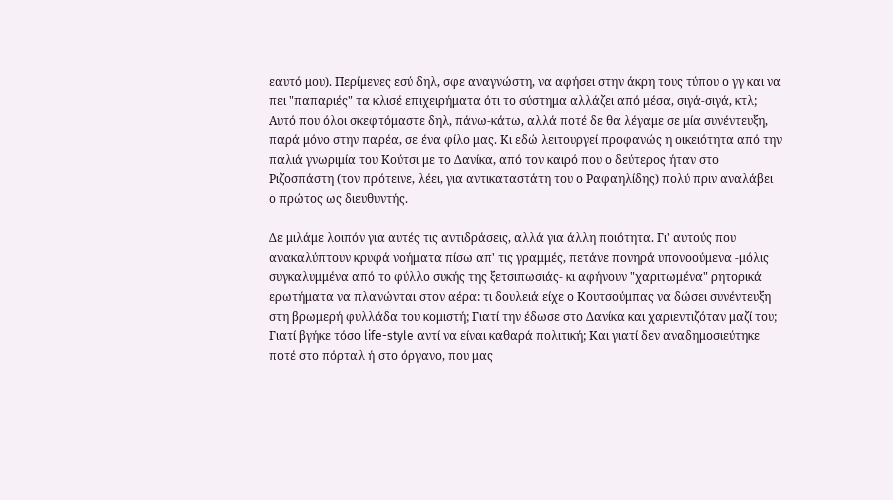εαυτό μου). Περίμενες εσύ δηλ, σφε αναγνώστη, να αφήσει στην άκρη τους τύπου ο γγ και να πει "παπαριές" τα κλισέ επιχειρήματα ότι το σύστημα αλλάζει από μέσα, σιγά-σιγά, κτλ; Αυτό που όλοι σκεφτόμαστε δηλ, πάνω-κάτω, αλλά ποτέ δε θα λέγαμε σε μία συνέντευξη, παρά μόνο στην παρέα, σε ένα φίλο μας. Κι εδώ λειτουργεί προφανώς η οικειότητα από την παλιά γνωριμία του Κούτσι με το Δανίκα, από τον καιρό που ο δεύτερος ήταν στο Ριζοσπάστη (τον πρότεινε, λέει, για αντικαταστάτη του ο Ραφαηλίδης) πολύ πριν αναλάβει ο πρώτος ως διευθυντής.

Δε μιλάμε λοιπόν για αυτές τις αντιδράσεις, αλλά για άλλη ποιότητα. Γι' αυτούς που ανακαλύπτουν κρυφά νοήματα πίσω απ' τις γραμμές, πετάνε πονηρά υπονοούμενα -μόλις συγκαλυμμένα από το φύλλο συκής της ξετσιπωσιάς- κι αφήνουν "χαριτωμένα" ρητορικά ερωτήματα να πλανώνται στον αέρα: τι δουλειά είχε ο Κουτσούμπας να δώσει συνέντευξη στη βρωμερή φυλλάδα του κομιστή; Γιατί την έδωσε στο Δανίκα και χαριεντιζόταν μαζί του; Γιατί βγήκε τόσο life-style αντί να είναι καθαρά πολιτική; Και γιατί δεν αναδημοσιεύτηκε ποτέ στο πόρταλ ή στο όργανο, που μας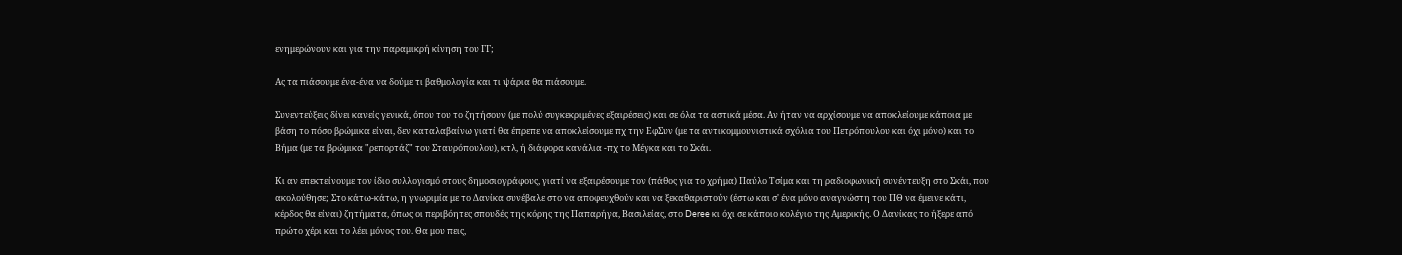ενημερώνουν και για την παραμικρή κίνηση του ΓΓ;

Ας τα πιάσουμε ένα-ένα να δούμε τι βαθμολογία και τι ψάρια θα πιάσουμε.

Συνεντεύξεις δίνει κανείς γενικά, όπου του το ζητήσουν (με πολύ συγκεκριμένες εξαιρέσεις) και σε όλα τα αστικά μέσα. Αν ήταν να αρχίσουμε να αποκλείουμε κάποια με βάση το πόσο βρώμικα είναι, δεν καταλαβαίνω γιατί θα έπρεπε να αποκλείσουμε πχ την ΕφΣυν (με τα αντικομμουνιστικά σχόλια του Πετρόπουλου και όχι μόνο) και το Βήμα (με τα βρώμικα "ρεπορτάζ" του Σταυρόπουλου), κτλ, ή διάφορα κανάλια -πχ το Μέγκα και το Σκάι.

Κι αν επεκτείνουμε τον ίδιο συλλογισμό στους δημοσιογράφους, γιατί να εξαιρέσουμε τον (πάθος για το χρήμα) Παύλο Τσίμα και τη ραδιοφωνική συνέντευξη στο Σκάι, που ακολούθησε; Στο κάτω-κάτω, η γνωριμία με το Δανίκα συνέβαλε στο να αποφευχθούν και να ξεκαθαριστούν (έστω και σ' ένα μόνο αναγνώστη του ΠΘ να έμεινε κάτι, κέρδος θα είναι) ζητήματα, όπως οι περιβόητες σπουδές της κόρης της Παπαρήγα, Βασιλείας, στο Deree κι όχι σε κάποιο κολέγιο της Αμερικής. Ο Δανίκας το ήξερε από πρώτο χέρι και το λέει μόνος του. Θα μου πεις,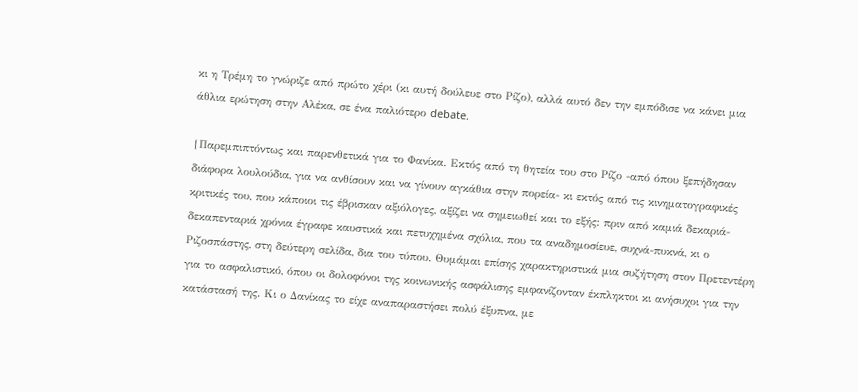κι η Τρέμη το γνώριζε από πρώτο χέρι (κι αυτή δούλευε στο Ρίζο), αλλά αυτό δεν την εμπόδισε να κάνει μια άθλια ερώτηση στην Αλέκα, σε ένα παλιότερο debate.

{Παρεμπιπτόντως και παρενθετικά για το Φανίκα. Εκτός από τη θητεία του στο Ρίζο -από όπου ξεπήδησαν διάφορα λουλούδια, για να ανθίσουν και να γίνουν αγκάθια στην πορεία- κι εκτός από τις κινηματογραφικές κριτικές του, που κάποιοι τις έβρισκαν αξιόλογες, αξίζει να σημειωθεί και το εξής: πριν από καμιά δεκαριά-δεκαπενταριά χρόνια έγραφε καυστικά και πετυχημένα σχόλια, που τα αναδημοσίευε, συχνά-πυκνά, κι ο Ριζοσπάστης, στη δεύτερη σελίδα, δια του τύπου. Θυμάμαι επίσης χαρακτηριστικά μια συζήτηση στον Πρετεντέρη για το ασφαλιστικό, όπου οι δολοφόνοι της κοινωνικής ασφάλισης εμφανίζονταν έκπληκτοι κι ανήσυχοι για την κατάστασή της. Κι ο Δανίκας το είχε αναπαραστήσει πολύ έξυπνα, με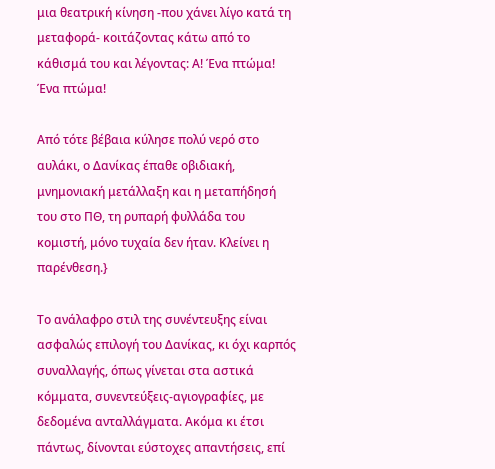μια θεατρική κίνηση -που χάνει λίγο κατά τη μεταφορά- κοιτάζοντας κάτω από το κάθισμά του και λέγοντας: Α! Ένα πτώμα! Ένα πτώμα!

Από τότε βέβαια κύλησε πολύ νερό στο αυλάκι, ο Δανίκας έπαθε οβιδιακή, μνημονιακή μετάλλαξη και η μεταπήδησή του στο ΠΘ, τη ρυπαρή φυλλάδα του κομιστή, μόνο τυχαία δεν ήταν. Κλείνει η παρένθεση.}

Το ανάλαφρο στιλ της συνέντευξης είναι ασφαλώς επιλογή του Δανίκας, κι όχι καρπός συναλλαγής, όπως γίνεται στα αστικά κόμματα, συνεντεύξεις-αγιογραφίες, με δεδομένα ανταλλάγματα. Ακόμα κι έτσι πάντως, δίνονται εύστοχες απαντήσεις, επί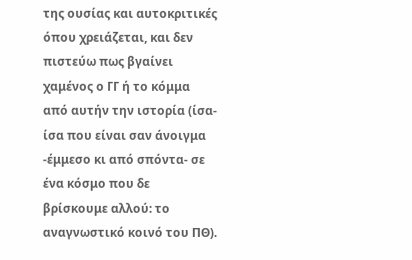της ουσίας και αυτοκριτικές όπου χρειάζεται, και δεν πιστεύω πως βγαίνει χαμένος ο ΓΓ ή το κόμμα από αυτήν την ιστορία (ίσα-ίσα που είναι σαν άνοιγμα -έμμεσο κι από σπόντα- σε ένα κόσμο που δε βρίσκουμε αλλού: το αναγνωστικό κοινό του ΠΘ).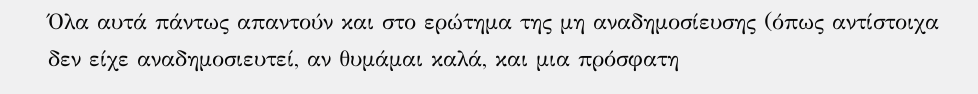Όλα αυτά πάντως απαντούν και στο ερώτημα της μη αναδημοσίευσης (όπως αντίστοιχα δεν είχε αναδημοσιευτεί, αν θυμάμαι καλά, και μια πρόσφατη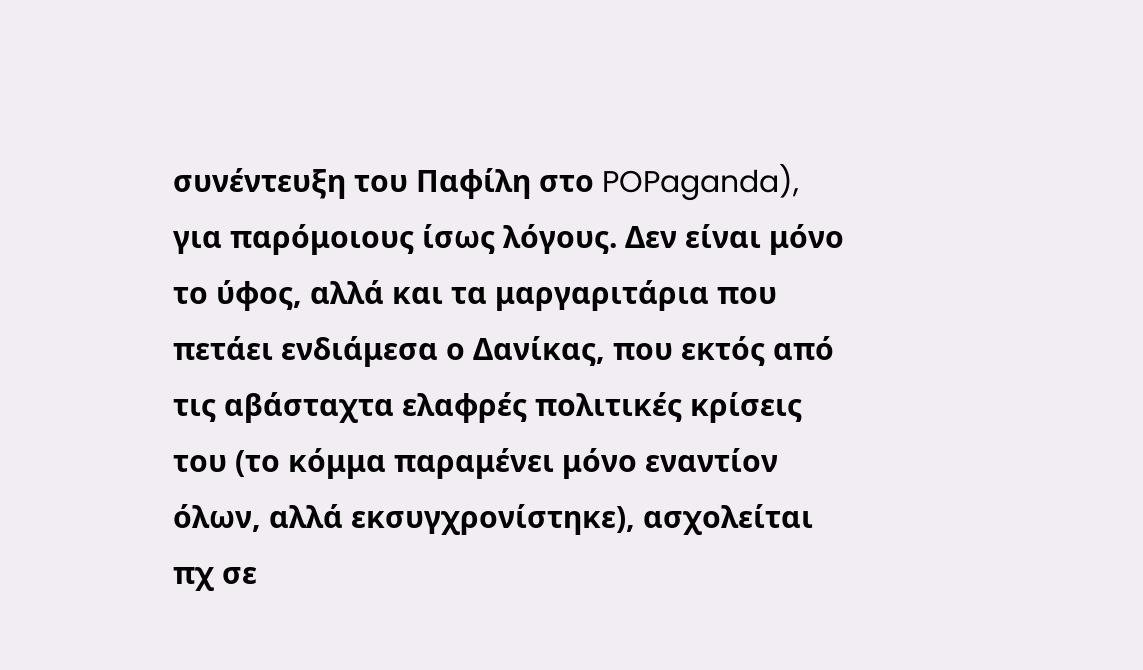συνέντευξη του Παφίλη στο POPaganda), για παρόμοιους ίσως λόγους. Δεν είναι μόνο το ύφος, αλλά και τα μαργαριτάρια που πετάει ενδιάμεσα ο Δανίκας, που εκτός από τις αβάσταχτα ελαφρές πολιτικές κρίσεις του (το κόμμα παραμένει μόνο εναντίον όλων, αλλά εκσυγχρονίστηκε), ασχολείται πχ σε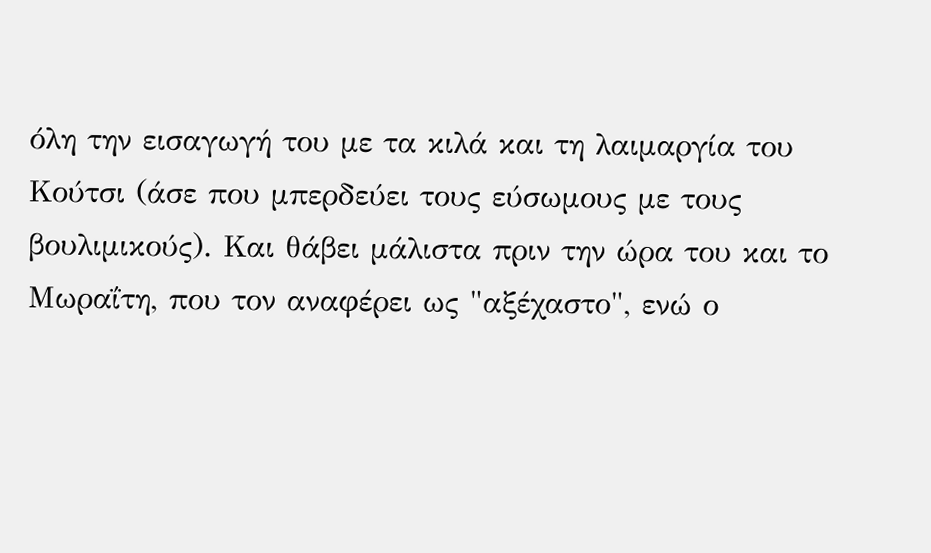όλη την εισαγωγή του με τα κιλά και τη λαιμαργία του Κούτσι (άσε που μπερδεύει τους εύσωμους με τους βουλιμικούς). Και θάβει μάλιστα πριν την ώρα του και το Μωραΐτη, που τον αναφέρει ως "αξέχαστο", ενώ ο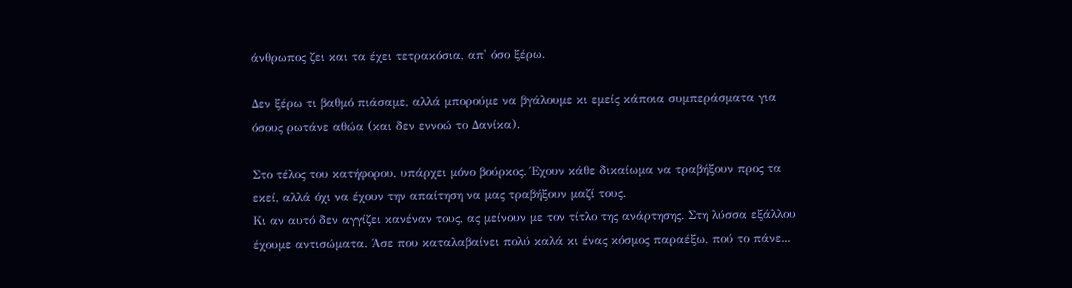άνθρωπος ζει και τα έχει τετρακόσια, απ' όσο ξέρω.

Δεν ξέρω τι βαθμό πιάσαμε, αλλά μπορούμε να βγάλουμε κι εμείς κάποια συμπεράσματα για όσους ρωτάνε αθώα (και δεν εννοώ το Δανίκα).

Στο τέλος του κατήφορου, υπάρχει μόνο βούρκος. Έχουν κάθε δικαίωμα να τραβήξουν προς τα εκεί, αλλά όχι να έχουν την απαίτηση να μας τραβήξουν μαζί τους.
Κι αν αυτό δεν αγγίζει κανέναν τους, ας μείνουν με τον τίτλο της ανάρτησης. Στη λύσσα εξάλλου έχουμε αντισώματα. Άσε που καταλαβαίνει πολύ καλά κι ένας κόσμος παραέξω, πού το πάνε...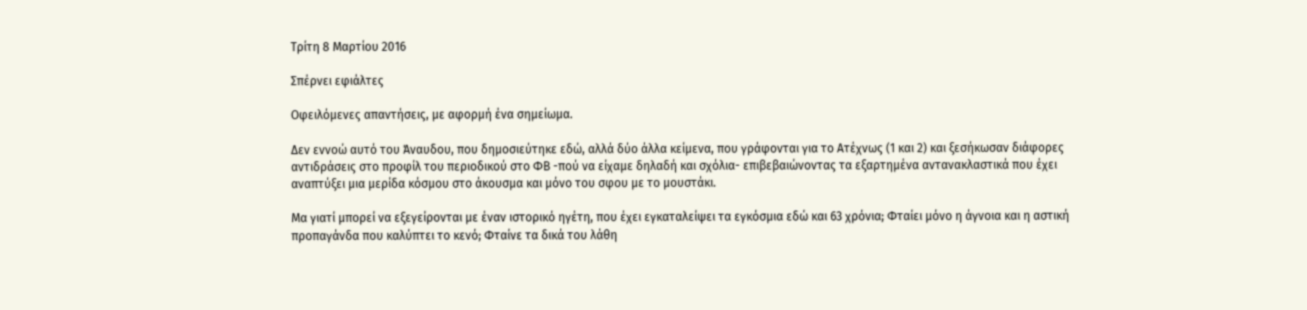Τρίτη 8 Μαρτίου 2016

Σπέρνει εφιάλτες

Οφειλόμενες απαντήσεις, με αφορμή ένα σημείωμα.

Δεν εννοώ αυτό του Άναυδου, που δημοσιεύτηκε εδώ, αλλά δύο άλλα κείμενα, που γράφονται για το Ατέχνως (1 και 2) και ξεσήκωσαν διάφορες αντιδράσεις στο προφίλ του περιοδικού στο ΦΒ -πού να είχαμε δηλαδή και σχόλια- επιβεβαιώνοντας τα εξαρτημένα αντανακλαστικά που έχει αναπτύξει μια μερίδα κόσμου στο άκουσμα και μόνο του σφου με το μουστάκι.

Μα γιατί μπορεί να εξεγείρονται με έναν ιστορικό ηγέτη, που έχει εγκαταλείψει τα εγκόσμια εδώ και 63 χρόνια; Φταίει μόνο η άγνοια και η αστική προπαγάνδα που καλύπτει το κενό; Φταίνε τα δικά του λάθη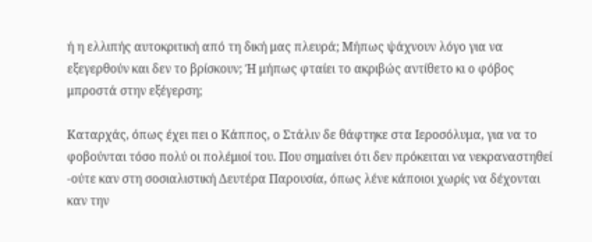ή η ελλιπής αυτοκριτική από τη δική μας πλευρά; Μήπως ψάχνουν λόγο για να εξεγερθούν και δεν το βρίσκουν; Ή μήπως φταίει το ακριβώς αντίθετο κι ο φόβος μπροστά στην εξέγερση;

Καταρχάς, όπως έχει πει ο Κάππος, ο Στάλιν δε θάφτηκε στα Ιεροσόλυμα, για να το φοβούνται τόσο πολύ οι πολέμιοί του. Που σημαίνει ότι δεν πρόκειται να νεκραναστηθεί -ούτε καν στη σοσιαλιστική Δευτέρα Παρουσία, όπως λένε κάποιοι χωρίς να δέχονται καν την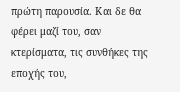πρώτη παρουσία. Και δε θα φέρει μαζί του, σαν κτερίσματα, τις συνθήκες της εποχής του,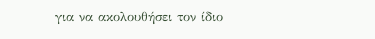για να ακολουθήσει τον ίδιο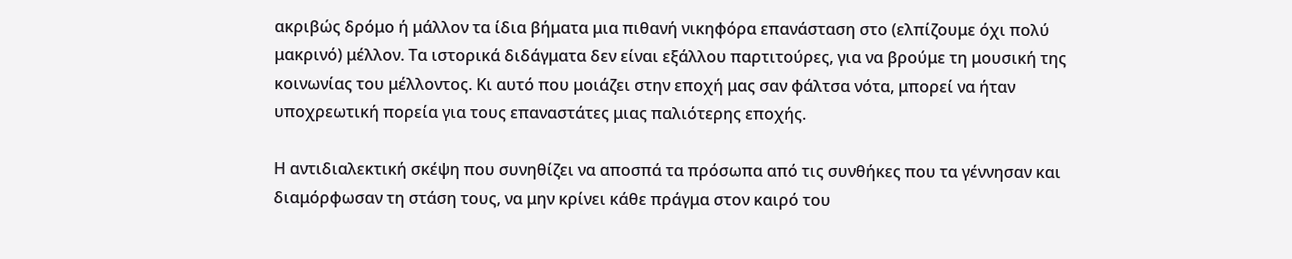ακριβώς δρόμο ή μάλλον τα ίδια βήματα μια πιθανή νικηφόρα επανάσταση στο (ελπίζουμε όχι πολύ μακρινό) μέλλον. Τα ιστορικά διδάγματα δεν είναι εξάλλου παρτιτούρες, για να βρούμε τη μουσική της κοινωνίας του μέλλοντος. Κι αυτό που μοιάζει στην εποχή μας σαν φάλτσα νότα, μπορεί να ήταν υποχρεωτική πορεία για τους επαναστάτες μιας παλιότερης εποχής.

Η αντιδιαλεκτική σκέψη που συνηθίζει να αποσπά τα πρόσωπα από τις συνθήκες που τα γέννησαν και διαμόρφωσαν τη στάση τους, να μην κρίνει κάθε πράγμα στον καιρό του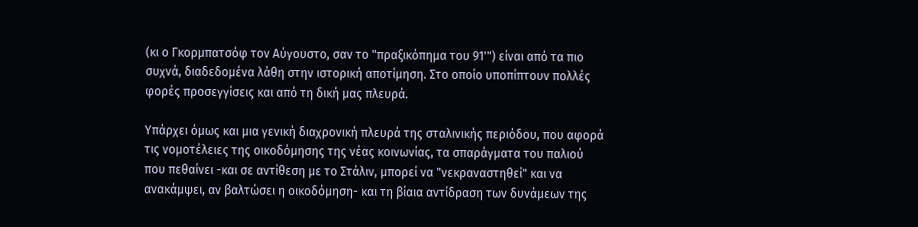(κι ο Γκορμπατσόφ τον Αύγουστο, σαν το "πραξικόπημα του 91'") είναι από τα πιο συχνά, διαδεδομένα λάθη στην ιστορική αποτίμηση. Στο οποίο υποπίπτουν πολλές φορές προσεγγίσεις και από τη δική μας πλευρά.

Υπάρχει όμως και μια γενική διαχρονική πλευρά της σταλινικής περιόδου, που αφορά τις νομοτέλειες της οικοδόμησης της νέας κοινωνίας, τα σπαράγματα του παλιού που πεθαίνει -και σε αντίθεση με το Στάλιν, μπορεί να "νεκραναστηθεί" και να ανακάμψει, αν βαλτώσει η οικοδόμηση- και τη βίαια αντίδραση των δυνάμεων της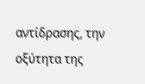αντίδρασης, την οξύτητα της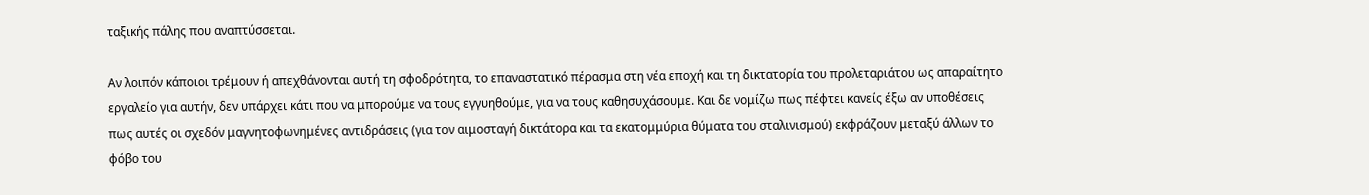ταξικής πάλης που αναπτύσσεται.

Αν λοιπόν κάποιοι τρέμουν ή απεχθάνονται αυτή τη σφοδρότητα, το επαναστατικό πέρασμα στη νέα εποχή και τη δικτατορία του προλεταριάτου ως απαραίτητο εργαλείο για αυτήν, δεν υπάρχει κάτι που να μπορούμε να τους εγγυηθούμε, για να τους καθησυχάσουμε. Και δε νομίζω πως πέφτει κανείς έξω αν υποθέσεις πως αυτές οι σχεδόν μαγνητοφωνημένες αντιδράσεις (για τον αιμοσταγή δικτάτορα και τα εκατομμύρια θύματα του σταλινισμού) εκφράζουν μεταξύ άλλων το φόβο του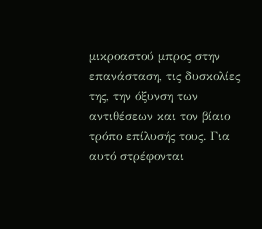μικροαστού μπρος στην επανάσταση, τις δυσκολίες της, την όξυνση των αντιθέσεων και τον βίαιο τρόπο επίλυσής τους. Για αυτό στρέφονται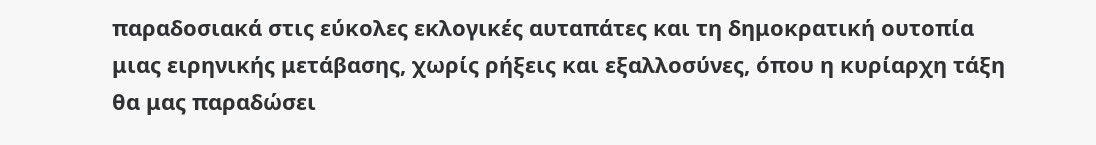παραδοσιακά στις εύκολες εκλογικές αυταπάτες και τη δημοκρατική ουτοπία μιας ειρηνικής μετάβασης, χωρίς ρήξεις και εξαλλοσύνες, όπου η κυρίαρχη τάξη θα μας παραδώσει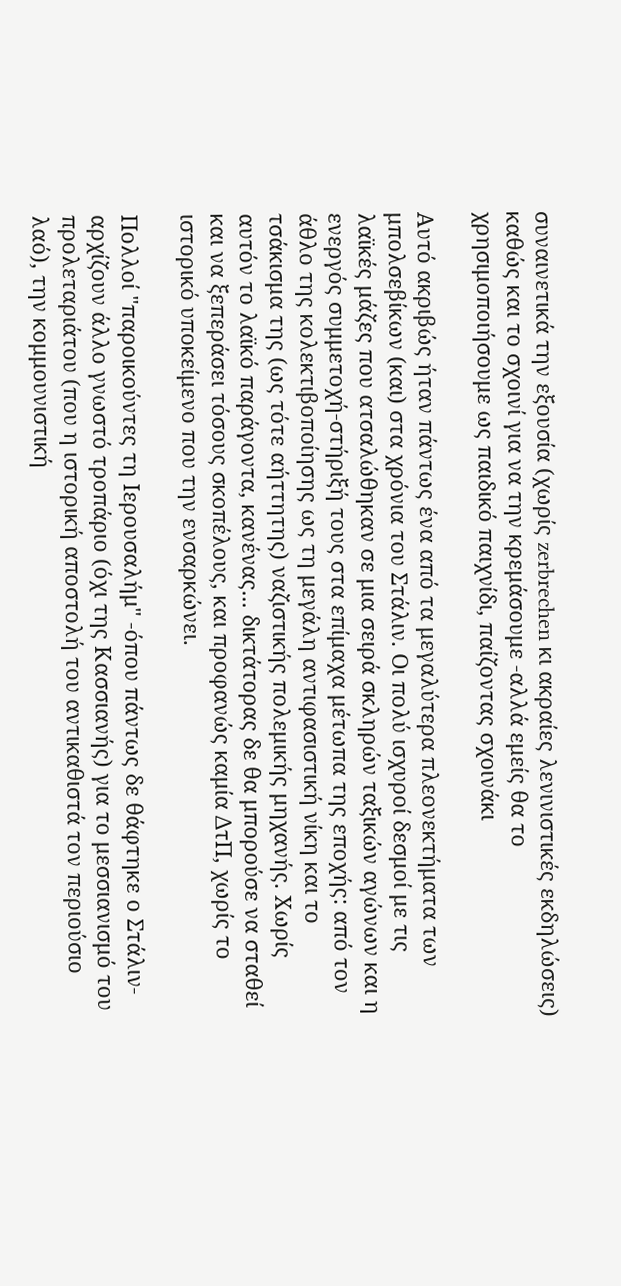συναινετικά την εξουσία (χωρίς zerbrechen κι ακραίες λενινιστικές εκδηλώσεις) καθώς και το σχοινί για να την κρεμάσουμε -αλλά εμείς θα το χρησιμοποιήσουμε ως παιδικό παιχνίδι, παίζοντας σχοινάκι

Αυτό ακριβώς ήταν πάντως ένα από τα μεγαλύτερα πλεονεκτήματα των μπολσεβίκων (και) στα χρόνια του Στάλιν. Οι πολύ ισχυροί δεσμοί με τις λαϊκές μάζες που ατσαλώθηκαν σε μια σειρά σκληρών ταξικών αγώνων και η ενεργός συμμετοχή-στήριξή τους στα επίμαχα μέτωπα της εποχής: από τον άθλο της κολεκτιβοποίησης ως τη μεγάλη αντιφασιστική νίκη και το τσάκισμα της (ως τότε αήττητης) ναζιστικής πολεμικής μηχανής. Χωρίς αυτόν το λαϊκό παράγοντα, κανένας... δικτάτορας δε θα μπορούσε να σταθεί και να ξεπεράσει τόσους σκοπέλους, και προφανώς καμία ΔτΠ, χωρίς το ιστορικό υποκείμενο που την ενσαρκώνει.

Πολλοί "παροικούντες τη Ιερουσαλήμ" -όπου πάντως δε θάφτηκε ο Στάλιν- αρχίζουν άλλο γνωστό τροπάριο (όχι της Κασσιανής) για το μεσσιανισμό του προλεταριάτου (που η ιστορική αποστολή του αντικαθιστά τον περιούσιο λαό), την κομμουνιστική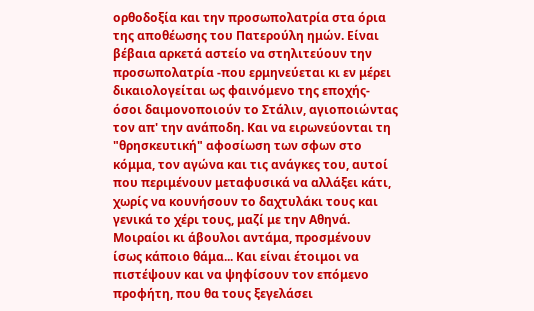ορθοδοξία και την προσωπολατρία στα όρια της αποθέωσης του Πατερούλη ημών. Είναι βέβαια αρκετά αστείο να στηλιτεύουν την προσωπολατρία -που ερμηνεύεται κι εν μέρει δικαιολογείται ως φαινόμενο της εποχής- όσοι δαιμονοποιούν το Στάλιν, αγιοποιώντας τον απ' την ανάποδη. Και να ειρωνεύονται τη "θρησκευτική" αφοσίωση των σφων στο κόμμα, τον αγώνα και τις ανάγκες του, αυτοί που περιμένουν μεταφυσικά να αλλάξει κάτι, χωρίς να κουνήσουν το δαχτυλάκι τους και γενικά το χέρι τους, μαζί με την Αθηνά.
Μοιραίοι κι άβουλοι αντάμα, προσμένουν ίσως κάποιο θάμα... Και είναι έτοιμοι να πιστέψουν και να ψηφίσουν τον επόμενο προφήτη, που θα τους ξεγελάσει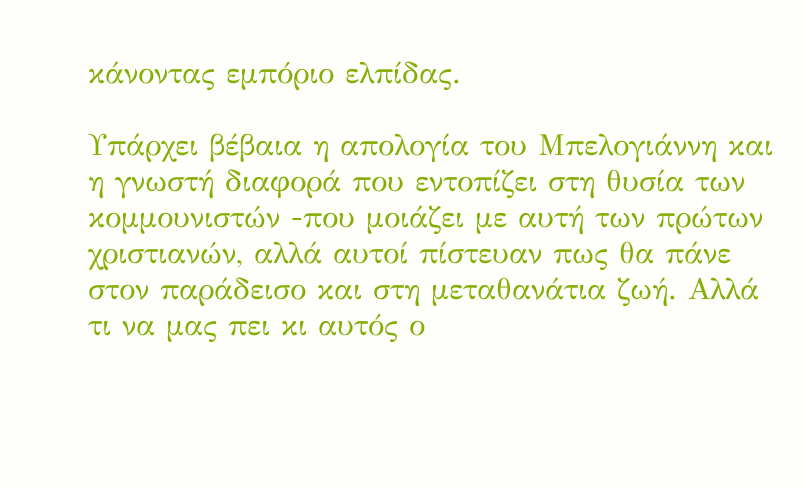κάνοντας εμπόριο ελπίδας.

Υπάρχει βέβαια η απολογία του Μπελογιάννη και η γνωστή διαφορά που εντοπίζει στη θυσία των κομμουνιστών -που μοιάζει με αυτή των πρώτων χριστιανών, αλλά αυτοί πίστευαν πως θα πάνε στον παράδεισο και στη μεταθανάτια ζωή. Αλλά τι να μας πει κι αυτός ο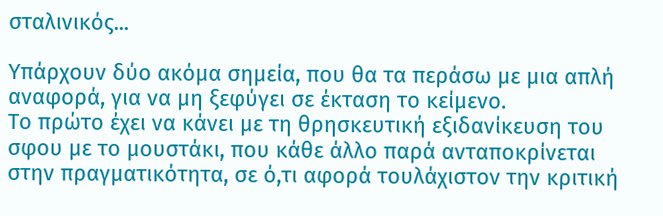σταλινικός...

Υπάρχουν δύο ακόμα σημεία, που θα τα περάσω με μια απλή αναφορά, για να μη ξεφύγει σε έκταση το κείμενο.
Το πρώτο έχει να κάνει με τη θρησκευτική εξιδανίκευση του σφου με το μουστάκι, που κάθε άλλο παρά ανταποκρίνεται στην πραγματικότητα, σε ό,τι αφορά τουλάχιστον την κριτική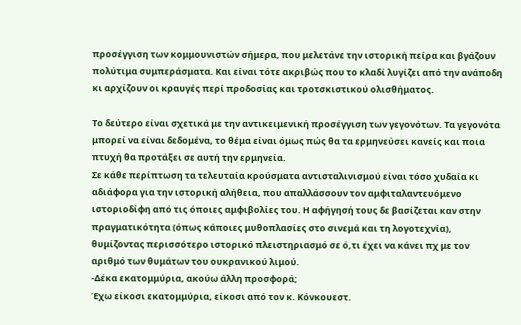προσέγγιση των κομμουνιστών σήμερα, που μελετάνε την ιστορική πείρα και βγάζουν πολύτιμα συμπεράσματα. Και είναι τότε ακριβώς που το κλαδί λυγίζει από την ανάποδη κι αρχίζουν οι κραυγές περί προδοσίας και τροτσκιστικού ολισθήματος.

Το δεύτερο είναι σχετικά με την αντικειμενική προσέγγιση των γεγονότων. Τα γεγονότα μπορεί να είναι δεδομένα, το θέμα είναι όμως πώς θα τα ερμηνεύσει κανείς και ποια πτυχή θα προτάξει σε αυτή την ερμηνεία.
Σε κάθε περίπτωση τα τελευταία κρούσματα αντισταλινισμού είναι τόσο χυδαία κι αδιάφορα για την ιστορική αλήθεια, που απαλλάσσουν τον αμφιταλαντευόμενο ιστοριοδίφη από τις όποιες αμφιβολίες του. Η αφήγησή τους δε βασίζεται καν στην πραγματικότητα (όπως κάποιες μυθοπλασίες στο σινεμά και τη λογοτεχνία), θυμίζοντας περισσότερο ιστορικό πλειστηριασμό σε ό,τι έχει να κάνει πχ με τον αριθμό των θυμάτων του ουκρανικού λιμού.
-Δέκα εκατομμύρια, ακούω άλλη προσφορά;
Έχω είκοσι εκατομμύρια, είκοσι από τον κ. Κόνκουεστ.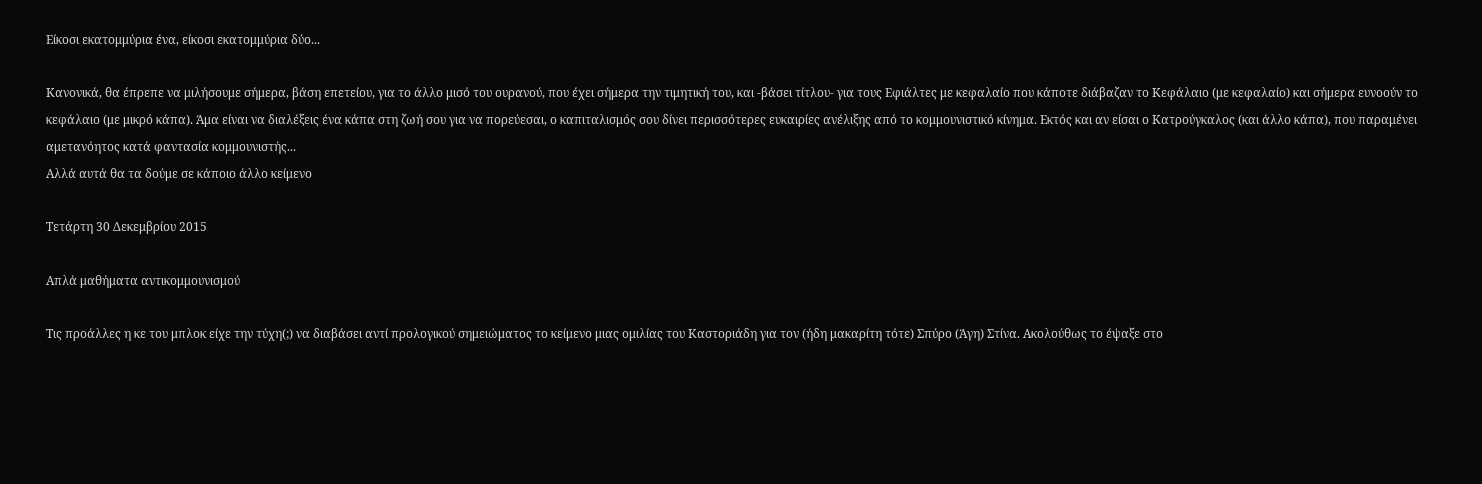Είκοσι εκατομμύρια ένα, είκοσι εκατομμύρια δύο...

Κανονικά, θα έπρεπε να μιλήσουμε σήμερα, βάση επετείου, για το άλλο μισό του ουρανού, που έχει σήμερα την τιμητική του, και -βάσει τίτλου- για τους Εφιάλτες με κεφαλαίο που κάποτε διάβαζαν το Κεφάλαιο (με κεφαλαίο) και σήμερα ευνοούν το κεφάλαιο (με μικρό κάπα). Άμα είναι να διαλέξεις ένα κάπα στη ζωή σου για να πορεύεσαι, ο καπιταλισμός σου δίνει περισσότερες ευκαιρίες ανέλιξης από το κομμουνιστικό κίνημα. Εκτός και αν είσαι ο Κατρούγκαλος (και άλλο κάπα), που παραμένει αμετανόητος κατά φαντασία κομμουνιστής...
Αλλά αυτά θα τα δούμε σε κάποιο άλλο κείμενο

Τετάρτη 30 Δεκεμβρίου 2015

Απλά μαθήματα αντικομμουνισμού

Τις προάλλες η κε του μπλοκ είχε την τύχη(;) να διαβάσει αντί προλογικού σημειώματος το κείμενο μιας ομιλίας του Καστοριάδη για τον (ήδη μακαρίτη τότε) Σπύρο (Άγη) Στίνα. Ακολούθως το έψαξε στο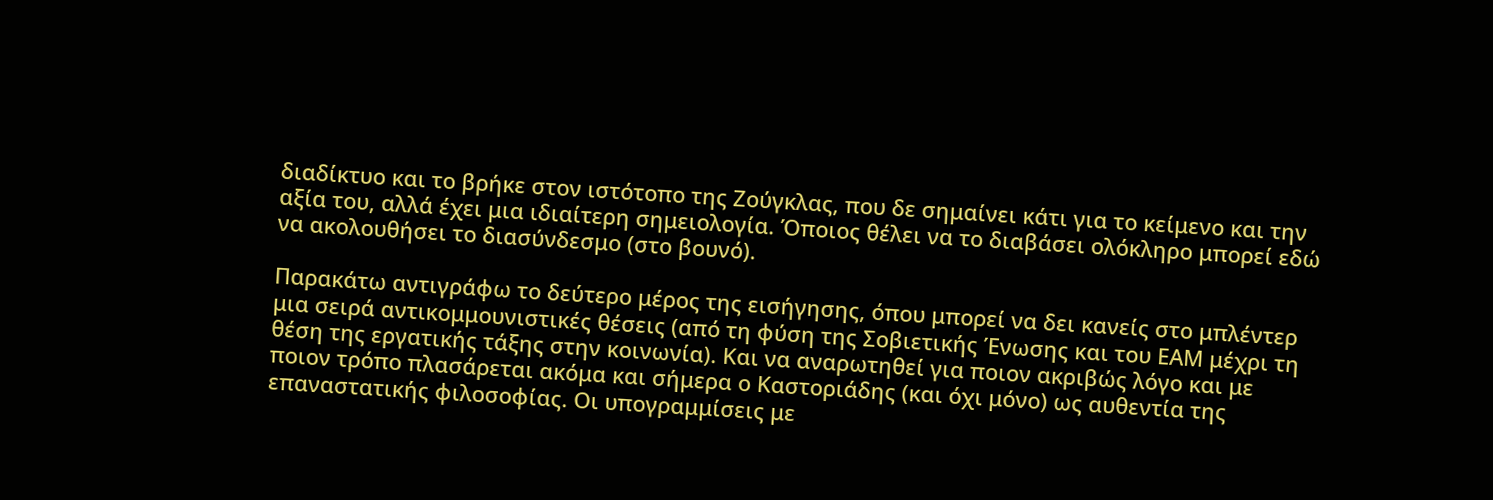διαδίκτυο και το βρήκε στον ιστότοπο της Ζούγκλας, που δε σημαίνει κάτι για το κείμενο και την αξία του, αλλά έχει μια ιδιαίτερη σημειολογία. Όποιος θέλει να το διαβάσει ολόκληρο μπορεί εδώ να ακολουθήσει το διασύνδεσμο (στο βουνό).

Παρακάτω αντιγράφω το δεύτερο μέρος της εισήγησης, όπου μπορεί να δει κανείς στο μπλέντερ μια σειρά αντικομμουνιστικές θέσεις (από τη φύση της Σοβιετικής Ένωσης και του ΕΑΜ μέχρι τη θέση της εργατικής τάξης στην κοινωνία). Και να αναρωτηθεί για ποιον ακριβώς λόγο και με ποιον τρόπο πλασάρεται ακόμα και σήμερα ο Καστοριάδης (και όχι μόνο) ως αυθεντία της επαναστατικής φιλοσοφίας. Οι υπογραμμίσεις με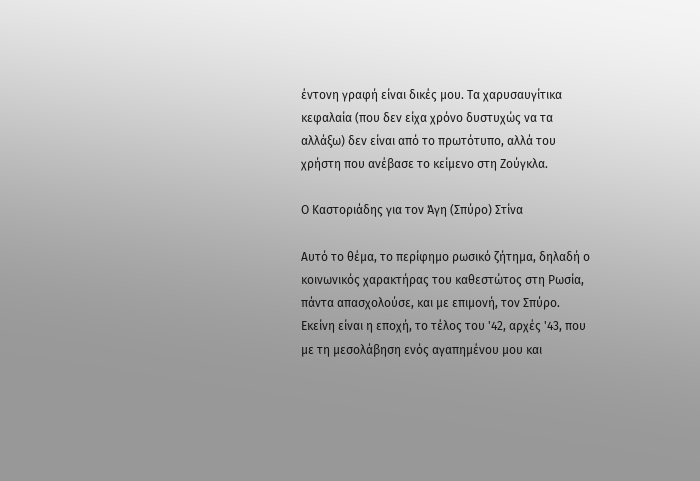έντονη γραφή είναι δικές μου. Τα χαρυσαυγίτικα κεφαλαία (που δεν είχα χρόνο δυστυχώς να τα αλλάξω) δεν είναι από το πρωτότυπο, αλλά του χρήστη που ανέβασε το κείμενο στη Ζούγκλα.

Ο Καστοριάδης για τον Άγη (Σπύρο) Στίνα

Αυτό το θέμα, το περίφημο ρωσικό ζήτημα, δηλαδή ο κοινωνικός χαρακτήρας του καθεστώτος στη Ρωσία, πάντα απασχολούσε, και με επιμονή, τον Σπύρο.
Εκείνη είναι η εποχή, το τέλος του '42, αρχές '43, που με τη μεσολάβηση ενός αγαπημένου μου και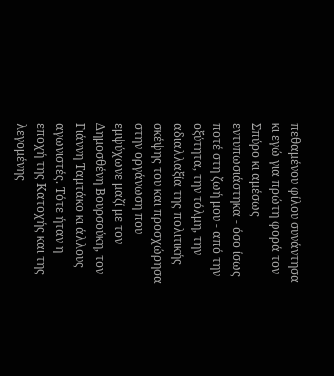πεθαμένου φίλου συνάντησα κι εγώ για πρώτη φορά τον Σπύρο κι αμέσως εντυπωσιάστηκα - όσο ίσως ποτέ στη ζωή μου - από την οξύτητα, την τόλμη, την αδιαλλαξία της πολιτικής σκέψης του και προσχώρησα στην οργάνωση που εμψύχωνε μαζί με τον Δημοσθένη Βουρσούκη, τον Γιάννη Ταμτάκο κι άλλους αγωνιστές. Τότε ήταν η εποχή της Κατοχής και της λεγομένης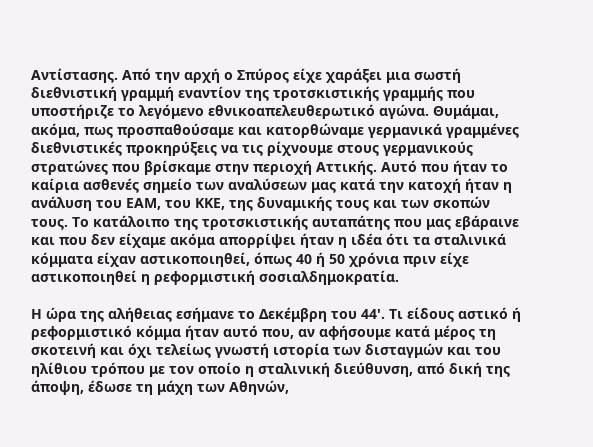Αντίστασης. Από την αρχή ο Σπύρος είχε χαράξει μια σωστή διεθνιστική γραμμή εναντίον της τροτσκιστικής γραμμής που υποστήριζε το λεγόμενο εθνικοαπελευθερωτικό αγώνα. Θυμάμαι, ακόμα, πως προσπαθούσαμε και κατορθώναμε γερμανικά γραμμένες διεθνιστικές προκηρύξεις να τις ρίχνουμε στους γερμανικούς στρατώνες που βρίσκαμε στην περιοχή Αττικής. Αυτό που ήταν το καίρια ασθενές σημείο των αναλύσεων μας κατά την κατοχή ήταν η ανάλυση του ΕΑΜ, του ΚΚΕ, της δυναμικής τους και των σκοπών τους. Το κατάλοιπο της τροτσκιστικής αυταπάτης που μας εβάραινε και που δεν είχαμε ακόμα απορρίψει ήταν η ιδέα ότι τα σταλινικά κόμματα είχαν αστικοποιηθεί, όπως 40 ή 50 χρόνια πριν είχε αστικοποιηθεί η ρεφορμιστική σοσιαλδημοκρατία.

Η ώρα της αλήθειας εσήμανε το Δεκέμβρη του 44'. Τι είδους αστικό ή ρεφορμιστικό κόμμα ήταν αυτό που, αν αφήσουμε κατά μέρος τη σκοτεινή και όχι τελείως γνωστή ιστορία των δισταγμών και του ηλίθιου τρόπου με τον οποίο η σταλινική διεύθυνση, από δική της άποψη, έδωσε τη μάχη των Αθηνών,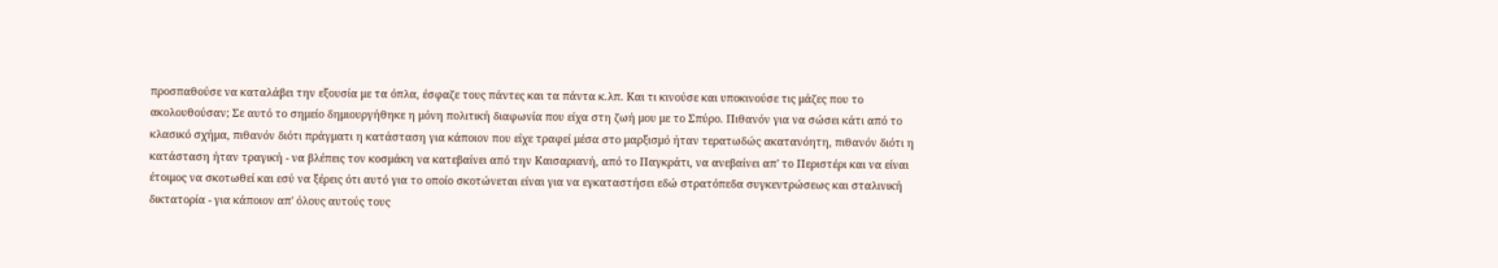προσπαθούσε να καταλάβει την εξουσία με τα όπλα, έσφαζε τους πάντες και τα πάντα κ.λπ. Και τι κινούσε και υποκινούσε τις μάζες που το ακολουθούσαν; Σε αυτό το σημείο δημιουργήθηκε η μόνη πολιτική διαφωνία που είχα στη ζωή μου με το Σπύρο. Πιθανόν για να σώσει κάτι από το κλασικό σχήμα, πιθανόν διότι πράγματι η κατάσταση για κάποιον που είχε τραφεί μέσα στο μαρξισμό ήταν τερατωδώς ακατανόητη, πιθανόν διότι η κατάσταση ήταν τραγική - να βλέπεις τον κοσμάκη να κατεβαίνει από την Καισαριανή, από το Παγκράτι, να ανεβαίνει απ' το Περιστέρι και να είναι έτοιμος να σκοτωθεί και εσύ να ξέρεις ότι αυτό για το οποίο σκοτώνεται είναι για να εγκαταστήσει εδώ στρατόπεδα συγκεντρώσεως και σταλινική δικτατορία - για κάποιον απ' όλους αυτούς τους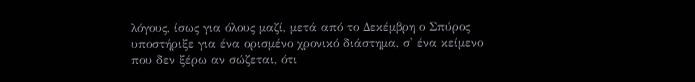λόγους, ίσως για όλους μαζί, μετά από το Δεκέμβρη ο Σπύρος υποστήριξε για ένα ορισμένο χρονικό διάστημα, σ' ένα κείμενο που δεν ξέρω αν σώζεται, ότι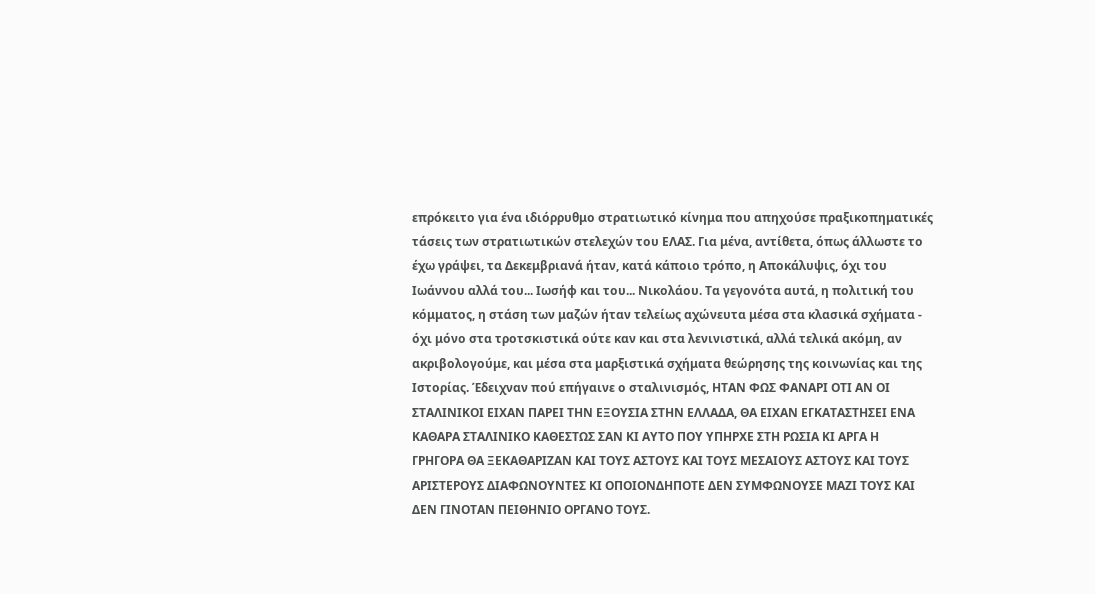επρόκειτο για ένα ιδιόρρυθμο στρατιωτικό κίνημα που απηχούσε πραξικοπηματικές τάσεις των στρατιωτικών στελεχών του ΕΛΑΣ. Για μένα, αντίθετα, όπως άλλωστε το έχω γράψει, τα Δεκεμβριανά ήταν, κατά κάποιο τρόπο, η Αποκάλυψις, όχι του Ιωάννου αλλά του... Ιωσήφ και του... Νικολάου. Τα γεγονότα αυτά, η πολιτική του κόμματος, η στάση των μαζών ήταν τελείως αχώνευτα μέσα στα κλασικά σχήματα - όχι μόνο στα τροτσκιστικά ούτε καν και στα λενινιστικά, αλλά τελικά ακόμη, αν ακριβολογούμε, και μέσα στα μαρξιστικά σχήματα θεώρησης της κοινωνίας και της Ιστορίας. Έδειχναν πού επήγαινε ο σταλινισμός, ΗΤΑΝ ΦΩΣ ΦΑΝΑΡΙ ΟΤΙ ΑΝ ΟΙ ΣΤΑΛΙΝΙΚΟΙ ΕΙΧΑΝ ΠΑΡΕΙ ΤΗΝ ΕΞΟΥΣΙΑ ΣΤΗΝ ΕΛΛΑΔΑ, ΘΑ ΕΙΧΑΝ ΕΓΚΑΤΑΣΤΗΣΕΙ ΕΝΑ ΚΑΘΑΡΑ ΣΤΑΛΙΝΙΚΟ ΚΑΘΕΣΤΩΣ ΣΑΝ ΚΙ ΑΥΤΟ ΠΟΥ ΥΠΗΡΧΕ ΣΤΗ ΡΩΣΙΑ ΚΙ ΑΡΓΑ Η ΓΡΗΓΟΡΑ ΘΑ ΞΕΚΑΘΑΡΙΖΑΝ ΚΑΙ ΤΟΥΣ ΑΣΤΟΥΣ ΚΑΙ ΤΟΥΣ ΜΕΣΑΙΟΥΣ ΑΣΤΟΥΣ ΚΑΙ ΤΟΥΣ ΑΡΙΣΤΕΡΟΥΣ ΔΙΑΦΩΝΟΥΝΤΕΣ ΚΙ ΟΠΟΙΟΝΔΗΠΟΤΕ ΔΕΝ ΣΥΜΦΩΝΟΥΣΕ ΜΑΖΙ ΤΟΥΣ ΚΑΙ ΔΕΝ ΓΙΝΟΤΑΝ ΠΕΙΘΗΝΙΟ ΟΡΓΑΝΟ ΤΟΥΣ.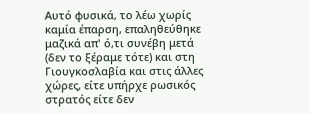Αυτό φυσικά, το λέω χωρίς καμία έπαρση, επαληθεύθηκε μαζικά απ' ό,τι συνέβη μετά (δεν το ξέραμε τότε) και στη Γιουγκοσλαβία και στις άλλες χώρες, είτε υπήρχε ρωσικός στρατός είτε δεν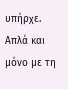υπήρχε. Απλά και μόνο με τη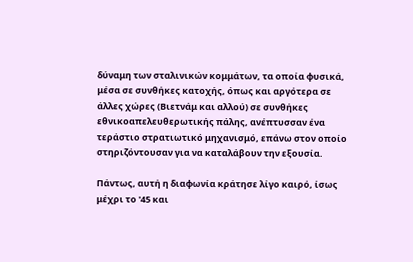δύναμη των σταλινικών κομμάτων, τα οποία φυσικά, μέσα σε συνθήκες κατοχής, όπως και αργότερα σε άλλες χώρες (Βιετνάμ και αλλού) σε συνθήκες εθνικοαπελευθερωτικής πάλης, ανέπτυσσαν ένα τεράστιο στρατιωτικό μηχανισμό, επάνω στον οποίο στηριζόντουσαν για να καταλάβουν την εξουσία.

Πάντως, αυτή η διαφωνία κράτησε λίγο καιρό, ίσως μέχρι το '45 και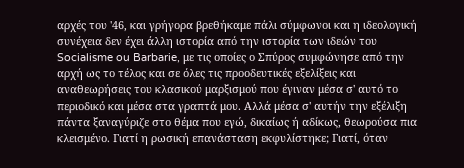αρχές του '46, και γρήγορα βρεθήκαμε πάλι σύμφωνοι και η ιδεολογική συνέχεια δεν έχει άλλη ιστορία από την ιστορία των ιδεών του Socialisme ou Barbarie, με τις οποίες ο Σπύρος συμφώνησε από την αρχή ως το τέλος και σε όλες τις προοδευτικές εξελίξεις και αναθεωρήσεις του κλασικού μαρξισμού που έγιναν μέσα σ' αυτό το περιοδικό και μέσα στα γραπτά μου. Αλλά μέσα σ' αυτήν την εξέλιξη πάντα ξαναγύριζε στο θέμα που εγώ, δικαίως ή αδίκως, θεωρούσα πια κλεισμένο. Γιατί η ρωσική επανάσταση εκφυλίστηκε; Γιατί, όταν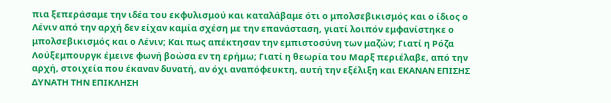πια ξεπεράσαμε την ιδέα του εκφυλισμού και καταλάβαμε ότι ο μπολσεβικισμός και ο ίδιος ο Λένιν από την αρχή δεν είχαν καμία σχέση με την επανάσταση, γιατί λοιπόν εμφανίστηκε ο μπολσεβικισμός και ο Λένιν; Και πως απέκτησαν την εμπιστοσύνη των μαζών; Γιατί η Ρόζα Λούξεμπουργκ έμεινε φωνή βοώσα εν τη ερήμω; Γιατί η θεωρία του Μαρξ περιέλαβε, από την αρχή, στοιχεία που έκαναν δυνατή, αν όχι αναπόφευκτη, αυτή την εξέλιξη και ΕΚΑΝΑΝ ΕΠΙΣΗΣ ΔΥΝΑΤΗ ΤΗΝ ΕΠΙΚΛΗΣΗ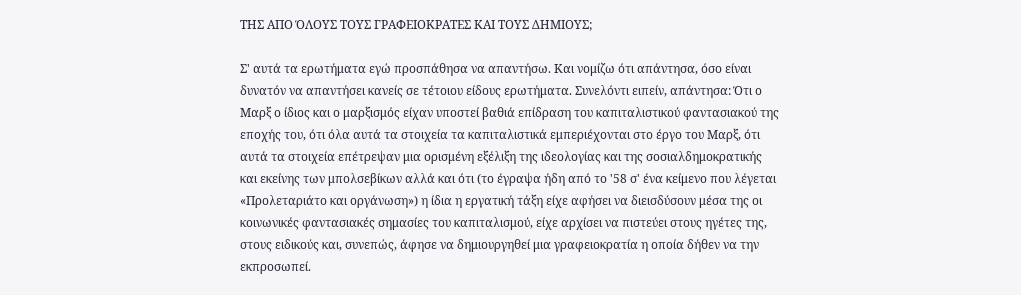ΤΗΣ ΑΠΟ ΌΛΟΥΣ ΤΟΥΣ ΓΡΑΦΕΙΟΚΡΑΤΕΣ ΚΑΙ ΤΟΥΣ ΔΗΜΙΟΥΣ;

Σ' αυτά τα ερωτήματα εγώ προσπάθησα να απαντήσω. Και νομίζω ότι απάντησα, όσο είναι δυνατόν να απαντήσει κανείς σε τέτοιου είδους ερωτήματα. Συνελόντι ειπείν, απάντησα: Ότι ο Μαρξ ο ίδιος και ο μαρξισμός είχαν υποστεί βαθιά επίδραση του καπιταλιστικού φαντασιακού της εποχής του, ότι όλα αυτά τα στοιχεία τα καπιταλιστικά εμπεριέχονται στο έργο του Μαρξ, ότι αυτά τα στοιχεία επέτρεψαν μια ορισμένη εξέλιξη της ιδεολογίας και της σοσιαλδημοκρατικής και εκείνης των μπολσεβίκων αλλά και ότι (το έγραψα ήδη από το '58 σ' ένα κείμενο που λέγεται «Προλεταριάτο και οργάνωση») η ίδια η εργατική τάξη είχε αφήσει να διεισδύσουν μέσα της οι κοινωνικές φαντασιακές σημασίες του καπιταλισμού, είχε αρχίσει να πιστεύει στους ηγέτες της, στους ειδικούς και, συνεπώς, άφησε να δημιουργηθεί μια γραφειοκρατία η οποία δήθεν να την εκπροσωπεί.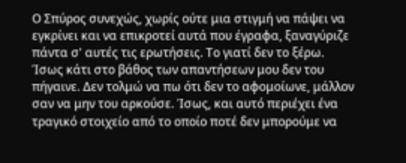Ο Σπύρος συνεχώς, χωρίς ούτε μια στιγμή να πάψει να εγκρίνει και να επικροτεί αυτά που έγραφα, ξαναγύριζε πάντα σ' αυτές τις ερωτήσεις. Το γιατί δεν το ξέρω. Ίσως κάτι στο βάθος των απαντήσεων μου δεν του πήγαινε. Δεν τολμώ να πω ότι δεν το αφομοίωνε, μάλλον σαν να μην του αρκούσε. Ίσως, και αυτό περιέχει ένα τραγικό στοιχείο από το οποίο ποτέ δεν μπορούμε να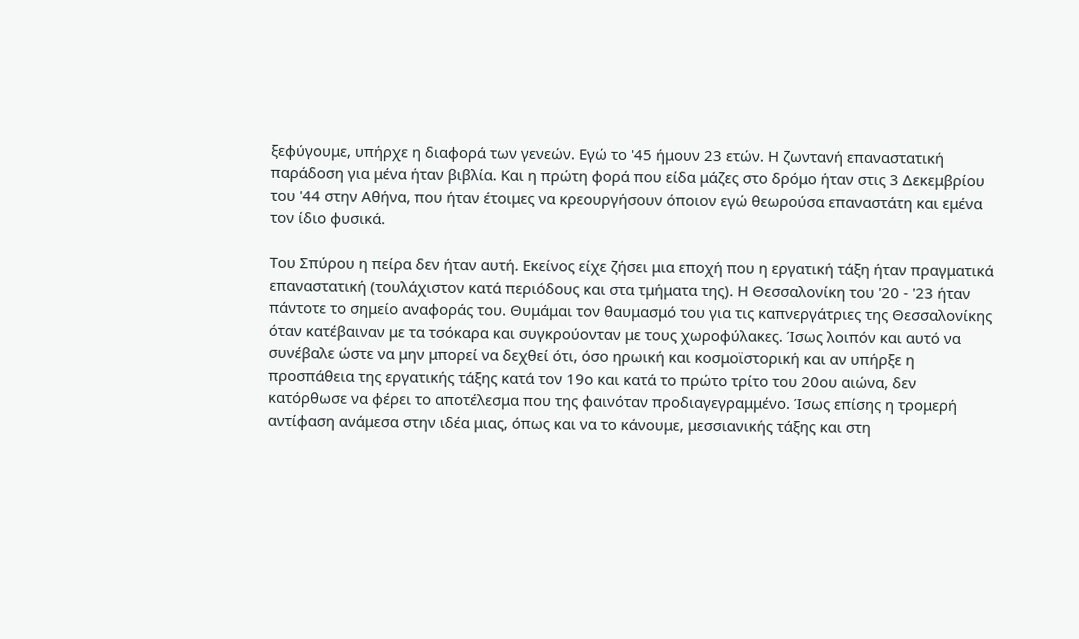ξεφύγουμε, υπήρχε η διαφορά των γενεών. Εγώ το '45 ήμουν 23 ετών. Η ζωντανή επαναστατική παράδοση για μένα ήταν βιβλία. Και η πρώτη φορά που είδα μάζες στο δρόμο ήταν στις 3 Δεκεμβρίου του '44 στην Αθήνα, που ήταν έτοιμες να κρεουργήσουν όποιον εγώ θεωρούσα επαναστάτη και εμένα τον ίδιο φυσικά.

Του Σπύρου η πείρα δεν ήταν αυτή. Εκείνος είχε ζήσει μια εποχή που η εργατική τάξη ήταν πραγματικά επαναστατική (τουλάχιστον κατά περιόδους και στα τμήματα της). Η Θεσσαλονίκη του '20 - '23 ήταν πάντοτε το σημείο αναφοράς του. Θυμάμαι τον θαυμασμό του για τις καπνεργάτριες της Θεσσαλονίκης όταν κατέβαιναν με τα τσόκαρα και συγκρούονταν με τους χωροφύλακες. Ίσως λοιπόν και αυτό να συνέβαλε ώστε να μην μπορεί να δεχθεί ότι, όσο ηρωική και κοσμοϊστορική και αν υπήρξε η προσπάθεια της εργατικής τάξης κατά τον 19ο και κατά το πρώτο τρίτο του 20ου αιώνα, δεν κατόρθωσε να φέρει το αποτέλεσμα που της φαινόταν προδιαγεγραμμένο. Ίσως επίσης η τρομερή αντίφαση ανάμεσα στην ιδέα μιας, όπως και να το κάνουμε, μεσσιανικής τάξης και στη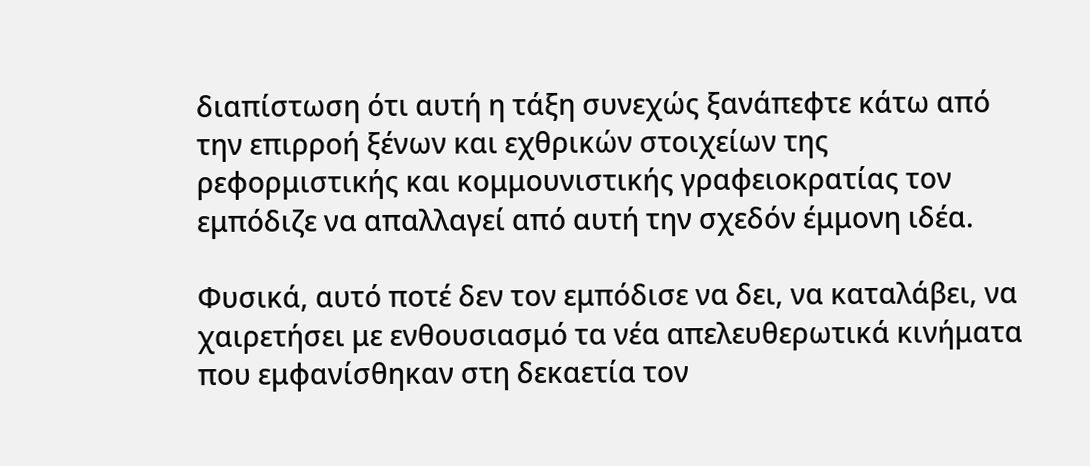διαπίστωση ότι αυτή η τάξη συνεχώς ξανάπεφτε κάτω από την επιρροή ξένων και εχθρικών στοιχείων της ρεφορμιστικής και κομμουνιστικής γραφειοκρατίας τον εμπόδιζε να απαλλαγεί από αυτή την σχεδόν έμμονη ιδέα.

Φυσικά, αυτό ποτέ δεν τον εμπόδισε να δει, να καταλάβει, να χαιρετήσει με ενθουσιασμό τα νέα απελευθερωτικά κινήματα που εμφανίσθηκαν στη δεκαετία τον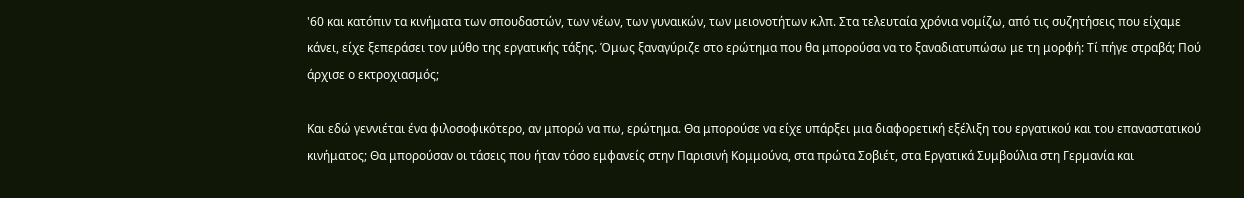'60 και κατόπιν τα κινήματα των σπουδαστών, των νέων, των γυναικών, των μειονοτήτων κ.λπ. Στα τελευταία χρόνια νομίζω, από τις συζητήσεις που είχαμε κάνει, είχε ξεπεράσει τον μύθο της εργατικής τάξης. Όμως ξαναγύριζε στο ερώτημα που θα μπορούσα να το ξαναδιατυπώσω με τη μορφή: Τί πήγε στραβά; Πού άρχισε ο εκτροχιασμός;

Και εδώ γεννιέται ένα φιλοσοφικότερο, αν μπορώ να πω, ερώτημα. Θα μπορούσε να είχε υπάρξει μια διαφορετική εξέλιξη του εργατικού και του επαναστατικού κινήματος; Θα μπορούσαν οι τάσεις που ήταν τόσο εμφανείς στην Παρισινή Κομμούνα, στα πρώτα Σοβιέτ, στα Εργατικά Συμβούλια στη Γερμανία και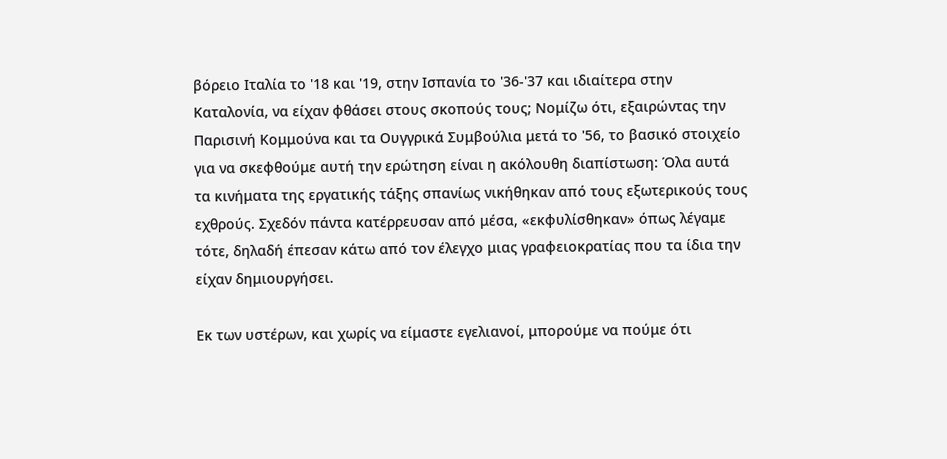βόρειο Ιταλία το '18 και '19, στην Ισπανία το '36-'37 και ιδιαίτερα στην Καταλονία, να είχαν φθάσει στους σκοπούς τους; Νομίζω ότι, εξαιρώντας την Παρισινή Κομμούνα και τα Ουγγρικά Συμβούλια μετά το '56, το βασικό στοιχείο για να σκεφθούμε αυτή την ερώτηση είναι η ακόλουθη διαπίστωση: Όλα αυτά τα κινήματα της εργατικής τάξης σπανίως νικήθηκαν από τους εξωτερικούς τους εχθρούς. Σχεδόν πάντα κατέρρευσαν από μέσα, «εκφυλίσθηκαν» όπως λέγαμε τότε, δηλαδή έπεσαν κάτω από τον έλεγχο μιας γραφειοκρατίας που τα ίδια την είχαν δημιουργήσει.

Εκ των υστέρων, και χωρίς να είμαστε εγελιανοί, μπορούμε να πούμε ότι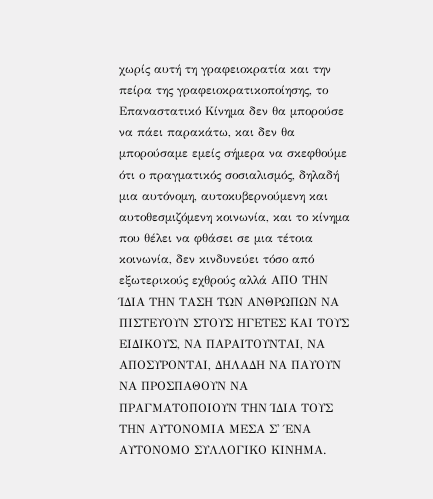χωρίς αυτή τη γραφειοκρατία και την πείρα της γραφειοκρατικοποίησης, το Επαναστατικό Κίνημα δεν θα μπορούσε να πάει παρακάτω, και δεν θα μπορούσαμε εμείς σήμερα να σκεφθούμε ότι ο πραγματικός σοσιαλισμός, δηλαδή μια αυτόνομη, αυτοκυβερνούμενη και αυτοθεσμιζόμενη κοινωνία, και το κίνημα που θέλει να φθάσει σε μια τέτοια κοινωνία, δεν κινδυνεύει τόσο από εξωτερικούς εχθρούς αλλά ΑΠΟ ΤΗΝ ΊΔΙΑ ΤΗΝ ΤΑΣΗ ΤΩΝ ΑΝΘΡΩΠΩΝ ΝΑ ΠΙΣΤΕΥΟΥΝ ΣΤΟΥΣ ΗΓΕΤΕΣ ΚΑΙ ΤΟΥΣ ΕΙΔΙΚΟΥΣ, ΝΑ ΠΑΡΑΙΤΟΥΝΤΑΙ, ΝΑ ΑΠΟΣΥΡΟΝΤΑΙ, ΔΗΛΑΔΗ ΝΑ ΠΑΥΟΥΝ ΝΑ ΠΡΟΣΠΑΘΟΥΝ ΝΑ ΠΡΑΓΜΑΤΟΠΟΙΟΥΝ ΤΗΝ ΊΔΙΑ ΤΟΥΣ ΤΗΝ ΑΥΤΟΝΟΜΙΑ ΜΕΣΑ Σ' ΈΝΑ ΑΥΤΟΝΟΜΟ ΣΥΛΛΟΓΙΚΟ ΚΙΝΗΜΑ.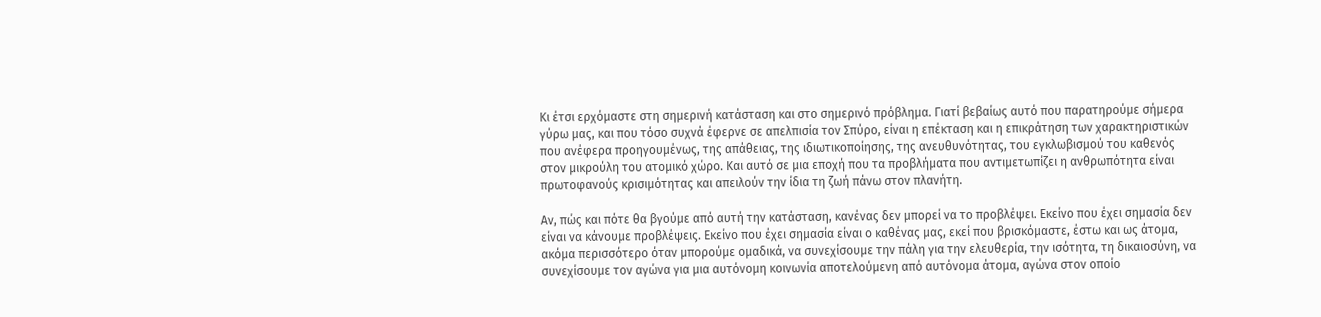Κι έτσι ερχόμαστε στη σημερινή κατάσταση και στο σημερινό πρόβλημα. Γιατί βεβαίως αυτό που παρατηρούμε σήμερα γύρω μας, και που τόσο συχνά έφερνε σε απελπισία τον Σπύρο, είναι η επέκταση και η επικράτηση των χαρακτηριστικών που ανέφερα προηγουμένως, της απάθειας, της ιδιωτικοποίησης, της ανευθυνότητας, του εγκλωβισμού του καθενός στον μικρούλη του ατομικό χώρο. Και αυτό σε μια εποχή που τα προβλήματα που αντιμετωπίζει η ανθρωπότητα είναι πρωτοφανούς κρισιμότητας και απειλούν την ίδια τη ζωή πάνω στον πλανήτη.

Αν, πώς και πότε θα βγούμε από αυτή την κατάσταση, κανένας δεν μπορεί να το προβλέψει. Εκείνο που έχει σημασία δεν είναι να κάνουμε προβλέψεις. Εκείνο που έχει σημασία είναι ο καθένας μας, εκεί που βρισκόμαστε, έστω και ως άτομα, ακόμα περισσότερο όταν μπορούμε ομαδικά, να συνεχίσουμε την πάλη για την ελευθερία, την ισότητα, τη δικαιοσύνη, να συνεχίσουμε τον αγώνα για μια αυτόνομη κοινωνία αποτελούμενη από αυτόνομα άτομα, αγώνα στον οποίο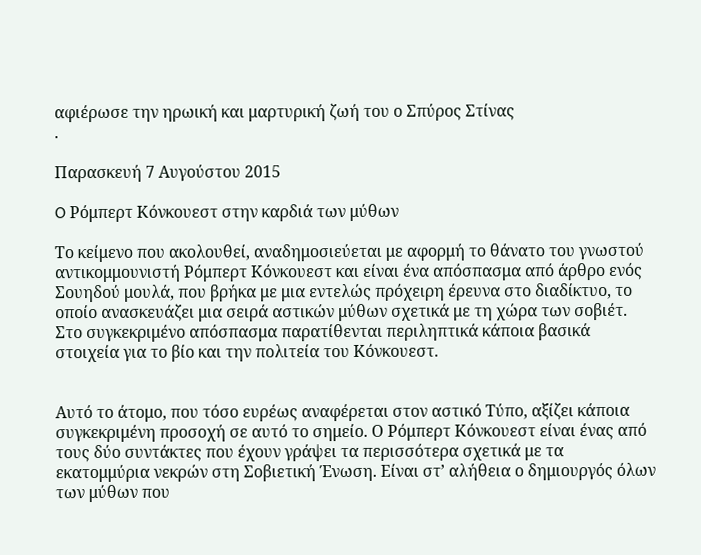αφιέρωσε την ηρωική και μαρτυρική ζωή του ο Σπύρος Στίνας
.

Παρασκευή 7 Αυγούστου 2015

O Ρόμπερτ Κόνκουεστ στην καρδιά των μύθων

Το κείμενο που ακολουθεί, αναδημοσιεύεται με αφορμή το θάνατο του γνωστού αντικομμουνιστή Ρόμπερτ Κόνκουεστ και είναι ένα απόσπασμα από άρθρο ενός Σουηδού μουλά, που βρήκα με μια εντελώς πρόχειρη έρευνα στο διαδίκτυο, το οποίο ανασκευάζει μια σειρά αστικών μύθων σχετικά με τη χώρα των σοβιέτ. Στο συγκεκριμένο απόσπασμα παρατίθενται περιληπτικά κάποια βασικά στοιχεία για το βίο και την πολιτεία του Κόνκουεστ.


Αυτό το άτομο, που τόσο ευρέως αναφέρεται στον αστικό Τύπο, αξίζει κάποια συγκεκριμένη προσοχή σε αυτό το σημείο. Ο Ρόμπερτ Κόνκουεστ είναι ένας από τους δύο συντάκτες που έχουν γράψει τα περισσότερα σχετικά με τα εκατομμύρια νεκρών στη Σοβιετική Ένωση. Είναι στ’ αλήθεια ο δημιουργός όλων των μύθων που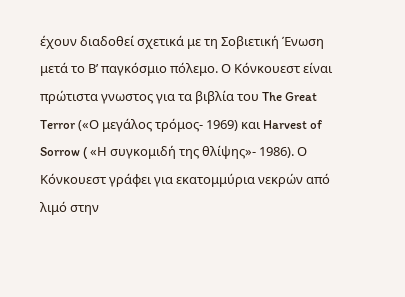έχουν διαδοθεί σχετικά με τη Σοβιετική Ένωση μετά το Β’ παγκόσμιο πόλεμο. Ο Κόνκουεστ είναι πρώτιστα γνωστος για τα βιβλία του The Great Terror («Ο μεγάλος τρόμος- 1969) και Harvest of Sorrow ( «Η συγκομιδή της θλίψης»- 1986). Ο Κόνκουεστ γράφει για εκατομμύρια νεκρών από λιμό στην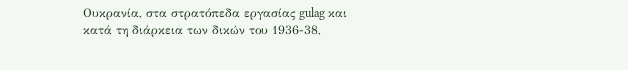Ουκρανία, στα στρατόπεδα εργασίας gulag και κατά τη διάρκεια των δικών του 1936-38,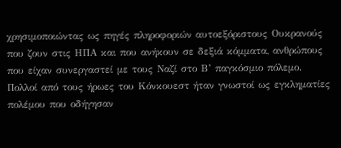χρησιμοποιώντας ως πηγές πληροφοριών αυτοεξόριστους Ουκρανούς που ζουν στις ΗΠΑ και που ανήκουν σε δεξιά κόμματα, ανθρώπους που είχαν συνεργαστεί με τους Ναζί στο Β’ παγκόσμιο πόλεμο. Πολλοί από τους ήρωες του Κόνκουεστ ήταν γνωστοί ως εγκληματίες πολέμου που οδήγησαν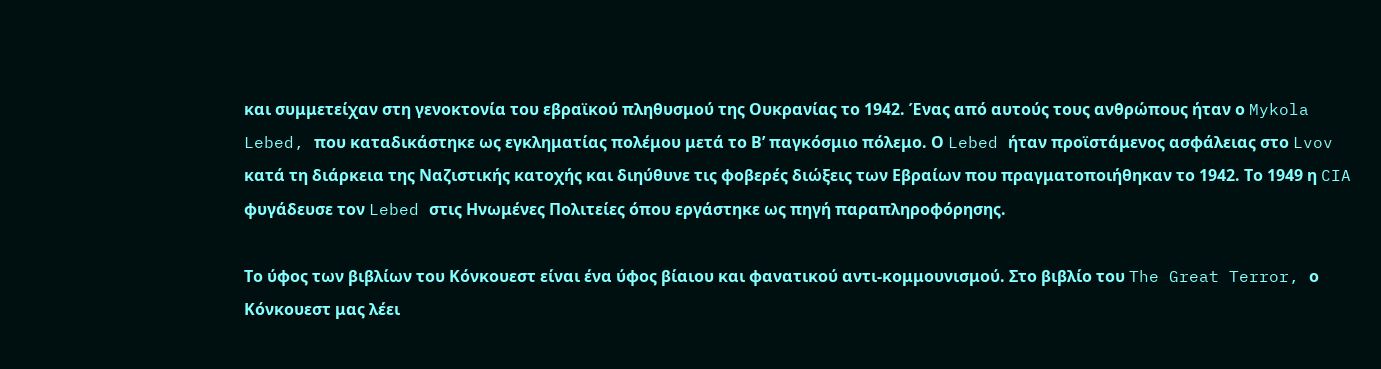και συμμετείχαν στη γενοκτονία του εβραϊκού πληθυσμού της Ουκρανίας το 1942. Ένας από αυτούς τους ανθρώπους ήταν ο Mykola Lebed, που καταδικάστηκε ως εγκληματίας πολέμου μετά το Β’ παγκόσμιο πόλεμο. Ο Lebed ήταν προϊστάμενος ασφάλειας στο Lvov κατά τη διάρκεια της Ναζιστικής κατοχής και διηύθυνε τις φοβερές διώξεις των Εβραίων που πραγματοποιήθηκαν το 1942. Το 1949 η CIA φυγάδευσε τον Lebed στις Ηνωμένες Πολιτείες όπου εργάστηκε ως πηγή παραπληροφόρησης.

Το ύφος των βιβλίων του Κόνκουεστ είναι ένα ύφος βίαιου και φανατικού αντι-κομμουνισμού. Στο βιβλίο του The Great Terror, ο Κόνκουεστ μας λέει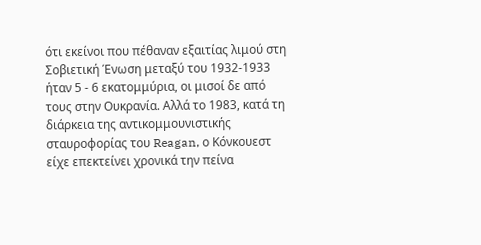ότι εκείνοι που πέθαναν εξαιτίας λιμού στη Σοβιετική Ένωση μεταξύ του 1932-1933 ήταν 5 - 6 εκατομμύρια, οι μισοί δε από τους στην Ουκρανία. Αλλά το 1983, κατά τη διάρκεια της αντικομμουνιστικής σταυροφορίας του Reagan, ο Κόνκουεστ είχε επεκτείνει χρονικά την πείνα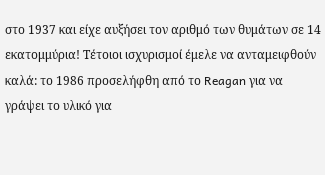στο 1937 και είχε αυξήσει τον αριθμό των θυμάτων σε 14 εκατομμύρια! Τέτοιοι ισχυρισμοί έμελε να ανταμειφθούν καλά: το 1986 προσελήφθη από το Reagan για να γράψει το υλικό για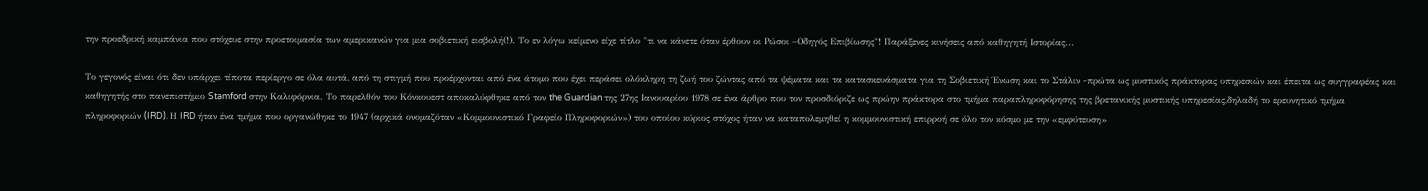την προεδρική καμπάνια που στόχευε στην προετοιμασία των αμερικανών για μια σοβιετική εισβολή(!). Το εν λόγω κείμενο είχε τίτλο "τι να κάνετε όταν έρθουν οι Ρώσοι –Οδηγός Επιβίωσης"! Παράξενες κινήσεις από καθηγητή Ιστορίας...

Το γεγονός είναι ότι δεν υπάρχει τίποτα περίεργο σε όλα αυτά, από τη στιγμή που προέρχονται από ένα άτομο που έχει περάσει ολόκληρη τη ζωή του ζώντας από τα ψέματα και τα κατασκευάσματα για τη Σοβιετική Ένωση και το Στάλιν -πρώτα ως μυστικός πράκτορας υπηρεσιών και έπειτα ως συγγραφέας και καθηγητής στο πανεπιστήμιο Stamford στην Καλιφόρνια. Το παρελθόν του Κόνκουεστ αποκαλύφθηκε από τον the Guardian της 27ης Ιανουαρίου 1978 σε ένα άρθρο που τον προσδιόριζε ως πρώην πράκτορα στο τμήμα παραπληροφόρησης της βρετανικής μυστικής υπηρεσίας,δηλαδή το ερευνητικό τμήμα πληροφοριών (IRD). Η IRD ήταν ένα τμήμα που οργανώθηκε το 1947 (αρχικά ονομαζόταν «Κομμουνιστικό Γραφείο Πληροφοριών») του οποίου κύριος στόχος ήταν να καταπολεμηθεί η κομμουνιστική επιρροή σε όλο τον κόσμο με την «εμφύτευση»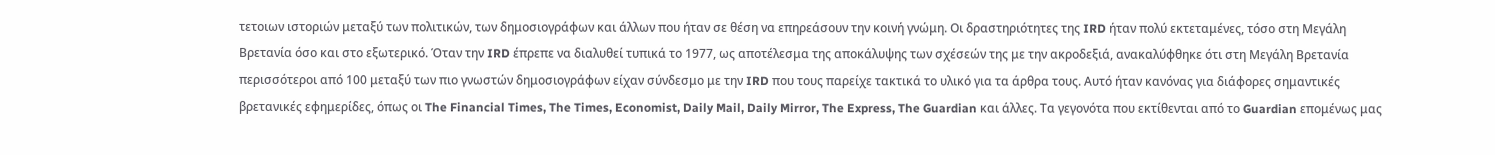τετοιων ιστοριών μεταξύ των πολιτικών, των δημοσιογράφων και άλλων που ήταν σε θέση να επηρεάσουν την κοινή γνώμη. Οι δραστηριότητες της IRD ήταν πολύ εκτεταμένες, τόσο στη Μεγάλη Βρετανία όσο και στο εξωτερικό. Όταν την IRD έπρεπε να διαλυθεί τυπικά το 1977, ως αποτέλεσμα της αποκάλυψης των σχέσεών της με την ακροδεξιά, ανακαλύφθηκε ότι στη Μεγάλη Βρετανία περισσότεροι από 100 μεταξύ των πιο γνωστών δημοσιογράφων είχαν σύνδεσμο με την IRD που τους παρείχε τακτικά το υλικό για τα άρθρα τους. Αυτό ήταν κανόνας για διάφορες σημαντικές βρετανικές εφημερίδες, όπως οι The Financial Times, The Times, Economist, Daily Mail, Daily Mirror, The Express, The Guardian και άλλες. Τα γεγονότα που εκτίθενται από το Guardian επομένως μας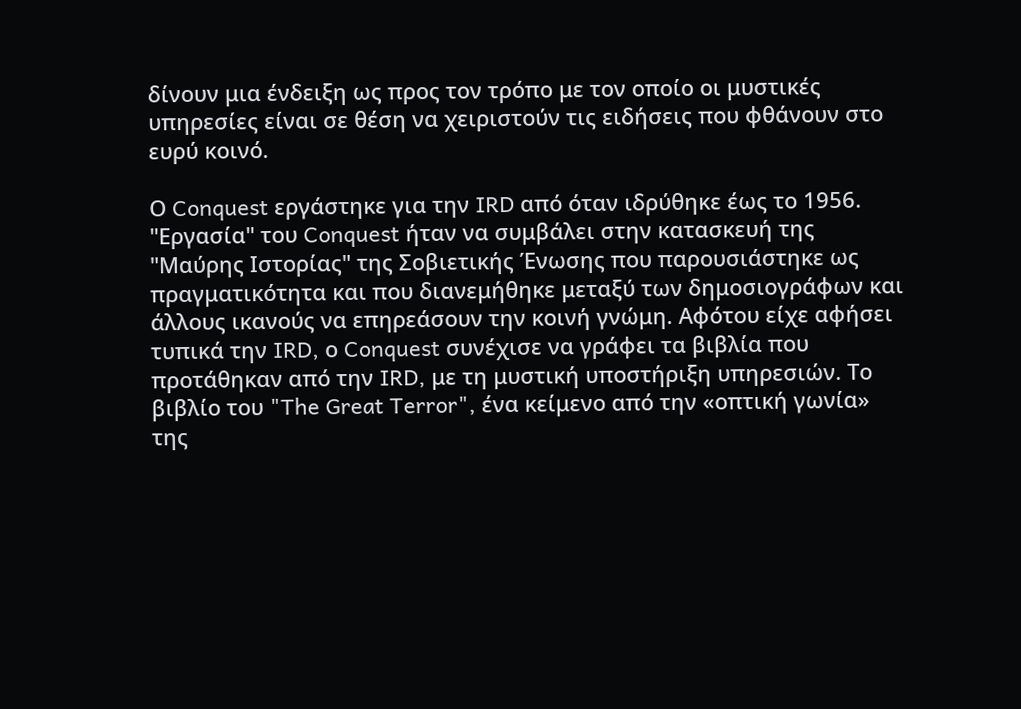δίνουν μια ένδειξη ως προς τον τρόπο με τον οποίο οι μυστικές υπηρεσίες είναι σε θέση να χειριστούν τις ειδήσεις που φθάνουν στο ευρύ κοινό.

Ο Conquest εργάστηκε για την IRD από όταν ιδρύθηκε έως το 1956. "Εργασία" του Conquest ήταν να συμβάλει στην κατασκευή της "Μαύρης Ιστορίας" της Σοβιετικής Ένωσης που παρουσιάστηκε ως πραγματικότητα και που διανεμήθηκε μεταξύ των δημοσιογράφων και άλλους ικανούς να επηρεάσουν την κοινή γνώμη. Αφότου είχε αφήσει τυπικά την IRD, ο Conquest συνέχισε να γράφει τα βιβλία που προτάθηκαν από την IRD, με τη μυστική υποστήριξη υπηρεσιών. Το βιβλίο του "The Great Terror", ένα κείμενο από την «οπτική γωνία» της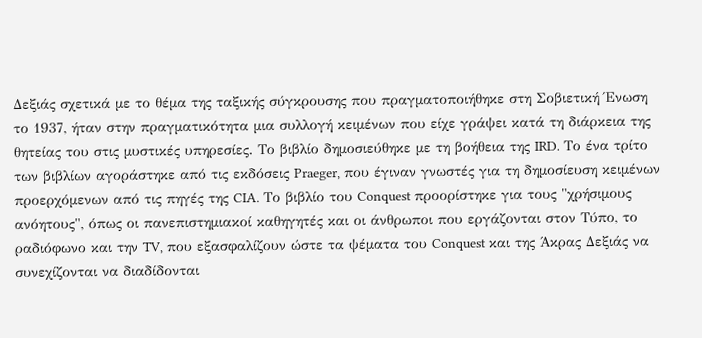Δεξιάς σχετικά με το θέμα της ταξικής σύγκρουσης που πραγματοποιήθηκε στη Σοβιετική Ένωση το 1937, ήταν στην πραγματικότητα μια συλλογή κειμένων που είχε γράψει κατά τη διάρκεια της θητείας του στις μυστικές υπηρεσίες. Το βιβλίο δημοσιεύθηκε με τη βοήθεια της IRD. Το ένα τρίτο των βιβλίων αγοράστηκε από τις εκδόσεις Praeger, που έγιναν γνωστές για τη δημοσίευση κειμένων προερχόμενων από τις πηγές της CIA. Το βιβλίο του Conquest προορίστηκε για τους "χρήσιμους ανόητους", όπως οι πανεπιστημιακοί καθηγητές και οι άνθρωποι που εργάζονται στον Τύπο, το ραδιόφωνο και την TV, που εξασφαλίζουν ώστε τα ψέματα του Conquest και της Άκρας Δεξιάς να συνεχίζονται να διαδίδονται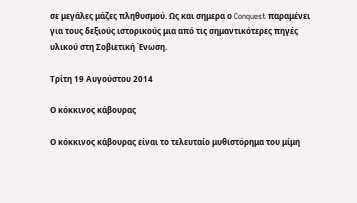σε μεγάλες μάζες πληθυσμού. Ως και σημερα ο Conquest παραμένει για τους δεξιούς ιστορικούς μια από τις σημαντικότερες πηγές υλικού στη Σοβιετική Ένωση.

Τρίτη 19 Αυγούστου 2014

Ο κόκκινος κάβουρας

Ο κόκκινος κάβουρας είναι το τελευταίο μυθιστόρημα του μίμη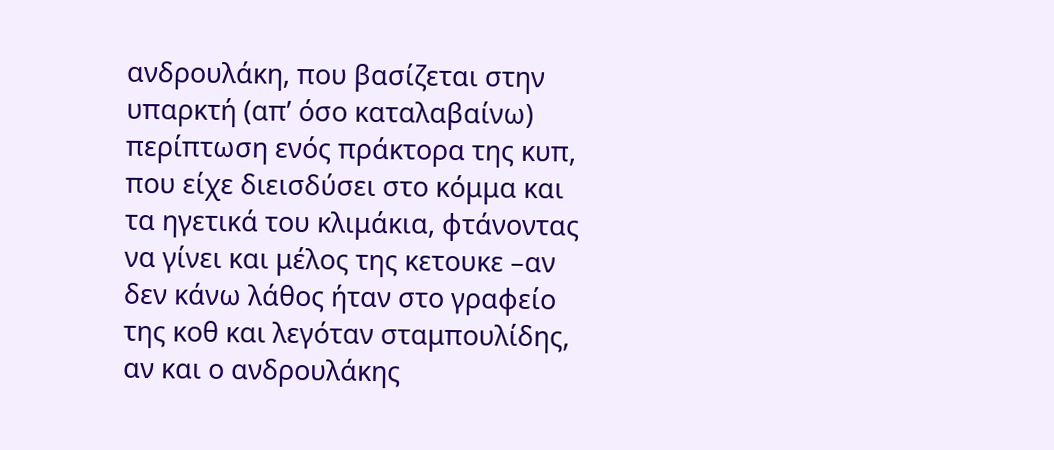ανδρουλάκη, που βασίζεται στην υπαρκτή (απ’ όσο καταλαβαίνω) περίπτωση ενός πράκτορα της κυπ, που είχε διεισδύσει στο κόμμα και τα ηγετικά του κλιμάκια, φτάνοντας να γίνει και μέλος της κετουκε –αν δεν κάνω λάθος ήταν στο γραφείο της κοθ και λεγόταν σταμπουλίδης, αν και ο ανδρουλάκης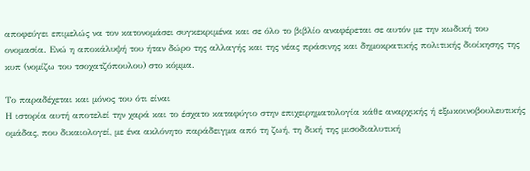αποφεύγει επιμελώς να τον κατονομάσει συγκεκριμένα και σε όλο το βιβλίο αναφέρεται σε αυτόν με την κωδική του ονομασία. Ενώ η αποκάλυψή του ήταν δώρο της αλλαγής και της νέας πράσινης και δημοκρατικής πολιτικής διοίκησης της κυπ (νομίζω του τσοχατζόπουλου) στο κόμμα.

Το παραδέχεται και μόνος του ότι είναι
Η ιστορία αυτή αποτελεί την χαρά και το έσχατο καταφύγιο στην επιχειρηματολογία κάθε αναρχικής ή εξωκοινοβουλευτικής ομάδας, που δικαιολογεί, με ένα ακλόνητο παράδειγμα από τη ζωή, τη δική της μισοδιαλυτική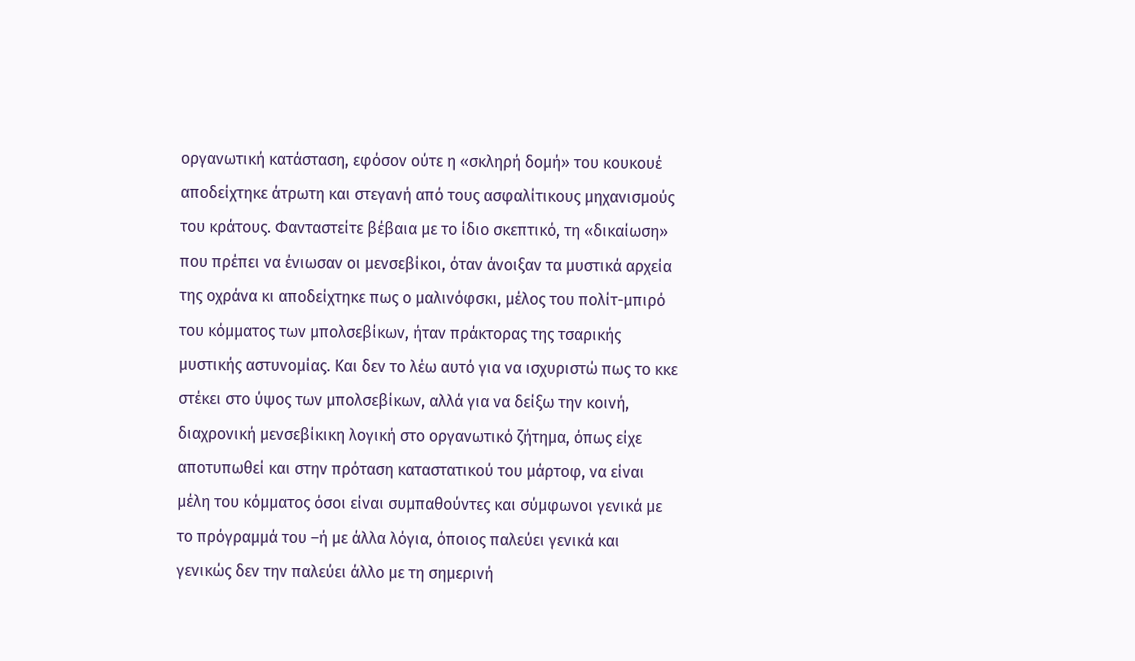οργανωτική κατάσταση, εφόσον ούτε η «σκληρή δομή» του κουκουέ αποδείχτηκε άτρωτη και στεγανή από τους ασφαλίτικους μηχανισμούς του κράτους. Φανταστείτε βέβαια με το ίδιο σκεπτικό, τη «δικαίωση» που πρέπει να ένιωσαν οι μενσεβίκοι, όταν άνοιξαν τα μυστικά αρχεία της οχράνα κι αποδείχτηκε πως ο μαλινόφσκι, μέλος του πολίτ-μπιρό του κόμματος των μπολσεβίκων, ήταν πράκτορας της τσαρικής μυστικής αστυνομίας. Και δεν το λέω αυτό για να ισχυριστώ πως το κκε στέκει στο ύψος των μπολσεβίκων, αλλά για να δείξω την κοινή, διαχρονική μενσεβίκικη λογική στο οργανωτικό ζήτημα, όπως είχε αποτυπωθεί και στην πρόταση καταστατικού του μάρτοφ, να είναι μέλη του κόμματος όσοι είναι συμπαθούντες και σύμφωνοι γενικά με το πρόγραμμά του –ή με άλλα λόγια, όποιος παλεύει γενικά και γενικώς δεν την παλεύει άλλο με τη σημερινή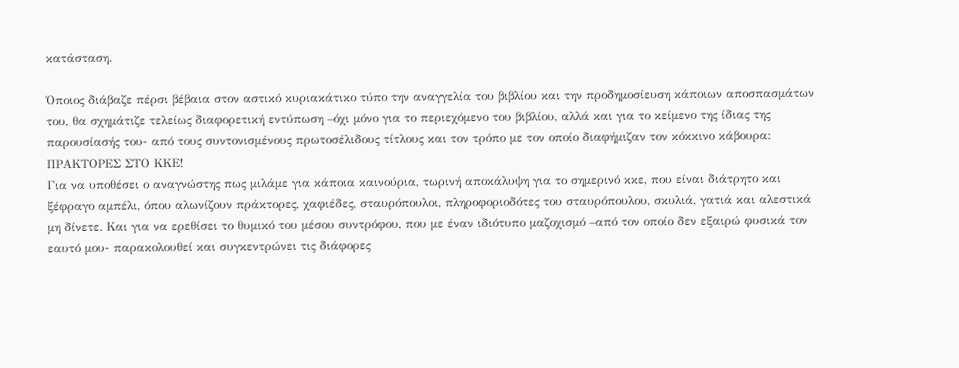κατάσταση.

Όποιος διάβαζε πέρσι βέβαια στον αστικό κυριακάτικο τύπο την αναγγελία του βιβλίου και την προδημοσίευση κάποιων αποσπασμάτων του, θα σχημάτιζε τελείως διαφορετική εντύπωση –όχι μόνο για το περιεχόμενο του βιβλίου, αλλά και για το κείμενο της ίδιας της παρουσίασής του- από τους συντονισμένους πρωτοσέλιδους τίτλους και τον τρόπο με τον οποίο διαφήμιζαν τον κόκκινο κάβουρα: ΠΡΑΚΤΟΡΕΣ ΣΤΟ ΚΚΕ!
Για να υποθέσει ο αναγνώστης πως μιλάμε για κάποια καινούρια, τωρινή αποκάλυψη για το σημερινό κκε, που είναι διάτρητο και ξέφραγο αμπέλι, όπου αλωνίζουν πράκτορες, χαφιέδες, σταυρόπουλοι, πληροφοριοδότες του σταυρόπουλου, σκυλιά, γατιά και αλεστικά μη δίνετε. Και για να ερεθίσει το θυμικό του μέσου συντρόφου, που με έναν ιδιότυπο μαζοχισμό –από τον οποίο δεν εξαιρώ φυσικά τον εαυτό μου- παρακολουθεί και συγκεντρώνει τις διάφορες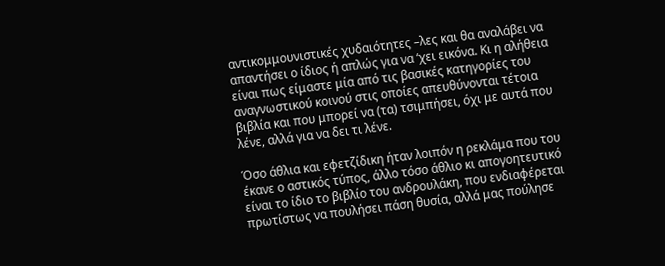αντικομμουνιστικές χυδαιότητες –λες και θα αναλάβει να απαντήσει ο ίδιος ή απλώς για να ‘χει εικόνα. Κι η αλήθεια είναι πως είμαστε μία από τις βασικές κατηγορίες του αναγνωστικού κοινού στις οποίες απευθύνονται τέτοια βιβλία και που μπορεί να (τα) τσιμπήσει, όχι με αυτά που λένε, αλλά για να δει τι λένε.

Όσο άθλια και εφετζίδικη ήταν λοιπόν η ρεκλάμα που του έκανε ο αστικός τύπος, άλλο τόσο άθλιο κι απογοητευτικό είναι το ίδιο το βιβλίο του ανδρουλάκη, που ενδιαφέρεται πρωτίστως να πουλήσει πάση θυσία, αλλά μας πούλησε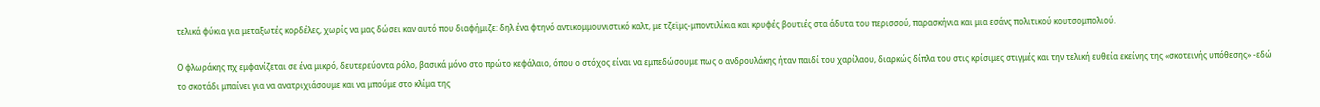τελικά φύκια για μεταξωτές κορδέλες, χωρίς να μας δώσει καν αυτό που διαφήμιζε: δηλ ένα φτηνό αντικομμουνιστικό καλτ, με τζεϊμς-μποντιλίκια και κρυφές βουτιές στα άδυτα του περισσού, παρασκήνια και μια εσάνς πολιτικού κουτσομπολιού.

Ο φλωράκης πχ εμφανίζεται σε ένα μικρό, δευτερεύοντα ρόλο, βασικά μόνο στο πρώτο κεφάλαιο, όπου ο στόχος είναι να εμπεδώσουμε πως ο ανδρουλάκης ήταν παιδί του χαρίλαου, διαρκώς δίπλα του στις κρίσιμες στιγμές και την τελική ευθεία εκείνης της «σκοτεινής υπόθεσης» -εδώ το σκοτάδι μπαίνει για να ανατριχιάσουμε και να μπούμε στο κλίμα της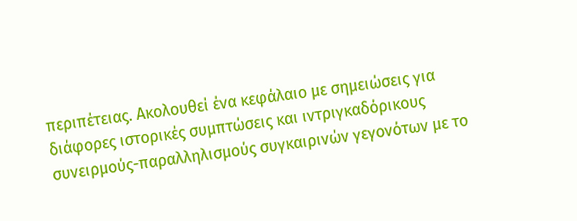περιπέτειας. Ακολουθεί ένα κεφάλαιο με σημειώσεις για διάφορες ιστορικές συμπτώσεις και ιντριγκαδόρικους συνειρμούς-παραλληλισμούς συγκαιρινών γεγονότων με το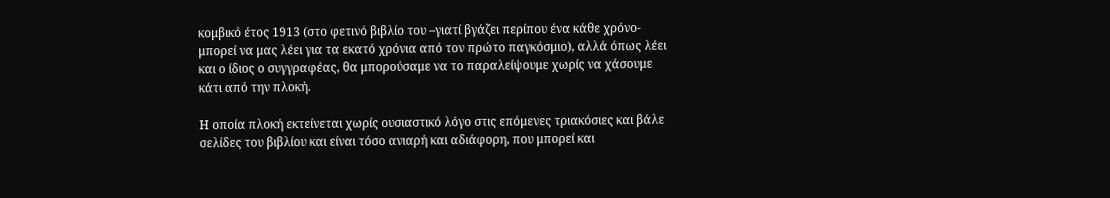κομβικό έτος 1913 (στο φετινό βιβλίο του –γιατί βγάζει περίπου ένα κάθε χρόνο- μπορεί να μας λέει για τα εκατό χρόνια από τον πρώτο παγκόσμιο), αλλά όπως λέει και ο ίδιος ο συγγραφέας, θα μπορούσαμε να το παραλείψουμε χωρίς να χάσουμε κάτι από την πλοκή.

Η οποία πλοκή εκτείνεται χωρίς ουσιαστικό λόγο στις επόμενες τριακόσιες και βάλε σελίδες του βιβλίου και είναι τόσο ανιαρή και αδιάφορη, που μπορεί και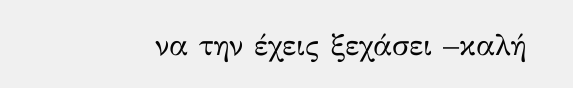να την έχεις ξεχάσει –καλή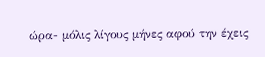ώρα- μόλις λίγους μήνες αφού την έχεις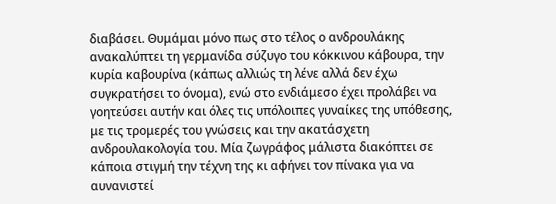διαβάσει. Θυμάμαι μόνο πως στο τέλος ο ανδρουλάκης ανακαλύπτει τη γερμανίδα σύζυγο του κόκκινου κάβουρα, την κυρία καβουρίνα (κάπως αλλιώς τη λένε αλλά δεν έχω συγκρατήσει το όνομα), ενώ στο ενδιάμεσο έχει προλάβει να γοητεύσει αυτήν και όλες τις υπόλοιπες γυναίκες της υπόθεσης, με τις τρομερές του γνώσεις και την ακατάσχετη ανδρουλακολογία του. Μία ζωγράφος μάλιστα διακόπτει σε κάποια στιγμή την τέχνη της κι αφήνει τον πίνακα για να αυνανιστεί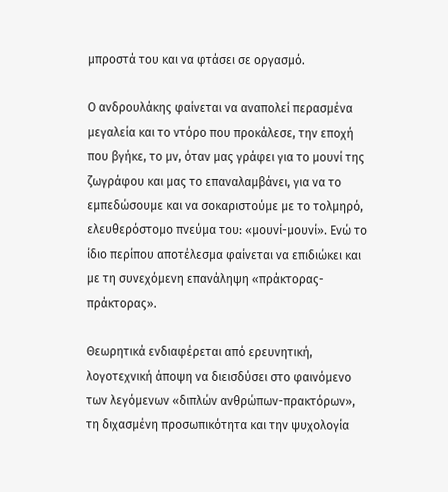μπροστά του και να φτάσει σε οργασμό.

Ο ανδρουλάκης φαίνεται να αναπολεί περασμένα μεγαλεία και το ντόρο που προκάλεσε, την εποχή που βγήκε, το μν, όταν μας γράφει για το μουνί της ζωγράφου και μας το επαναλαμβάνει, για να το εμπεδώσουμε και να σοκαριστούμε με το τολμηρό, ελευθερόστομο πνεύμα του: «μουνί-μουνί». Ενώ το ίδιο περίπου αποτέλεσμα φαίνεται να επιδιώκει και με τη συνεχόμενη επανάληψη «πράκτορας-πράκτορας».

Θεωρητικά ενδιαφέρεται από ερευνητική, λογοτεχνική άποψη να διεισδύσει στο φαινόμενο των λεγόμενων «διπλών ανθρώπων-πρακτόρων», τη διχασμένη προσωπικότητα και την ψυχολογία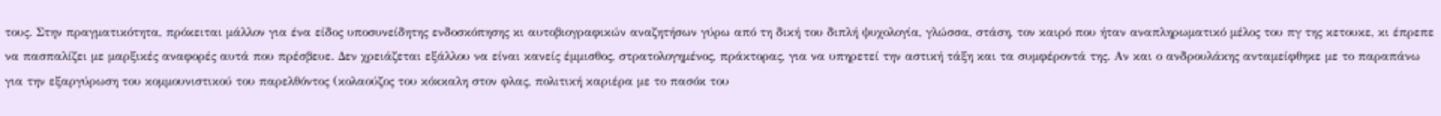τους. Στην πραγματικότητα, πρόκειται μάλλον για ένα είδος υποσυνείδητης ενδοσκόπησης κι αυτοβιογραφικών αναζητήσων γύρω από τη δική του διπλή ψυχολογία, γλώσσα, στάση, τον καιρό που ήταν αναπληρωματικό μέλος του πγ της κετουκε, κι έπρεπε να πασπαλίζει με μαρξικές αναφορές αυτά που πρέσβευε. Δεν χρειάζεται εξάλλου να είναι κανείς έμμισθος, στρατολογημένος, πράκτορας, για να υπηρετεί την αστική τάξη και τα συμφέροντά της. Αν και ο ανδρουλάκης ανταμείφθηκε με το παραπάνω για την εξαργύρωση του κομμουνιστικού του παρελθόντος (κολαούζος του κόκκαλη στον φλας, πολιτική καριέρα με το πασόκ του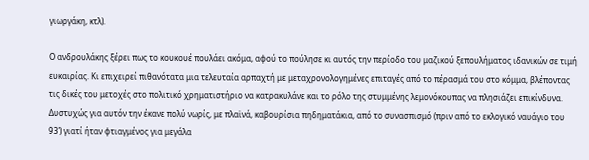γιωργάκη, κτλ).

Ο ανδρουλάκης ξέρει πως το κουκουέ πουλάει ακόμα, αφού το πούλησε κι αυτός την περίοδο του μαζικού ξεπουλήματος ιδανικών σε τιμή ευκαιρίας. Κι επιχειρεί πιθανότατα μια τελευταία αρπαχτή με μεταχρονολογημένες επιταγές από το πέρασμά του στο κόμμα, βλέποντας τις δικές του μετοχές στο πολιτικό χρηματιστήριο να κατρακυλάνε και το ρόλο της στυμμένης λεμονόκουπας να πλησιάζει επικίνδυνα. Δυστυχώς για αυτόν την έκανε πολύ νωρίς, με πλαϊνά, καβουρίσια πηδηματάκια, από το συνασπισμό (πριν από το εκλογικό ναυάγιο του 93’) γιατί ήταν φτιαγμένος για μεγάλα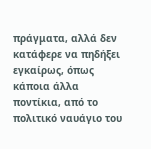πράγματα, αλλά δεν κατάφερε να πηδήξει εγκαίρως, όπως κάποια άλλα ποντίκια, από το πολιτικό ναυάγιο του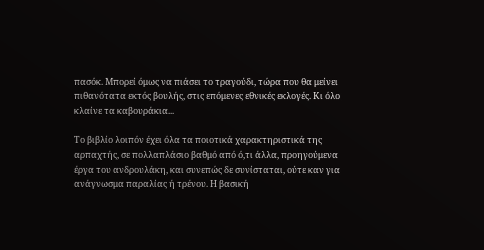πασόκ. Μπορεί όμως να πιάσει το τραγούδι, τώρα που θα μείνει πιθανότατα εκτός βουλής, στις επόμενες εθνικές εκλογές. Κι όλο κλαίνε τα καβουράκια...

Το βιβλίο λοιπόν έχει όλα τα ποιοτικά χαρακτηριστικά της αρπαχτής, σε πολλαπλάσιο βαθμό από ό,τι άλλα, προηγούμενα έργα του ανδρουλάκη, και συνεπώς δε συνίσταται, ούτε καν για ανάγνωσμα παραλίας ή τρένου. Η βασική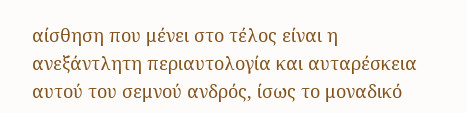αίσθηση που μένει στο τέλος είναι η ανεξάντλητη περιαυτολογία και αυταρέσκεια αυτού του σεμνού ανδρός, ίσως το μοναδικό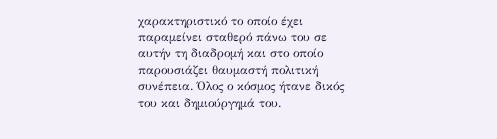χαρακτηριστικό το οποίο έχει παραμείνει σταθερό πάνω του σε αυτήν τη διαδρομή και στο οποίο παρουσιάζει θαυμαστή πολιτική συνέπεια. Όλος ο κόσμος ήτανε δικός του και δημιούργημά του.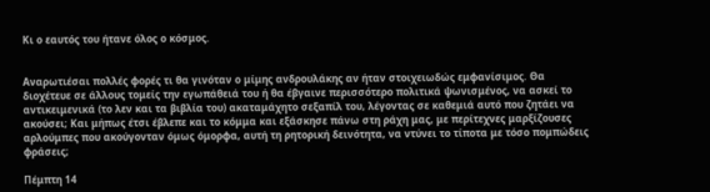Κι ο εαυτός του ήτανε όλος ο κόσμος.


Αναρωτιέσαι πολλές φορές τι θα γινόταν ο μίμης ανδρουλάκης αν ήταν στοιχειωδώς εμφανίσιμος. Θα διοχέτευε σε άλλους τομείς την εγωπάθειά του ή θα έβγαινε περισσότερο πολιτικά ψωνισμένος, να ασκεί το αντικειμενικά (το λεν και τα βιβλία του) ακαταμάχητο σεξαπίλ του, λέγοντας σε καθεμιά αυτό που ζητάει να ακούσει; Και μήπως έτσι έβλεπε και το κόμμα και εξάσκησε πάνω στη ράχη μας, με περίτεχνες μαρξίζουσες αρλούμπες που ακούγονταν όμως όμορφα, αυτή τη ρητορική δεινότητα, να ντύνει το τίποτα με τόσο πομπώδεις φράσεις;

Πέμπτη 14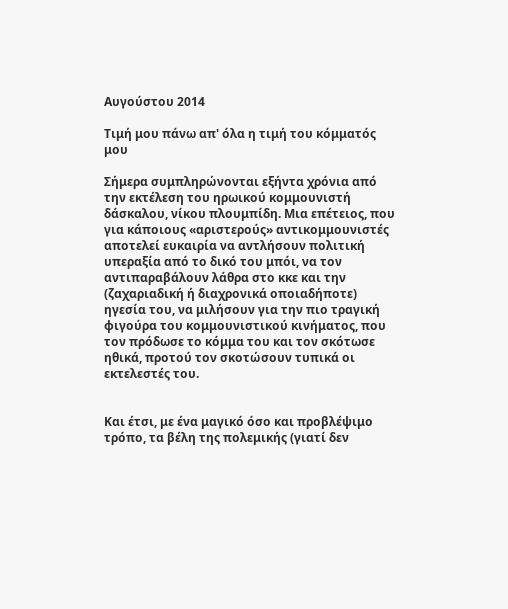Αυγούστου 2014

Τιμή μου πάνω απ' όλα η τιμή του κόμματός μου

Σήμερα συμπληρώνονται εξήντα χρόνια από την εκτέλεση του ηρωικού κομμουνιστή δάσκαλου, νίκου πλουμπίδη. Μια επέτειος, που για κάποιους «αριστερούς» αντικομμουνιστές αποτελεί ευκαιρία να αντλήσουν πολιτική υπεραξία από το δικό του μπόι, να τον αντιπαραβάλουν λάθρα στο κκε και την (ζαχαριαδική ή διαχρονικά οποιαδήποτε) ηγεσία του, να μιλήσουν για την πιο τραγική φιγούρα του κομμουνιστικού κινήματος, που τον πρόδωσε το κόμμα του και τον σκότωσε ηθικά, προτού τον σκοτώσουν τυπικά οι εκτελεστές του.


Και έτσι, με ένα μαγικό όσο και προβλέψιμο τρόπο, τα βέλη της πολεμικής (γιατί δεν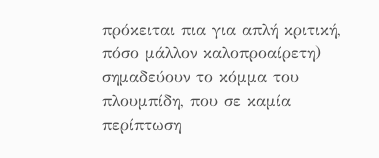πρόκειται πια για απλή κριτική, πόσο μάλλον καλοπροαίρετη) σημαδεύουν το κόμμα του πλουμπίδη, που σε καμία περίπτωση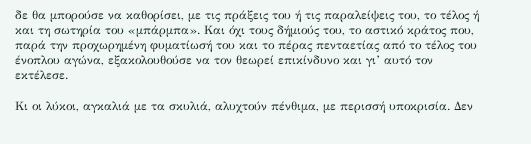δε θα μπορούσε να καθορίσει, με τις πράξεις του ή τις παραλείψεις του, το τέλος ή και τη σωτηρία του «μπάρμπα». Και όχι τους δήμιούς του, το αστικό κράτος που, παρά την προχωρημένη φυματίωσή του και το πέρας πενταετίας από το τέλος του ένοπλου αγώνα, εξακολουθούσε να τον θεωρεί επικίνδυνο και γι’ αυτό τον εκτέλεσε.

Κι οι λύκοι, αγκαλιά με τα σκυλιά, αλυχτούν πένθιμα, με περισσή υποκρισία. Δεν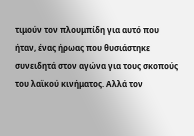τιμούν τον πλουμπίδη για αυτό που ήταν, ένας ήρωας που θυσιάστηκε συνειδητά στον αγώνα για τους σκοπούς του λαϊκού κινήματος. Αλλά τον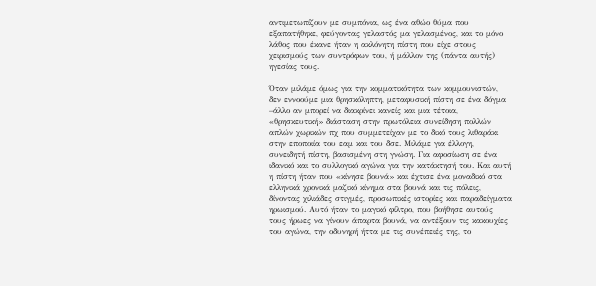αντιμετωπίζουν με συμπόνια, ως ένα αθώο θύμα που εξαπατήθηκε, φεύγοντας γελαστός μα γελασμένος, και το μόνο λάθος που έκανε ήταν η ακλόνητη πίστη που είχε στους χειρισμούς των συντρόφων του, ή μάλλον της (πάντα αυτής) ηγεσίας τους.

Όταν μιλάμε όμως για την κομματικότητα των κομμουνιστών, δεν εννοούμε μια θρησκόληπτη, μεταφυσική πίστη σε ένα δόγμα –άλλο αν μπορεί να διακρίνει κανείς και μια τέτοια, «θρησκευτική» διάσταση στην πρωτόλεια συνείδηση πολλών απλών χωρικών πχ που συμμετείχαν με το δικό τους λιθαράκι στην εποποιία του εαμ και του δσε. Μιλάμε για έλλογη, συνειδητή πίστη, βασισμένη στη γνώση. Για αφοσίωση σε ένα ιδανικό και το συλλογικό αγώνα για την κατάκτησή του. Και αυτή η πίστη ήταν που «κίνησε βουνά» και έχτισε ένα μοναδικό στα ελληνικά χρονικά μαζικό κίνημα στα βουνά και τις πόλεις, δίνοντας χιλιάδες στιγμές, προσωπικές ιστορίες και παραδείγματα ηρωισμού. Αυτό ήταν το μαγικό φίλτρο, που βοήθησε αυτούς τους ήρωες να γίνουν άπαρτα βουνά, να αντέξουν τις κακουχίες του αγώνα, την οδυνηρή ήττα με τις συνέπειές της, το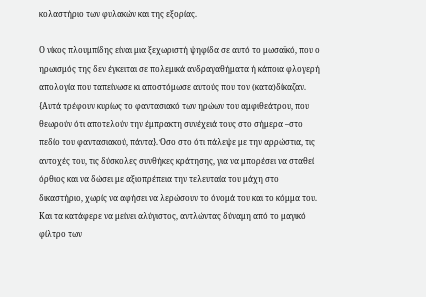κολαστήριο των φυλακών και της εξορίας.

Ο νίκος πλουμπίδης είναι μια ξεχωριστή ψηφίδα σε αυτό το μωσαϊκό, που ο ηρωισμός της δεν έγκειται σε πολεμικά ανδραγαθήματα ή κάποια φλογερή απολογία που ταπείνωσε κι αποστόμωσε αυτούς που τον (κατα)δίκαζαν. {Αυτά τρέφουν κυρίως το φαντασιακό των ηρώων του αμφιθεάτρου, που θεωρούν ότι αποτελούν την έμπρακτη συνέχειά τους στο σήμερα –στο πεδίο του φαντασιακού, πάντα}. Όσο στο ότι πάλεψε με την αρρώστια, τις αντοχές του, τις δύσκολες συνθήκες κράτησης, για να μπορέσει να σταθεί όρθιος και να δώσει με αξιοπρέπεια την τελευταία του μάχη στο δικαστήριο, χωρίς να αφήσει να λερώσουν το όνομά του και το κόμμα του. Και τα κατάφερε να μείνει αλύγιστος, αντλώντας δύναμη από το μαγικό φίλτρο των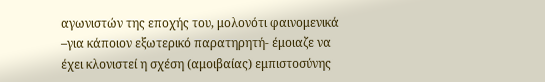αγωνιστών της εποχής του, μολονότι φαινομενικά –για κάποιον εξωτερικό παρατηρητή- έμοιαζε να έχει κλονιστεί η σχέση (αμοιβαίας) εμπιστοσύνης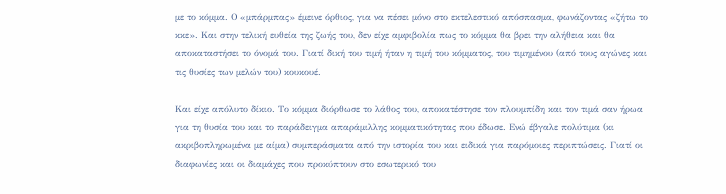με το κόμμα. Ο «μπάρμπας» έμεινε όρθιος, για να πέσει μόνο στο εκτελεστικό απόσπασμα, φωνάζοντας «ζήτω το κκε». Και στην τελική ευθεία της ζωής του, δεν είχε αμφιβολία πως το κόμμα θα βρει την αλήθεια και θα αποκαταστήσει το όνομά του. Γιατί δική του τιμή ήταν η τιμή του κόμματος, του τιμημένου (από τους αγώνες και τις θυσίες των μελών του) κουκουέ.

Και είχε απόλυτο δίκιο. Το κόμμα διόρθωσε το λάθος του, αποκατέστησε τον πλουμπίδη και τον τιμά σαν ήρωα για τη θυσία του και το παράδειγμα απαράμιλλης κομματικότητας που έδωσε. Ενώ έβγαλε πολύτιμα (κι ακριβοπληρωμένα με αίμα) συμπεράσματα από την ιστορία του και ειδικά για παρόμοιες περιπτώσεις. Γιατί οι διαφωνίες και οι διαμάχες που προκύπτουν στο εσωτερικό του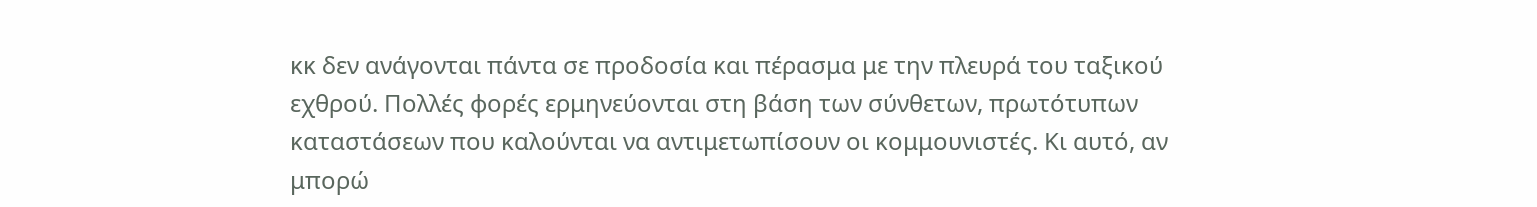κκ δεν ανάγονται πάντα σε προδοσία και πέρασμα με την πλευρά του ταξικού εχθρού. Πολλές φορές ερμηνεύονται στη βάση των σύνθετων, πρωτότυπων καταστάσεων που καλούνται να αντιμετωπίσουν οι κομμουνιστές. Κι αυτό, αν μπορώ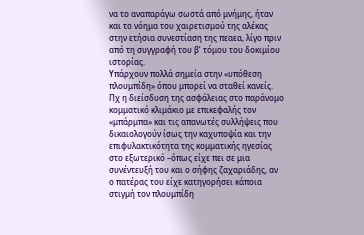να το αναπαράγω σωστά από μνήμης, ήταν και το νόημα του χαιρετισμού της αλέκας στην ετήσια συνεστίαση της πεαεα, λίγο πριν από τη συγγραφή του β’ τόμου του δοκιμίου ιστορίας.
Υπάρχουν πολλά σημεία στην «υπόθεση πλουμπίδη» όπου μπορεί να σταθεί κανείς. Πχ η διείσδυση της ασφάλειας στο παράνομο κομματικό κλιμάκιο με επικεφαλής τον «μπάρμπα» και τις απανωτές συλλήψεις που δικαιολογούν ίσως την καχυποψία και την επιφυλακτικότητα της κομματικής ηγεσίας στο εξωτερικό –όπως είχε πει σε μια συνέντευξή του και ο σήφης ζαχαριάδης, αν ο πατέρας του είχε κατηγορήσει κάποια στιγμή τον πλουμπίδη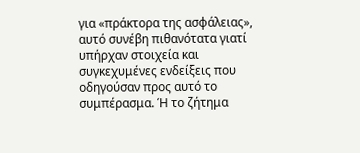για «πράκτορα της ασφάλειας», αυτό συνέβη πιθανότατα γιατί υπήρχαν στοιχεία και συγκεχυμένες ενδείξεις που οδηγούσαν προς αυτό το συμπέρασμα. Ή το ζήτημα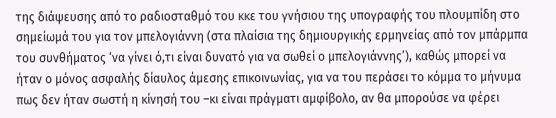της διάψευσης από το ραδιοσταθμό του κκε του γνήσιου της υπογραφής του πλουμπίδη στο σημείωμά του για τον μπελογιάννη (στα πλαίσια της δημιουργικής ερμηνείας από τον μπάρμπα του συνθήματος ‘να γίνει ό,τι είναι δυνατό για να σωθεί ο μπελογιάννης’), καθώς μπορεί να ήταν ο μόνος ασφαλής δίαυλος άμεσης επικοινωνίας, για να του περάσει το κόμμα το μήνυμα πως δεν ήταν σωστή η κίνησή του –κι είναι πράγματι αμφίβολο, αν θα μπορούσε να φέρει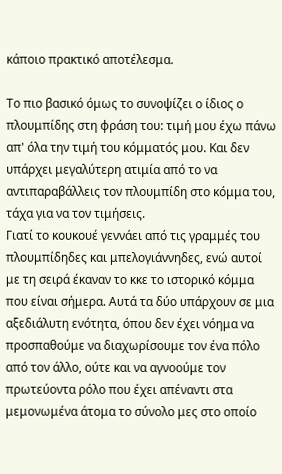κάποιο πρακτικό αποτέλεσμα.

Το πιο βασικό όμως το συνοψίζει ο ίδιος ο πλουμπίδης στη φράση του: τιμή μου έχω πάνω απ' όλα την τιμή του κόμματός μου. Και δεν υπάρχει μεγαλύτερη ατιμία από το να αντιπαραβάλλεις τον πλουμπίδη στο κόμμα του, τάχα για να τον τιμήσεις.
Γιατί το κουκουέ γεννάει από τις γραμμές του πλουμπίδηδες και μπελογιάννηδες, ενώ αυτοί με τη σειρά έκαναν το κκε το ιστορικό κόμμα που είναι σήμερα. Αυτά τα δύο υπάρχουν σε μια αξεδιάλυτη ενότητα, όπου δεν έχει νόημα να προσπαθούμε να διαχωρίσουμε τον ένα πόλο από τον άλλο, ούτε και να αγνοούμε τον πρωτεύοντα ρόλο που έχει απέναντι στα μεμονωμένα άτομα το σύνολο μες στο οποίο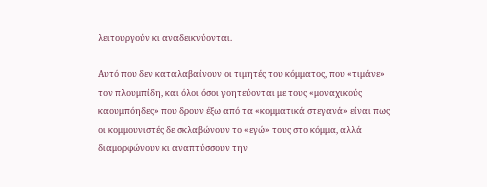λειτουργούν κι αναδεικνύονται.

Αυτό που δεν καταλαβαίνουν οι τιμητές του κόμματος, που «τιμάνε» τον πλουμπίδη, και όλοι όσοι γοητεύονται με τους «μοναχικούς καουμπόηδες» που δρουν έξω από τα «κομματικά στεγανά» είναι πως οι κομμουνιστές δε σκλαβώνουν το «εγώ» τους στο κόμμα, αλλά διαμορφώνουν κι αναπτύσσουν την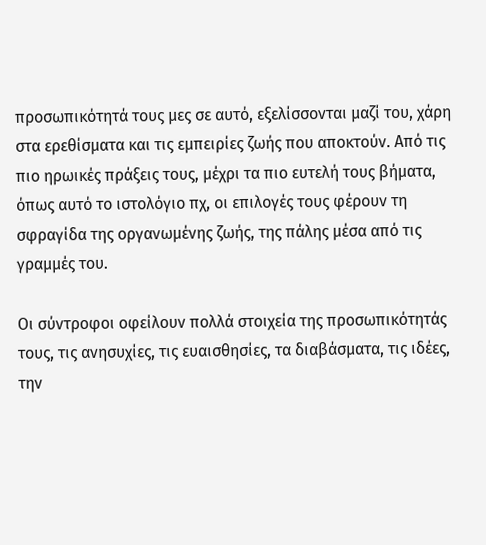προσωπικότητά τους μες σε αυτό, εξελίσσονται μαζί του, χάρη στα ερεθίσματα και τις εμπειρίες ζωής που αποκτούν. Από τις πιο ηρωικές πράξεις τους, μέχρι τα πιο ευτελή τους βήματα, όπως αυτό το ιστολόγιο πχ, οι επιλογές τους φέρουν τη σφραγίδα της οργανωμένης ζωής, της πάλης μέσα από τις γραμμές του.

Οι σύντροφοι οφείλουν πολλά στοιχεία της προσωπικότητάς τους, τις ανησυχίες, τις ευαισθησίες, τα διαβάσματα, τις ιδέες, την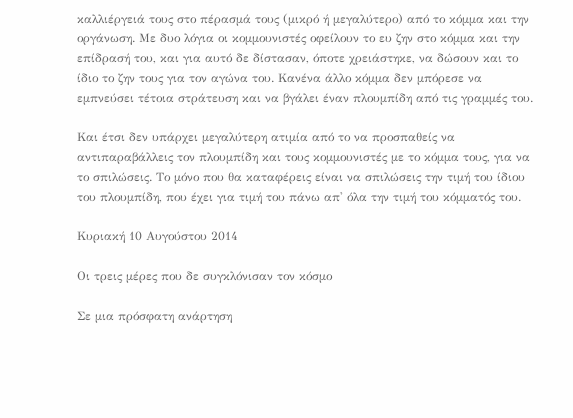καλλιέργειά τους στο πέρασμά τους (μικρό ή μεγαλύτερο) από το κόμμα και την οργάνωση. Με δυο λόγια οι κομμουνιστές οφείλουν το ευ ζην στο κόμμα και την επίδρασή του, και για αυτό δε δίστασαν, όποτε χρειάστηκε, να δώσουν και το ίδιο το ζην τους για τον αγώνα του. Κανένα άλλο κόμμα δεν μπόρεσε να εμπνεύσει τέτοια στράτευση και να βγάλει έναν πλουμπίδη από τις γραμμές του.

Και έτσι δεν υπάρχει μεγαλύτερη ατιμία από το να προσπαθείς να αντιπαραβάλλεις τον πλουμπίδη και τους κομμουνιστές με το κόμμα τους, για να το σπιλώσεις. Το μόνο που θα καταφέρεις είναι να σπιλώσεις την τιμή του ίδιου του πλουμπίδη, που έχει για τιμή του πάνω απ' όλα την τιμή του κόμματός του.

Κυριακή 10 Αυγούστου 2014

Οι τρεις μέρες που δε συγκλόνισαν τον κόσμο

Σε μια πρόσφατη ανάρτηση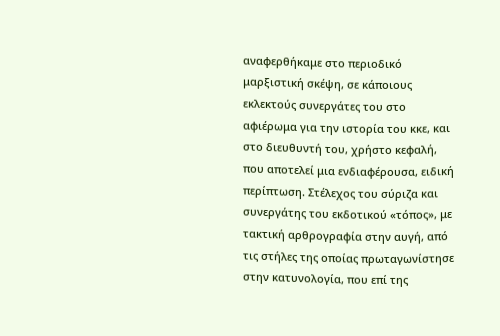αναφερθήκαμε στο περιοδικό μαρξιστική σκέψη, σε κάποιους εκλεκτούς συνεργάτες του στο αφιέρωμα για την ιστορία του κκε, και στο διευθυντή του, χρήστο κεφαλή, που αποτελεί μια ενδιαφέρουσα, ειδική περίπτωση. Στέλεχος του σύριζα και συνεργάτης του εκδοτικού «τόπος», με τακτική αρθρογραφία στην αυγή, από τις στήλες της οποίας πρωταγωνίστησε στην κατυνολογία, που επί της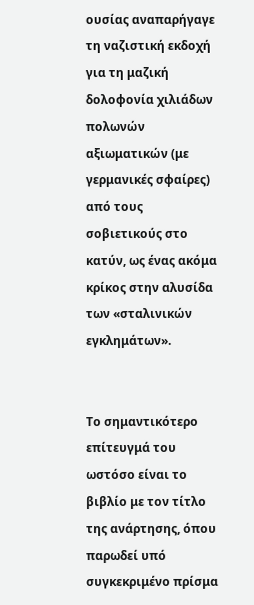ουσίας αναπαρήγαγε τη ναζιστική εκδοχή για τη μαζική δολοφονία χιλιάδων πολωνών αξιωματικών (με γερμανικές σφαίρες) από τους σοβιετικούς στο κατύν, ως ένας ακόμα κρίκος στην αλυσίδα των «σταλινικών εγκλημάτων».


Το σημαντικότερο επίτευγμά του ωστόσο είναι το βιβλίο με τον τίτλο της ανάρτησης, όπου παρωδεί υπό συγκεκριμένο πρίσμα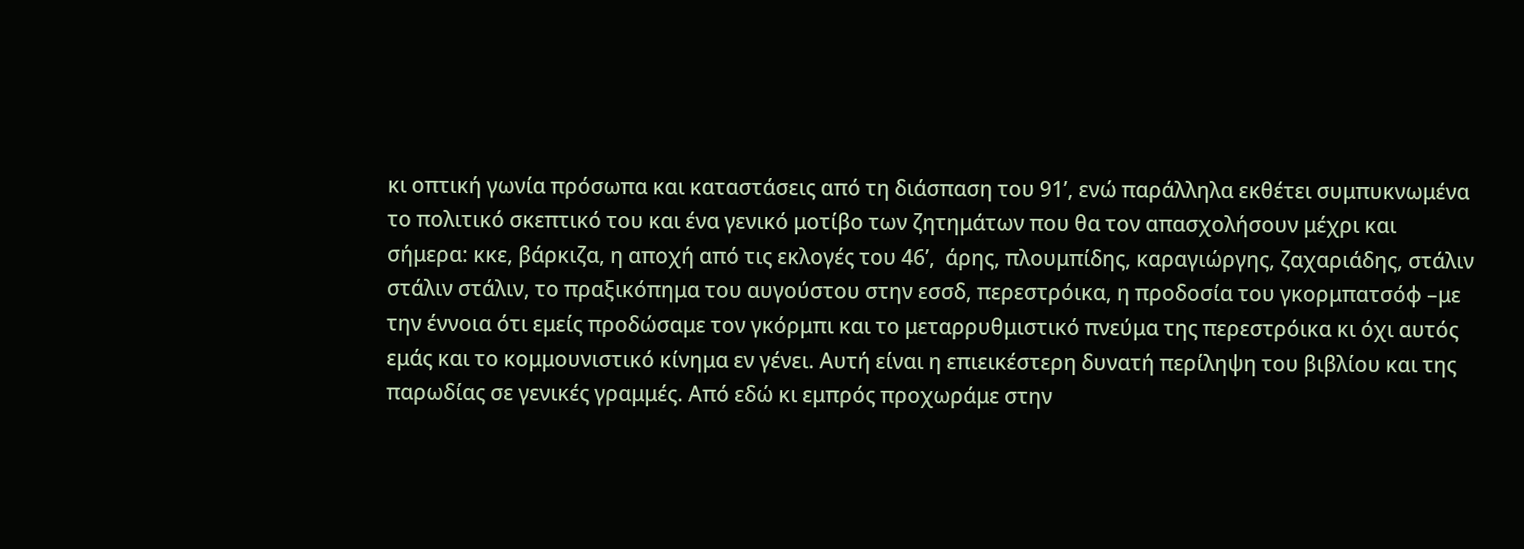κι οπτική γωνία πρόσωπα και καταστάσεις από τη διάσπαση του 91’, ενώ παράλληλα εκθέτει συμπυκνωμένα το πολιτικό σκεπτικό του και ένα γενικό μοτίβο των ζητημάτων που θα τον απασχολήσουν μέχρι και σήμερα: κκε, βάρκιζα, η αποχή από τις εκλογές του 46’,  άρης, πλουμπίδης, καραγιώργης, ζαχαριάδης, στάλιν στάλιν στάλιν, το πραξικόπημα του αυγούστου στην εσσδ, περεστρόικα, η προδοσία του γκορμπατσόφ –με την έννοια ότι εμείς προδώσαμε τον γκόρμπι και το μεταρρυθμιστικό πνεύμα της περεστρόικα κι όχι αυτός εμάς και το κομμουνιστικό κίνημα εν γένει. Αυτή είναι η επιεικέστερη δυνατή περίληψη του βιβλίου και της παρωδίας σε γενικές γραμμές. Από εδώ κι εμπρός προχωράμε στην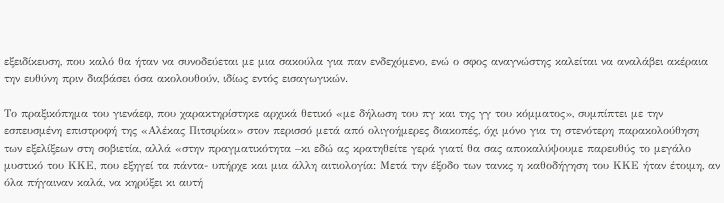εξειδίκευση, που καλό θα ήταν να συνοδεύεται με μια σακούλα για παν ενδεχόμενο, ενώ ο σφος αναγνώστης καλείται να αναλάβει ακέραια την ευθύνη πριν διαβάσει όσα ακολουθούν, ιδίως εντός εισαγωγικών.

Το πραξικόπημα του γιενάεφ, που χαρακτηρίστηκε αρχικά θετικό «με δήλωση του πγ και της γγ του κόμματος», συμπίπτει με την εσπευσμένη επιστροφή της «Αλέκας Πιτσιρίκα» στον περισσό μετά από ολιγοήμερες διακοπές, όχι μόνο για τη στενότερη παρακολούθηση των εξελίξεων στη σοβιετία, αλλά «στην πραγματικότητα –κι εδώ ας κρατηθείτε γερά γιατί θα σας αποκαλύψουμε παρευθύς το μεγάλο μυστικό του ΚΚΕ, που εξηγεί τα πάντα- υπήρχε και μια άλλη αιτιολογία: Μετά την έξοδο των τανκς η καθοδήγηση του ΚΚΕ ήταν έτοιμη, αν όλα πήγαιναν καλά, να κηρύξει κι αυτή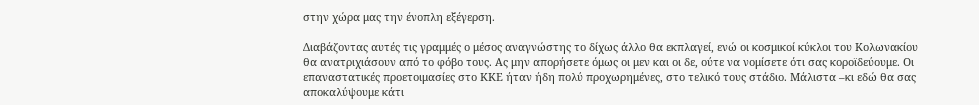στην χώρα μας την ένοπλη εξέγερση.

Διαβάζοντας αυτές τις γραμμές ο μέσος αναγνώστης το δίχως άλλο θα εκπλαγεί, ενώ οι κοσμικοί κύκλοι του Κολωνακίου θα ανατριχιάσουν από το φόβο τους. Ας μην απορήσετε όμως οι μεν και οι δε, ούτε να νομίσετε ότι σας κοροϊδεύουμε. Οι επαναστατικές προετοιμασίες στο ΚΚΕ ήταν ήδη πολύ προχωρημένες, στο τελικό τους στάδιο. Μάλιστα –κι εδώ θα σας αποκαλύψουμε κάτι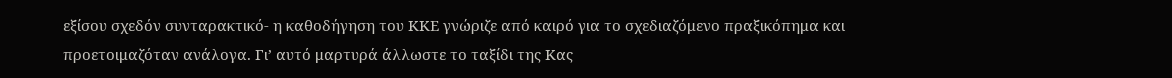εξίσου σχεδόν συνταρακτικό- η καθοδήγηση του ΚΚΕ γνώριζε από καιρό για το σχεδιαζόμενο πραξικόπημα και προετοιμαζόταν ανάλογα. Γι’ αυτό μαρτυρά άλλωστε το ταξίδι της Κας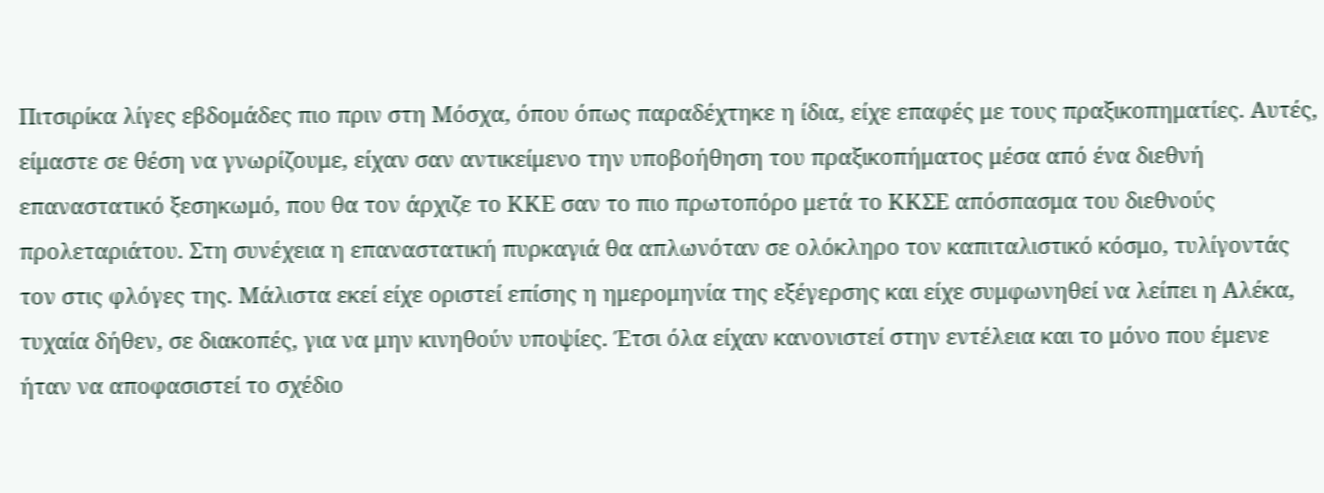Πιτσιρίκα λίγες εβδομάδες πιο πριν στη Μόσχα, όπου όπως παραδέχτηκε η ίδια, είχε επαφές με τους πραξικοπηματίες. Αυτές, είμαστε σε θέση να γνωρίζουμε, είχαν σαν αντικείμενο την υποβοήθηση του πραξικοπήματος μέσα από ένα διεθνή επαναστατικό ξεσηκωμό, που θα τον άρχιζε το ΚΚΕ σαν το πιο πρωτοπόρο μετά το ΚΚΣΕ απόσπασμα του διεθνούς προλεταριάτου. Στη συνέχεια η επαναστατική πυρκαγιά θα απλωνόταν σε ολόκληρο τον καπιταλιστικό κόσμο, τυλίγοντάς τον στις φλόγες της. Μάλιστα εκεί είχε οριστεί επίσης η ημερομηνία της εξέγερσης και είχε συμφωνηθεί να λείπει η Αλέκα, τυχαία δήθεν, σε διακοπές, για να μην κινηθούν υποψίες. Έτσι όλα είχαν κανονιστεί στην εντέλεια και το μόνο που έμενε ήταν να αποφασιστεί το σχέδιο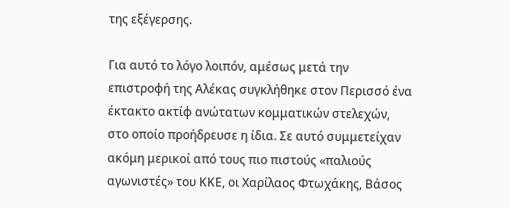της εξέγερσης.

Για αυτό το λόγο λοιπόν, αμέσως μετά την επιστροφή της Αλέκας συγκλήθηκε στον Περισσό ένα έκτακτο ακτίφ ανώτατων κομματικών στελεχών, στο οποίο προήδρευσε η ίδια. Σε αυτό συμμετείχαν ακόμη μερικοί από τους πιο πιστούς «παλιούς αγωνιστές» του ΚΚΕ, οι Χαρίλαος Φτωχάκης, Βάσος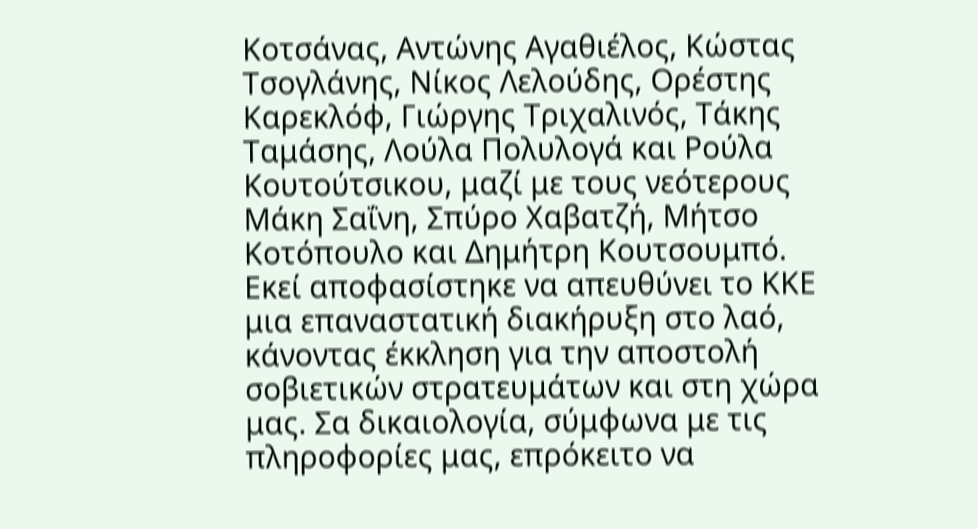Κοτσάνας, Αντώνης Αγαθιέλος, Κώστας Τσογλάνης, Νίκος Λελούδης, Ορέστης Καρεκλόφ, Γιώργης Τριχαλινός, Τάκης Ταμάσης, Λούλα Πολυλογά και Ρούλα Κουτούτσικου, μαζί με τους νεότερους Μάκη Σαΐνη, Σπύρο Χαβατζή, Μήτσο Κοτόπουλο και Δημήτρη Κουτσουμπό. Εκεί αποφασίστηκε να απευθύνει το ΚΚΕ μια επαναστατική διακήρυξη στο λαό, κάνοντας έκκληση για την αποστολή σοβιετικών στρατευμάτων και στη χώρα μας. Σα δικαιολογία, σύμφωνα με τις πληροφορίες μας, επρόκειτο να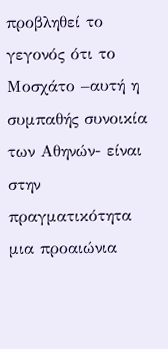προβληθεί το γεγονός ότι το Μοσχάτο –αυτή η συμπαθής συνοικία των Αθηνών- είναι στην πραγματικότητα μια προαιώνια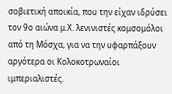σοβιετική αποικία, που την είχαν ιδρύσει τον 9ο αιώνα μ.Χ. λενινιστές κομσομόλοι από τη Μόσχα, για να την υφαρπάξουν αργότερα οι Κολοκοτρωναίοι ιμπεριαλιστές.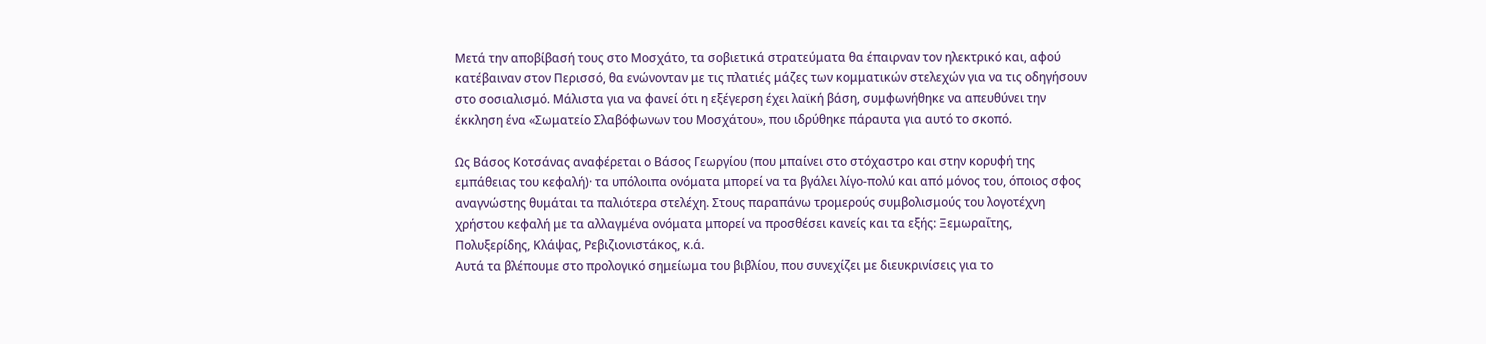Μετά την αποβίβασή τους στο Μοσχάτο, τα σοβιετικά στρατεύματα θα έπαιρναν τον ηλεκτρικό και, αφού κατέβαιναν στον Περισσό, θα ενώνονταν με τις πλατιές μάζες των κομματικών στελεχών για να τις οδηγήσουν στο σοσιαλισμό. Μάλιστα για να φανεί ότι η εξέγερση έχει λαϊκή βάση, συμφωνήθηκε να απευθύνει την έκκληση ένα «Σωματείο Σλαβόφωνων του Μοσχάτου», που ιδρύθηκε πάραυτα για αυτό το σκοπό.

Ως Βάσος Κοτσάνας αναφέρεται ο Βάσος Γεωργίου (που μπαίνει στο στόχαστρο και στην κορυφή της εμπάθειας του κεφαλή)· τα υπόλοιπα ονόματα μπορεί να τα βγάλει λίγο-πολύ και από μόνος του, όποιος σφος αναγνώστης θυμάται τα παλιότερα στελέχη. Στους παραπάνω τρομερούς συμβολισμούς του λογοτέχνη χρήστου κεφαλή με τα αλλαγμένα ονόματα μπορεί να προσθέσει κανείς και τα εξής: Ξεμωραΐτης, Πολυξερίδης, Κλάψας, Ρεβιζιονιστάκος, κ.ά.
Αυτά τα βλέπουμε στο προλογικό σημείωμα του βιβλίου, που συνεχίζει με διευκρινίσεις για το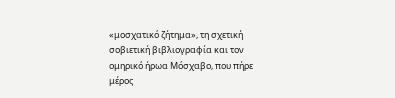«μοσχατικό ζήτημα», τη σχετική σοβιετική βιβλιογραφία και τον ομηρικό ήρωα Μόσχαβο, που πήρε μέρος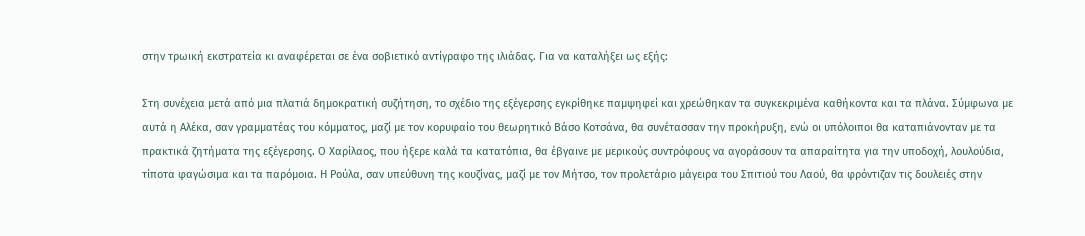στην τρωική εκστρατεία κι αναφέρεται σε ένα σοβιετικό αντίγραφο της ιλιάδας. Για να καταλήξει ως εξής:

Στη συνέχεια μετά από μια πλατιά δημοκρατική συζήτηση, το σχέδιο της εξέγερσης εγκρίθηκε παμψηφεί και χρεώθηκαν τα συγκεκριμένα καθήκοντα και τα πλάνα. Σύμφωνα με αυτά η Αλέκα, σαν γραμματέας του κόμματος, μαζί με τον κορυφαίο του θεωρητικό Βάσο Κοτσάνα, θα συνέτασσαν την προκήρυξη, ενώ οι υπόλοιποι θα καταπιάνονταν με τα πρακτικά ζητήματα της εξέγερσης. Ο Χαρίλαος, που ήξερε καλά τα κατατόπια, θα έβγαινε με μερικούς συντρόφους να αγοράσουν τα απαραίτητα για την υποδοχή, λουλούδια, τίποτα φαγώσιμα και τα παρόμοια. Η Ρούλα, σαν υπεύθυνη της κουζίνας, μαζί με τον Μήτσο, τον προλετάριο μάγειρα του Σπιτιού του Λαού, θα φρόντιζαν τις δουλειές στην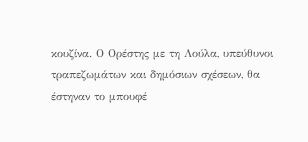κουζίνα. Ο Ορέστης με τη Λούλα, υπεύθυνοι τραπεζωμάτων και δημόσιων σχέσεων, θα έστηναν το μπουφέ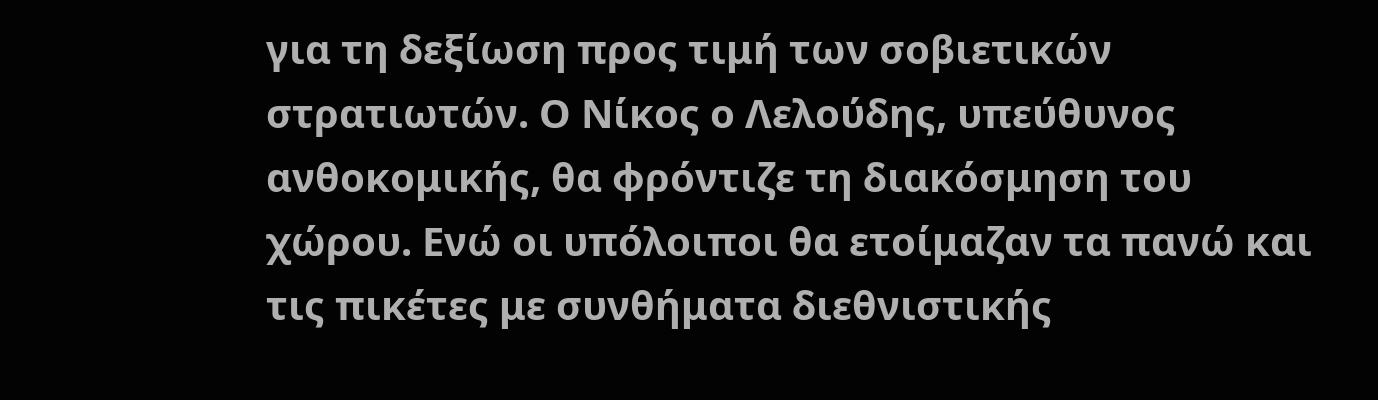για τη δεξίωση προς τιμή των σοβιετικών στρατιωτών. Ο Νίκος ο Λελούδης, υπεύθυνος ανθοκομικής, θα φρόντιζε τη διακόσμηση του χώρου. Ενώ οι υπόλοιποι θα ετοίμαζαν τα πανώ και τις πικέτες με συνθήματα διεθνιστικής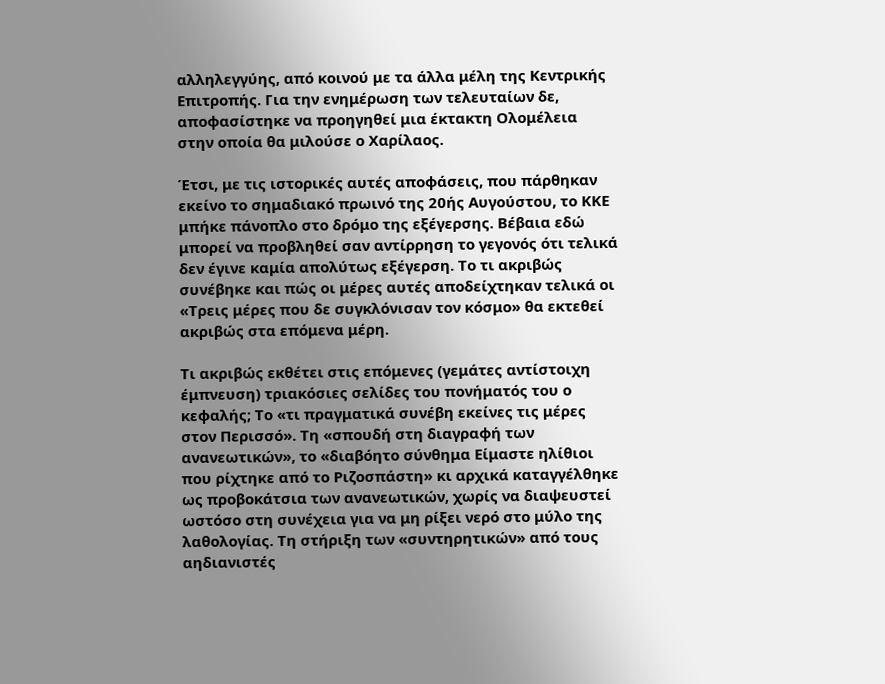αλληλεγγύης, από κοινού με τα άλλα μέλη της Κεντρικής Επιτροπής. Για την ενημέρωση των τελευταίων δε, αποφασίστηκε να προηγηθεί μια έκτακτη Ολομέλεια στην οποία θα μιλούσε ο Χαρίλαος.

Έτσι, με τις ιστορικές αυτές αποφάσεις, που πάρθηκαν εκείνο το σημαδιακό πρωινό της 20ής Αυγούστου, το ΚΚΕ μπήκε πάνοπλο στο δρόμο της εξέγερσης. Βέβαια εδώ μπορεί να προβληθεί σαν αντίρρηση το γεγονός ότι τελικά δεν έγινε καμία απολύτως εξέγερση. Το τι ακριβώς συνέβηκε και πώς οι μέρες αυτές αποδείχτηκαν τελικά οι «Τρεις μέρες που δε συγκλόνισαν τον κόσμο» θα εκτεθεί ακριβώς στα επόμενα μέρη.

Τι ακριβώς εκθέτει στις επόμενες (γεμάτες αντίστοιχη έμπνευση) τριακόσιες σελίδες του πονήματός του ο κεφαλής; Το «τι πραγματικά συνέβη εκείνες τις μέρες στον Περισσό». Τη «σπουδή στη διαγραφή των ανανεωτικών», το «διαβόητο σύνθημα Είμαστε ηλίθιοι που ρίχτηκε από το Ριζοσπάστη» κι αρχικά καταγγέλθηκε ως προβοκάτσια των ανανεωτικών, χωρίς να διαψευστεί ωστόσο στη συνέχεια για να μη ρίξει νερό στο μύλο της λαθολογίας. Τη στήριξη των «συντηρητικών» από τους αηδιανιστές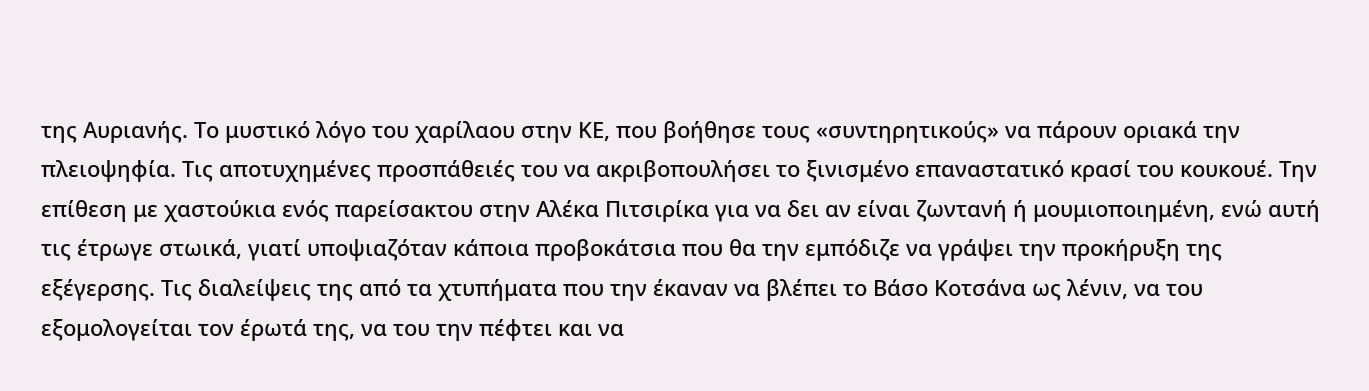της Αυριανής. Το μυστικό λόγο του χαρίλαου στην ΚΕ, που βοήθησε τους «συντηρητικούς» να πάρουν οριακά την πλειοψηφία. Τις αποτυχημένες προσπάθειές του να ακριβοπουλήσει το ξινισμένο επαναστατικό κρασί του κουκουέ. Την επίθεση με χαστούκια ενός παρείσακτου στην Αλέκα Πιτσιρίκα για να δει αν είναι ζωντανή ή μουμιοποιημένη, ενώ αυτή τις έτρωγε στωικά, γιατί υποψιαζόταν κάποια προβοκάτσια που θα την εμπόδιζε να γράψει την προκήρυξη της εξέγερσης. Τις διαλείψεις της από τα χτυπήματα που την έκαναν να βλέπει το Βάσο Κοτσάνα ως λένιν, να του εξομολογείται τον έρωτά της, να του την πέφτει και να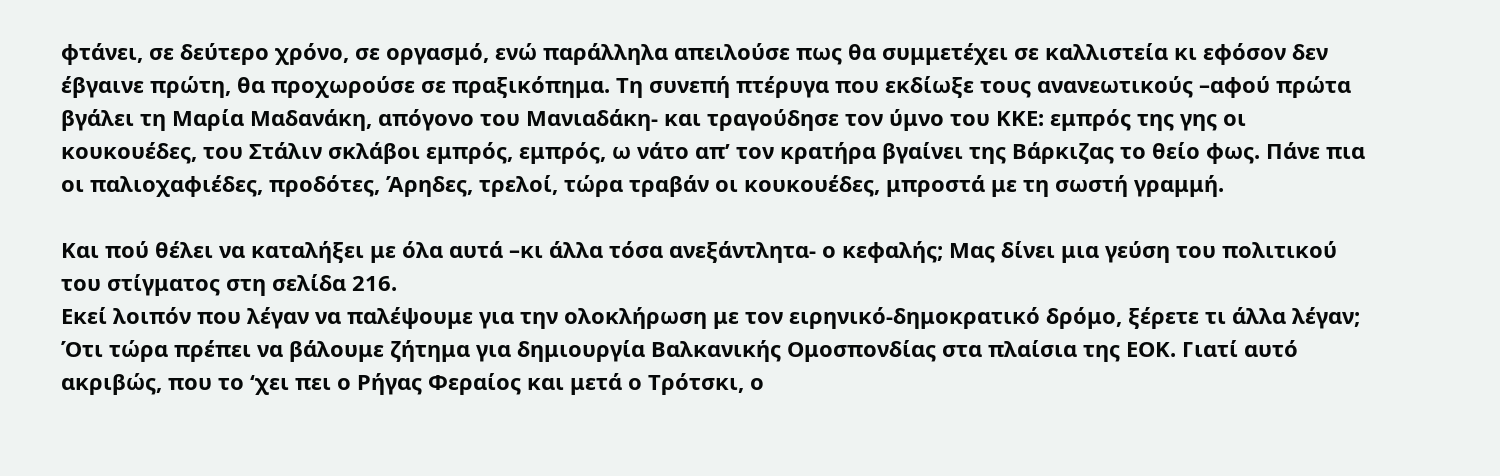φτάνει, σε δεύτερο χρόνο, σε οργασμό, ενώ παράλληλα απειλούσε πως θα συμμετέχει σε καλλιστεία κι εφόσον δεν έβγαινε πρώτη, θα προχωρούσε σε πραξικόπημα. Τη συνεπή πτέρυγα που εκδίωξε τους ανανεωτικούς –αφού πρώτα βγάλει τη Μαρία Μαδανάκη, απόγονο του Μανιαδάκη- και τραγούδησε τον ύμνο του ΚΚΕ: εμπρός της γης οι κουκουέδες, του Στάλιν σκλάβοι εμπρός, εμπρός, ω νάτο απ’ τον κρατήρα βγαίνει της Βάρκιζας το θείο φως. Πάνε πια οι παλιοχαφιέδες, προδότες, Άρηδες, τρελοί, τώρα τραβάν οι κουκουέδες, μπροστά με τη σωστή γραμμή.

Και πού θέλει να καταλήξει με όλα αυτά –κι άλλα τόσα ανεξάντλητα- ο κεφαλής; Μας δίνει μια γεύση του πολιτικού του στίγματος στη σελίδα 216.
Εκεί λοιπόν που λέγαν να παλέψουμε για την ολοκλήρωση με τον ειρηνικό-δημοκρατικό δρόμο, ξέρετε τι άλλα λέγαν; Ότι τώρα πρέπει να βάλουμε ζήτημα για δημιουργία Βαλκανικής Ομοσπονδίας στα πλαίσια της ΕΟΚ. Γιατί αυτό ακριβώς, που το ‘χει πει ο Ρήγας Φεραίος και μετά ο Τρότσκι, ο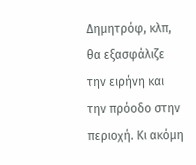Δημητρόφ, κλπ, θα εξασφάλιζε την ειρήνη και την πρόοδο στην περιοχή. Κι ακόμη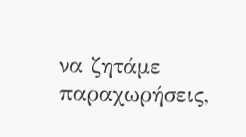να ζητάμε παραχωρήσεις,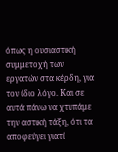όπως η ουσιαστική συμμετοχή των εργατών στα κέρδη, για τον ίδιο λόγο. Και σε αυτά πάνω να χτυπάμε την αστική τάξη, ότι τα αποφεύγει γιατί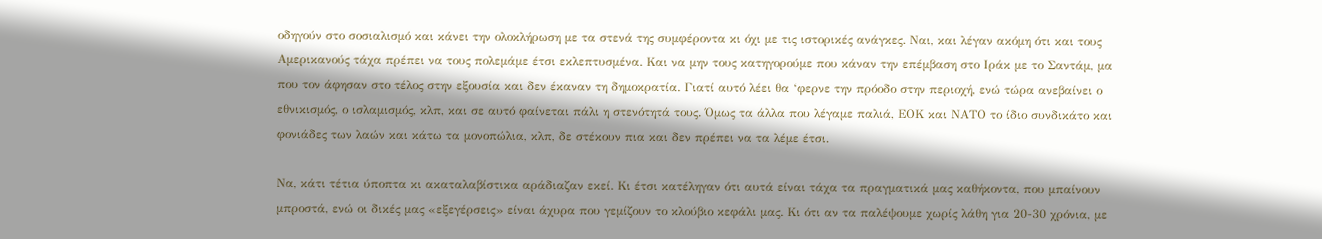οδηγούν στο σοσιαλισμό και κάνει την ολοκλήρωση με τα στενά της συμφέροντα κι όχι με τις ιστορικές ανάγκες. Ναι, και λέγαν ακόμη ότι και τους Αμερικανούς τάχα πρέπει να τους πολεμάμε έτσι εκλεπτυσμένα. Και να μην τους κατηγορούμε που κάναν την επέμβαση στο Ιράκ με το Σαντάμ, μα που τον άφησαν στο τέλος στην εξουσία και δεν έκαναν τη δημοκρατία. Γιατί αυτό λέει θα ‘φερνε την πρόοδο στην περιοχή, ενώ τώρα ανεβαίνει ο εθνικισμός, ο ισλαμισμός, κλπ, και σε αυτό φαίνεται πάλι η στενότητά τους. Όμως τα άλλα που λέγαμε παλιά, ΕΟΚ και ΝΑΤΟ το ίδιο συνδικάτο και φονιάδες των λαών και κάτω τα μονοπώλια, κλπ, δε στέκουν πια και δεν πρέπει να τα λέμε έτσι.

Να, κάτι τέτια ύποπτα κι ακαταλαβίστικα αράδιαζαν εκεί. Κι έτσι κατέληγαν ότι αυτά είναι τάχα τα πραγματικά μας καθήκοντα, που μπαίνουν μπροστά, ενώ οι δικές μας «εξεγέρσεις» είναι άχυρα που γεμίζουν το κλούβιο κεφάλι μας. Κι ότι αν τα παλέψουμε χωρίς λάθη για 20-30 χρόνια, με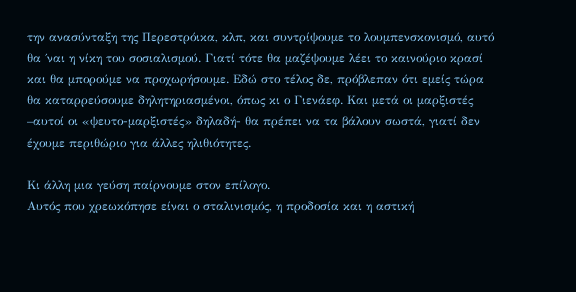την ανασύνταξη της Περεστρόικα, κλπ, και συντρίψουμε το λουμπενσκονισμό, αυτό θα ΄ναι η νίκη του σοσιαλισμού. Γιατί τότε θα μαζέψουμε λέει το καινούριο κρασί και θα μπορούμε να προχωρήσουμε. Εδώ στο τέλος δε, πρόβλεπαν ότι εμείς τώρα θα καταρρεύσουμε δηλητηριασμένοι, όπως κι ο Γιενάεφ. Και μετά οι μαρξιστές –αυτοί οι «ψευτο-μαρξιστές» δηλαδή- θα πρέπει να τα βάλουν σωστά, γιατί δεν έχουμε περιθώριο για άλλες ηλιθιότητες.

Κι άλλη μια γεύση παίρνουμε στον επίλογο.
Αυτός που χρεωκόπησε είναι ο σταλινισμός, η προδοσία και η αστική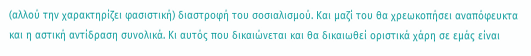(αλλού την χαρακτηρίζει φασιστική) διαστροφή του σοσιαλισμού. Και μαζί του θα χρεωκοπήσει αναπόφευκτα και η αστική αντίδραση συνολικά. Κι αυτός που δικαιώνεται και θα δικαιωθεί οριστικά χάρη σε εμάς είναι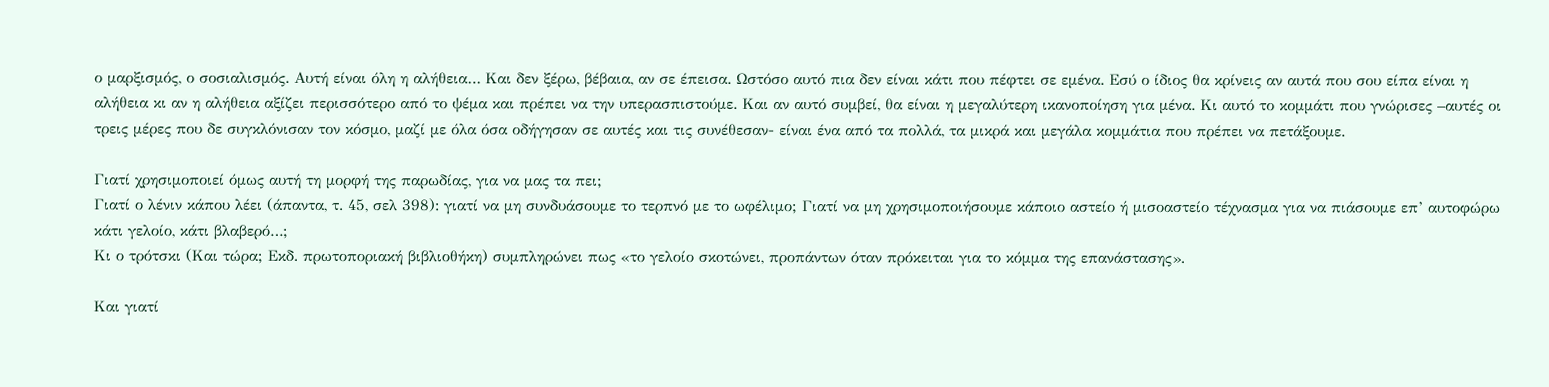ο μαρξισμός, ο σοσιαλισμός. Αυτή είναι όλη η αλήθεια… Και δεν ξέρω, βέβαια, αν σε έπεισα. Ωστόσο αυτό πια δεν είναι κάτι που πέφτει σε εμένα. Εσύ ο ίδιος θα κρίνεις αν αυτά που σου είπα είναι η αλήθεια κι αν η αλήθεια αξίζει περισσότερο από το ψέμα και πρέπει να την υπερασπιστούμε. Και αν αυτό συμβεί, θα είναι η μεγαλύτερη ικανοποίηση για μένα. Κι αυτό το κομμάτι που γνώρισες –αυτές οι τρεις μέρες που δε συγκλόνισαν τον κόσμο, μαζί με όλα όσα οδήγησαν σε αυτές και τις συνέθεσαν- είναι ένα από τα πολλά, τα μικρά και μεγάλα κομμάτια που πρέπει να πετάξουμε.

Γιατί χρησιμοποιεί όμως αυτή τη μορφή της παρωδίας, για να μας τα πει;
Γιατί ο λένιν κάπου λέει (άπαντα, τ. 45, σελ 398): γιατί να μη συνδυάσουμε το τερπνό με το ωφέλιμο; Γιατί να μη χρησιμοποιήσουμε κάποιο αστείο ή μισοαστείο τέχνασμα για να πιάσουμε επ’ αυτοφώρω κάτι γελοίο, κάτι βλαβερό…;
Κι ο τρότσκι (Και τώρα; Εκδ. πρωτοποριακή βιβλιοθήκη) συμπληρώνει πως «το γελοίο σκοτώνει, προπάντων όταν πρόκειται για το κόμμα της επανάστασης».

Και γιατί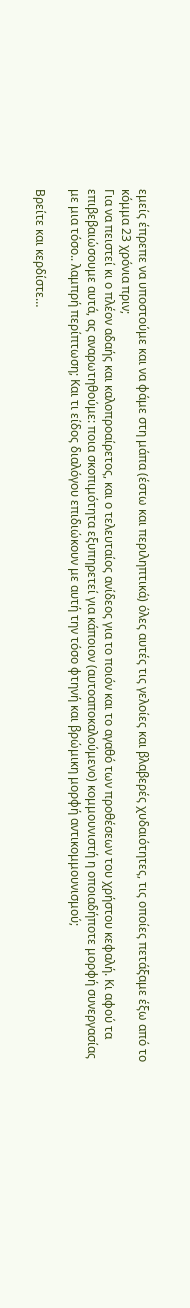εμείς έπρεπε να υποστούμε και να φάμε στη μάπα (έστω και περιληπτικά) όλες αυτές τις γελοίες και βλαβερές χυδαιότητες, τις οποίες πετάξαμε έξω από το κόμμα 23 χρόνια πριν;
Για να πειστεί κι ο πλέον αδαής και καλοπροαίρετος, και ο τελευταίος ανίδεος για το ποιόν και το αγαθό των προθέσεων του χρήστου κεφαλή. Κι αφού τα επιβεβαιώσουμε αυτά, ας αναρωτηθούμε: ποια σκοπιμότητα εξυπηρετεί για κάποιον (αυτοαποκαλούμενο) κομμουνιστή η οποιαδήποτε μορφή συνεργασίας με μια τόσο.. λαμπρή περίπτωση; Και τι είδος διαλόγου επιδιώκουν με αυτή την τόσο φτηνή και βρώμικη μορφή αντικομμουνισμού;

Βρείτε και κερδίστε…